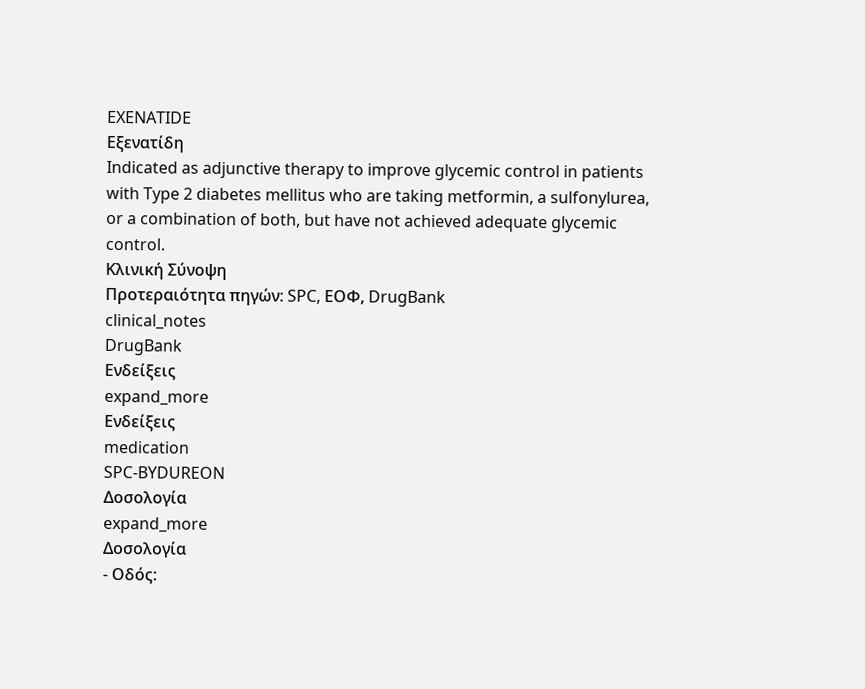EXENATIDE
Εξενατίδη
Indicated as adjunctive therapy to improve glycemic control in patients with Type 2 diabetes mellitus who are taking metformin, a sulfonylurea, or a combination of both, but have not achieved adequate glycemic control.
Κλινική Σύνοψη
Προτεραιότητα πηγών: SPC, ΕΟΦ, DrugBank
clinical_notes
DrugBank
Ενδείξεις
expand_more
Ενδείξεις
medication
SPC-BYDUREON
Δοσολογία
expand_more
Δοσολογία
- Οδός: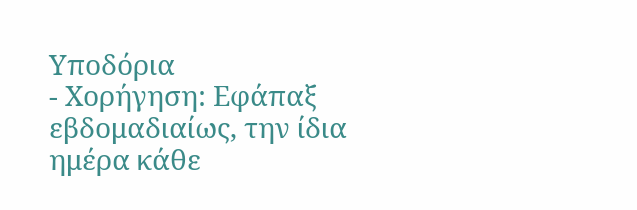Υποδόρια
- Χορήγηση: Εφάπαξ εβδομαδιαίως, την ίδια ημέρα κάθε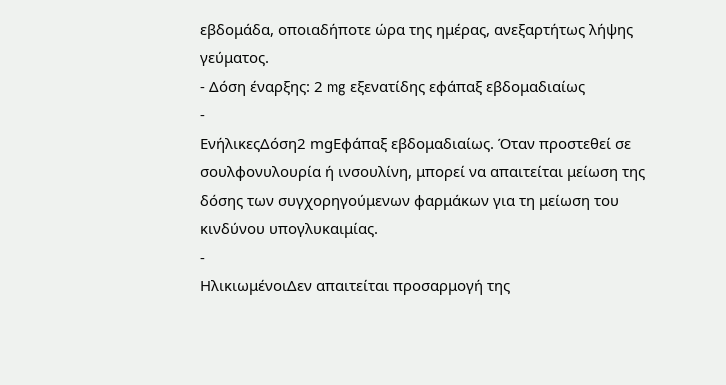εβδομάδα, οποιαδήποτε ώρα της ημέρας, ανεξαρτήτως λήψης γεύματος.
- Δόση έναρξης: 2 mg εξενατίδης εφάπαξ εβδομαδιαίως
-
ΕνήλικεςΔόση2 mgΕφάπαξ εβδομαδιαίως. Όταν προστεθεί σε σουλφονυλουρία ή ινσουλίνη, μπορεί να απαιτείται μείωση της δόσης των συγχορηγούμενων φαρμάκων για τη μείωση του κινδύνου υπογλυκαιμίας.
-
ΗλικιωμένοιΔεν απαιτείται προσαρμογή της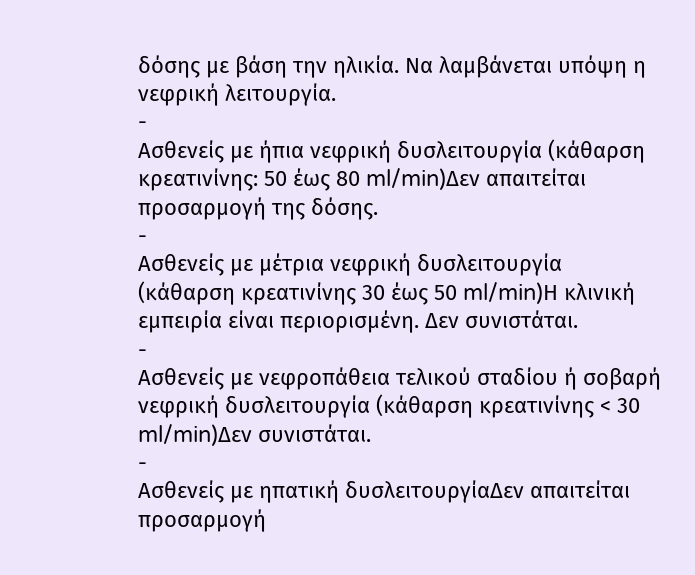δόσης με βάση την ηλικία. Να λαμβάνεται υπόψη η νεφρική λειτουργία.
-
Ασθενείς με ήπια νεφρική δυσλειτουργία (κάθαρση κρεατινίνης: 50 έως 80 ml/min)Δεν απαιτείται προσαρμογή της δόσης.
-
Ασθενείς με μέτρια νεφρική δυσλειτουργία (κάθαρση κρεατινίνης 30 έως 50 ml/min)Η κλινική εμπειρία είναι περιορισμένη. Δεν συνιστάται.
-
Ασθενείς με νεφροπάθεια τελικού σταδίου ή σοβαρή νεφρική δυσλειτουργία (κάθαρση κρεατινίνης < 30 ml/min)Δεν συνιστάται.
-
Ασθενείς με ηπατική δυσλειτουργίαΔεν απαιτείται προσαρμογή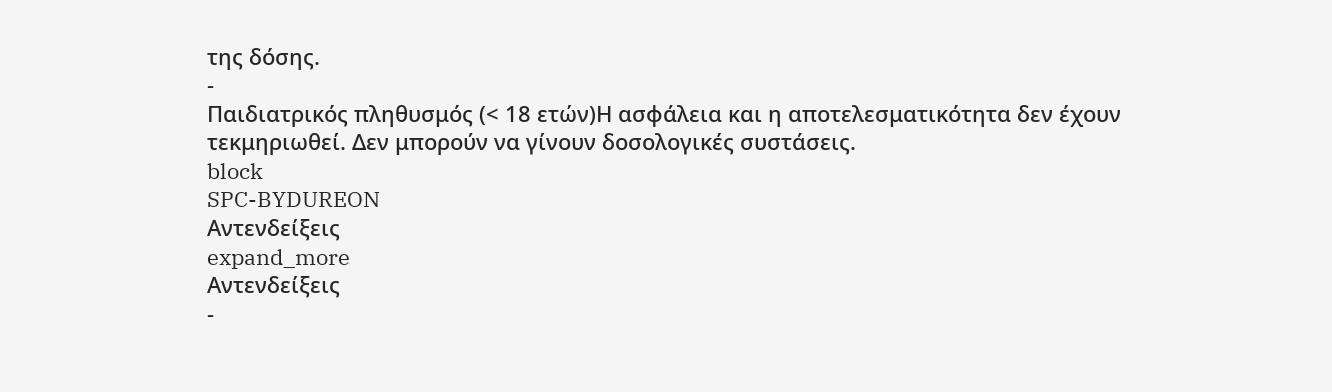της δόσης.
-
Παιδιατρικός πληθυσμός (< 18 ετών)Η ασφάλεια και η αποτελεσματικότητα δεν έχουν τεκμηριωθεί. Δεν μπορούν να γίνουν δοσολογικές συστάσεις.
block
SPC-BYDUREON
Αντενδείξεις
expand_more
Αντενδείξεις
-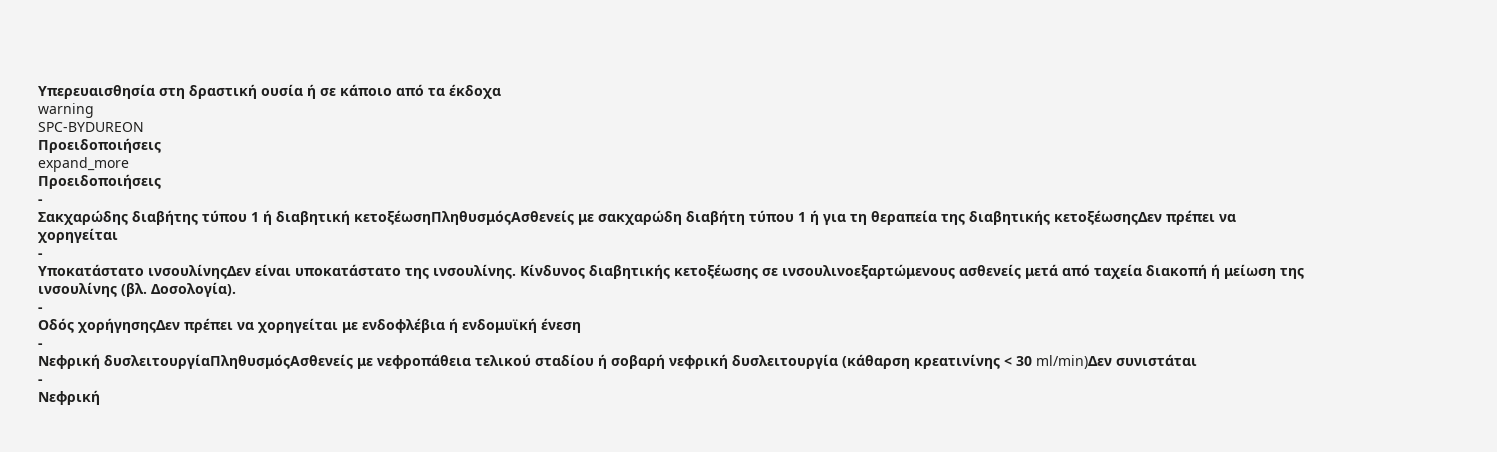Υπερευαισθησία στη δραστική ουσία ή σε κάποιο από τα έκδοχα
warning
SPC-BYDUREON
Προειδοποιήσεις
expand_more
Προειδοποιήσεις
-
Σακχαρώδης διαβήτης τύπου 1 ή διαβητική κετοξέωσηΠληθυσμόςΑσθενείς με σακχαρώδη διαβήτη τύπου 1 ή για τη θεραπεία της διαβητικής κετοξέωσηςΔεν πρέπει να χορηγείται
-
Υποκατάστατο ινσουλίνηςΔεν είναι υποκατάστατο της ινσουλίνης. Κίνδυνος διαβητικής κετοξέωσης σε ινσουλινοεξαρτώμενους ασθενείς μετά από ταχεία διακοπή ή μείωση της ινσουλίνης (βλ. Δοσολογία).
-
Οδός χορήγησηςΔεν πρέπει να χορηγείται με ενδοφλέβια ή ενδομυϊκή ένεση
-
Νεφρική δυσλειτουργίαΠληθυσμόςΑσθενείς με νεφροπάθεια τελικού σταδίου ή σοβαρή νεφρική δυσλειτουργία (κάθαρση κρεατινίνης < 30 ml/min)Δεν συνιστάται
-
Νεφρική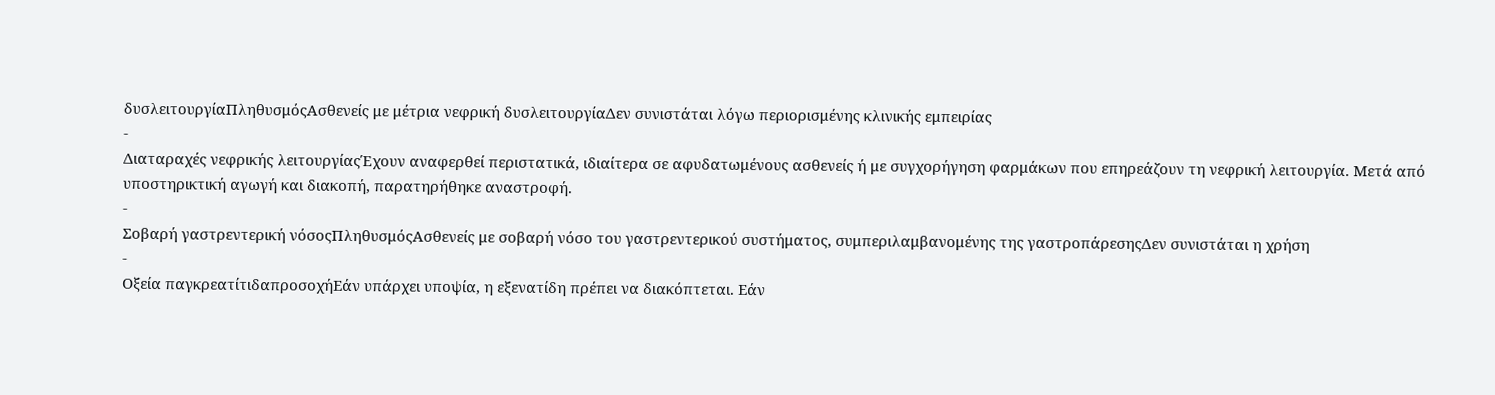δυσλειτουργίαΠληθυσμόςΑσθενείς με μέτρια νεφρική δυσλειτουργίαΔεν συνιστάται λόγω περιορισμένης κλινικής εμπειρίας
-
Διαταραχές νεφρικής λειτουργίαςΈχουν αναφερθεί περιστατικά, ιδιαίτερα σε αφυδατωμένους ασθενείς ή με συγχορήγηση φαρμάκων που επηρεάζουν τη νεφρική λειτουργία. Μετά από υποστηρικτική αγωγή και διακοπή, παρατηρήθηκε αναστροφή.
-
Σοβαρή γαστρεντερική νόσοςΠληθυσμόςΑσθενείς με σοβαρή νόσο του γαστρεντερικού συστήματος, συμπεριλαμβανομένης της γαστροπάρεσηςΔεν συνιστάται η χρήση
-
Οξεία παγκρεατίτιδαπροσοχήΕάν υπάρχει υποψία, η εξενατίδη πρέπει να διακόπτεται. Εάν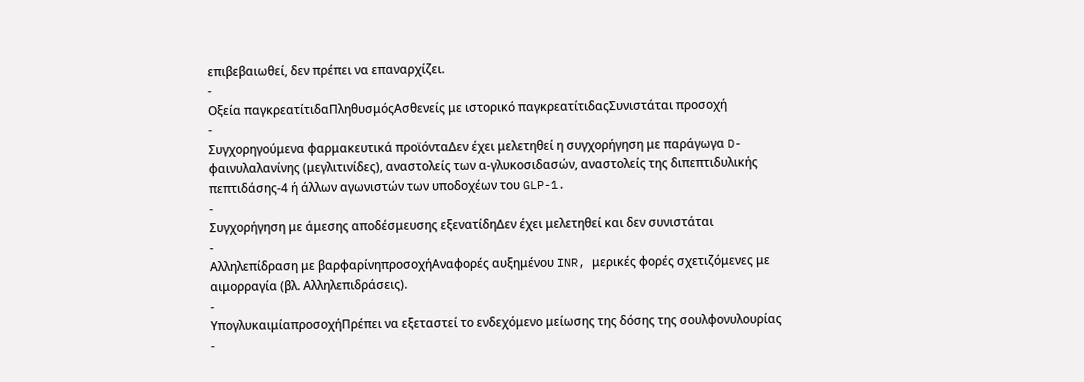επιβεβαιωθεί, δεν πρέπει να επαναρχίζει.
-
Οξεία παγκρεατίτιδαΠληθυσμόςΑσθενείς με ιστορικό παγκρεατίτιδαςΣυνιστάται προσοχή
-
Συγχορηγούμενα φαρμακευτικά προϊόνταΔεν έχει μελετηθεί η συγχορήγηση με παράγωγα D-φαινυλαλανίνης (μεγλιτινίδες), αναστολείς των α-γλυκοσιδασών, αναστολείς της διπεπτιδυλικής πεπτιδάσης-4 ή άλλων αγωνιστών των υποδοχέων του GLP-1.
-
Συγχορήγηση με άμεσης αποδέσμευσης εξενατίδηΔεν έχει μελετηθεί και δεν συνιστάται
-
Αλληλεπίδραση με βαρφαρίνηπροσοχήΑναφορές αυξημένου INR, μερικές φορές σχετιζόμενες με αιμορραγία (βλ. Αλληλεπιδράσεις).
-
ΥπογλυκαιμίαπροσοχήΠρέπει να εξεταστεί το ενδεχόμενο μείωσης της δόσης της σουλφονυλουρίας
-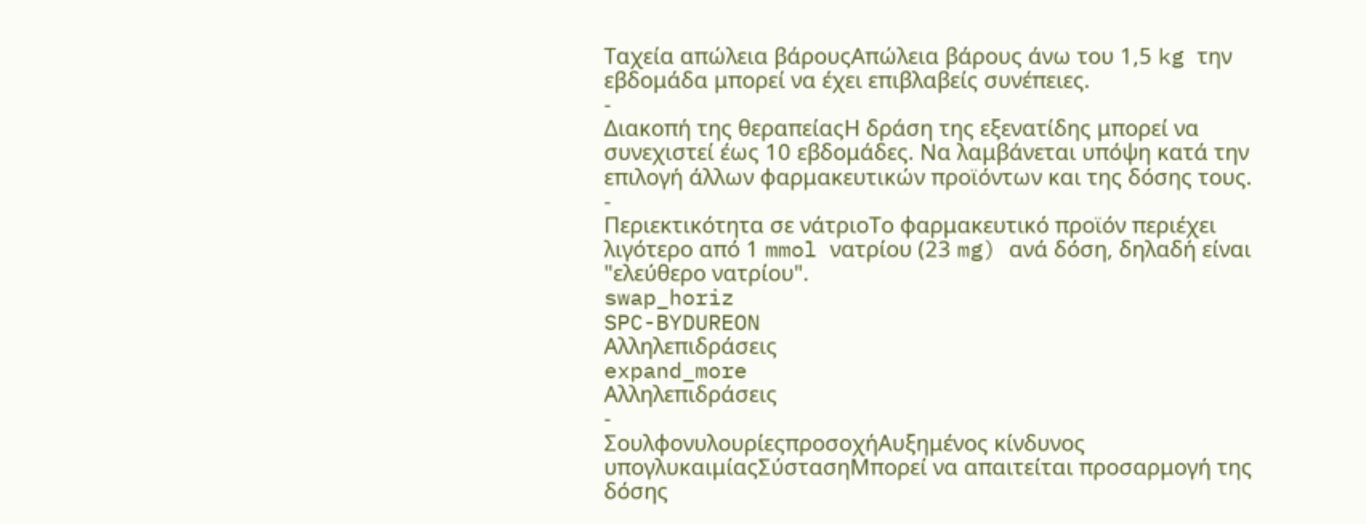Ταχεία απώλεια βάρουςΑπώλεια βάρους άνω του 1,5 kg την εβδομάδα μπορεί να έχει επιβλαβείς συνέπειες.
-
Διακοπή της θεραπείαςΗ δράση της εξενατίδης μπορεί να συνεχιστεί έως 10 εβδομάδες. Να λαμβάνεται υπόψη κατά την επιλογή άλλων φαρμακευτικών προϊόντων και της δόσης τους.
-
Περιεκτικότητα σε νάτριοΤο φαρμακευτικό προϊόν περιέχει λιγότερο από 1 mmol νατρίου (23 mg) ανά δόση, δηλαδή είναι "ελεύθερο νατρίου".
swap_horiz
SPC-BYDUREON
Αλληλεπιδράσεις
expand_more
Αλληλεπιδράσεις
-
ΣουλφονυλουρίεςπροσοχήΑυξημένος κίνδυνος υπογλυκαιμίαςΣύστασηΜπορεί να απαιτείται προσαρμογή της δόσης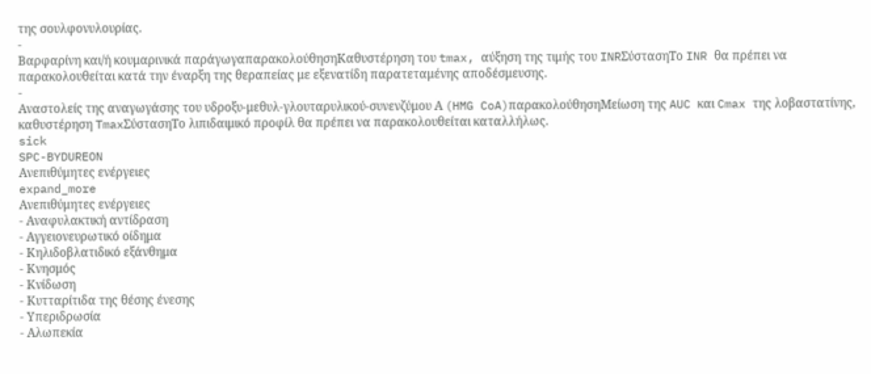της σουλφονυλουρίας.
-
Βαρφαρίνη και/ή κουμαρινικά παράγωγαπαρακολούθησηΚαθυστέρηση του tmax, αύξηση της τιμής του INRΣύστασηΤο INR θα πρέπει να παρακολουθείται κατά την έναρξη της θεραπείας με εξενατίδη παρατεταμένης αποδέσμευσης.
-
Αναστολείς της αναγωγάσης του υδροξυ-μεθυλ-γλουταρυλικού-συνενζύμου Α (HMG CoA)παρακολούθησηΜείωση της AUC και Cmax της λοβαστατίνης, καθυστέρηση TmaxΣύστασηΤο λιπιδαιμικό προφίλ θα πρέπει να παρακολουθείται καταλλήλως.
sick
SPC-BYDUREON
Ανεπιθύμητες ενέργειες
expand_more
Ανεπιθύμητες ενέργειες
- Αναφυλακτική αντίδραση
- Αγγειονευρωτικό οίδημα
- Κηλιδοβλατιδικό εξάνθημα
- Κνησμός
- Κνίδωση
- Κυτταρίτιδα της θέσης ένεσης
- Υπεριδρωσία
- Αλωπεκία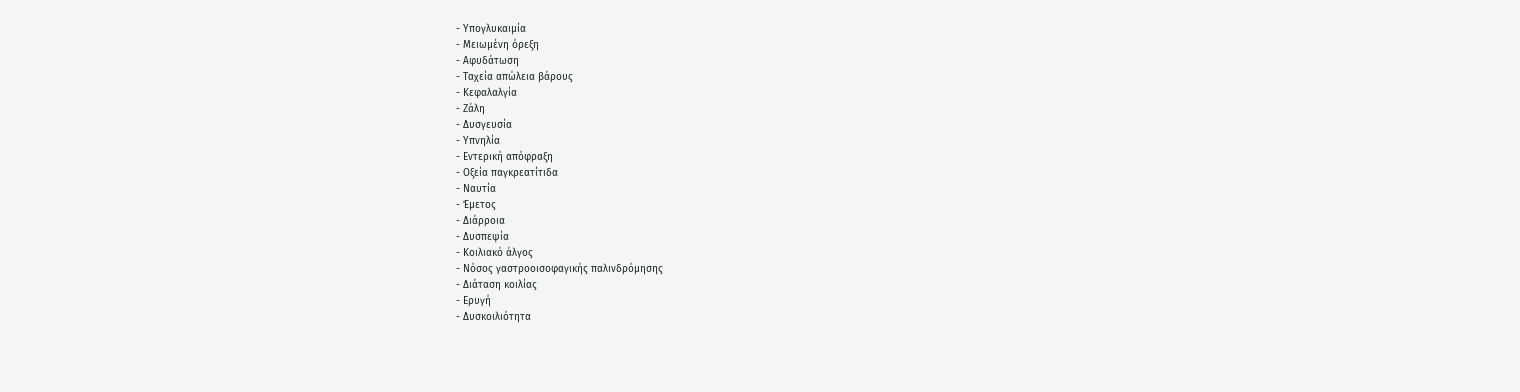- Υπογλυκαιμία
- Μειωμένη όρεξη
- Αφυδάτωση
- Ταχεία απώλεια βάρους
- Κεφαλαλγία
- Ζάλη
- Δυσγευσία
- Υπνηλία
- Εντερική απόφραξη
- Οξεία παγκρεατίτιδα
- Ναυτία
- Έμετος
- Διάρροια
- Δυσπεψία
- Κοιλιακό άλγος
- Νόσος γαστροοισοφαγικής παλινδρόμησης
- Διάταση κοιλίας
- Ερυγή
- Δυσκοιλιότητα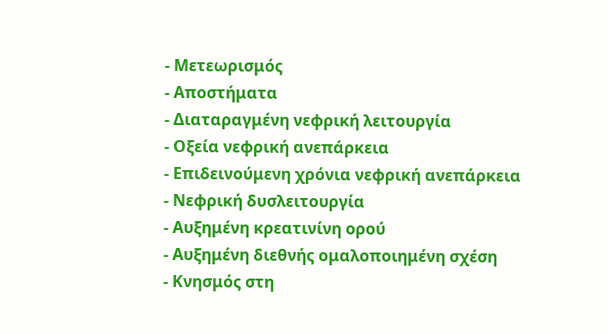- Μετεωρισμός
- Αποστήματα
- Διαταραγμένη νεφρική λειτουργία
- Οξεία νεφρική ανεπάρκεια
- Επιδεινούμενη χρόνια νεφρική ανεπάρκεια
- Νεφρική δυσλειτουργία
- Αυξημένη κρεατινίνη ορού
- Αυξημένη διεθνής ομαλοποιημένη σχέση
- Κνησμός στη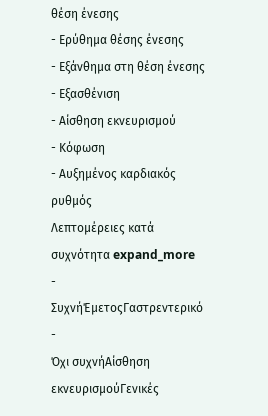θέση ένεσης
- Ερύθημα θέσης ένεσης
- Εξάνθημα στη θέση ένεσης
- Εξασθένιση
- Αίσθηση εκνευρισμού
- Κόφωση
- Αυξημένος καρδιακός ρυθμός
Λεπτομέρειες κατά συχνότητα expand_more
-
ΣυχνήΈμετοςΓαστρεντερικό
-
Όχι συχνήΑίσθηση εκνευρισμούΓενικές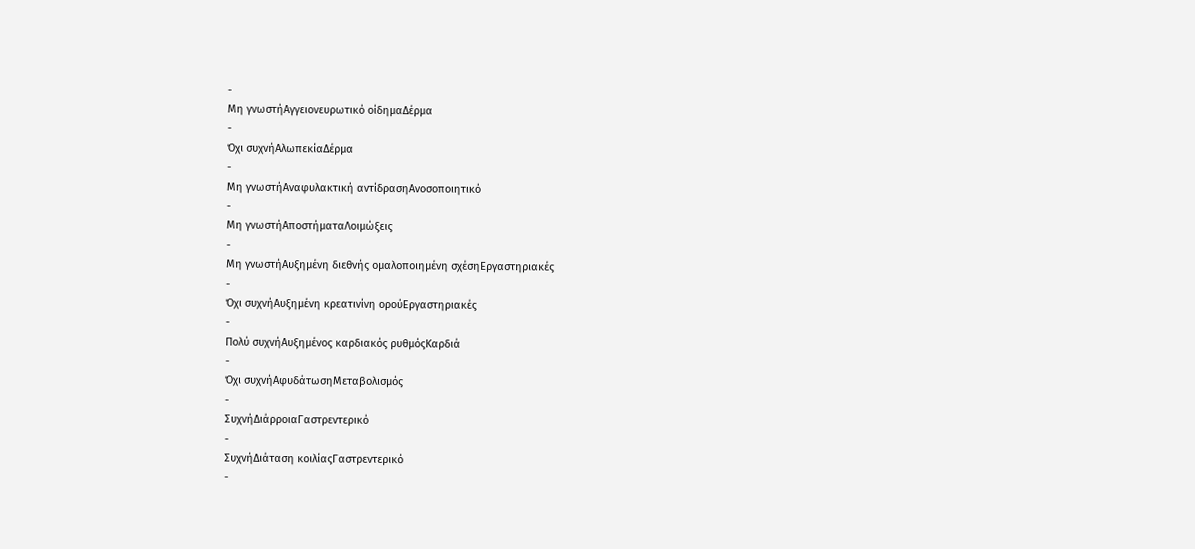-
Μη γνωστήΑγγειονευρωτικό οίδημαΔέρμα
-
Όχι συχνήΑλωπεκίαΔέρμα
-
Μη γνωστήΑναφυλακτική αντίδρασηΑνοσοποιητικό
-
Μη γνωστήΑποστήματαΛοιμώξεις
-
Μη γνωστήΑυξημένη διεθνής ομαλοποιημένη σχέσηΕργαστηριακές
-
Όχι συχνήΑυξημένη κρεατινίνη ορούΕργαστηριακές
-
Πολύ συχνήΑυξημένος καρδιακός ρυθμόςΚαρδιά
-
Όχι συχνήΑφυδάτωσηΜεταβολισμός
-
ΣυχνήΔιάρροιαΓαστρεντερικό
-
ΣυχνήΔιάταση κοιλίαςΓαστρεντερικό
-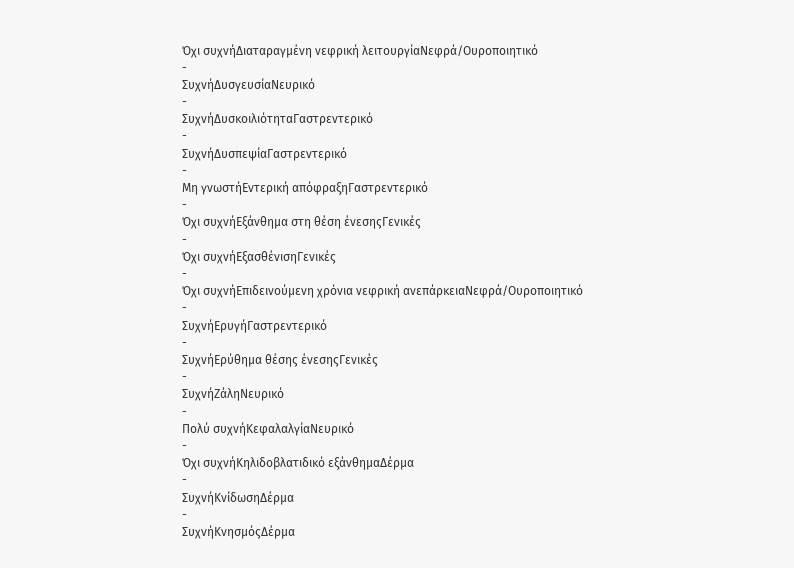Όχι συχνήΔιαταραγμένη νεφρική λειτουργίαΝεφρά/Ουροποιητικό
-
ΣυχνήΔυσγευσίαΝευρικό
-
ΣυχνήΔυσκοιλιότηταΓαστρεντερικό
-
ΣυχνήΔυσπεψίαΓαστρεντερικό
-
Μη γνωστήΕντερική απόφραξηΓαστρεντερικό
-
Όχι συχνήΕξάνθημα στη θέση ένεσηςΓενικές
-
Όχι συχνήΕξασθένισηΓενικές
-
Όχι συχνήΕπιδεινούμενη χρόνια νεφρική ανεπάρκειαΝεφρά/Ουροποιητικό
-
ΣυχνήΕρυγήΓαστρεντερικό
-
ΣυχνήΕρύθημα θέσης ένεσηςΓενικές
-
ΣυχνήΖάληΝευρικό
-
Πολύ συχνήΚεφαλαλγίαΝευρικό
-
Όχι συχνήΚηλιδοβλατιδικό εξάνθημαΔέρμα
-
ΣυχνήΚνίδωσηΔέρμα
-
ΣυχνήΚνησμόςΔέρμα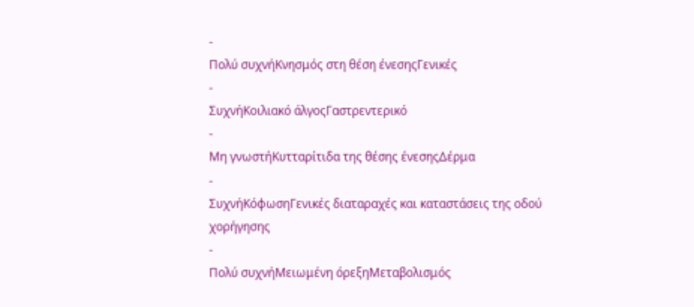-
Πολύ συχνήΚνησμός στη θέση ένεσηςΓενικές
-
ΣυχνήΚοιλιακό άλγοςΓαστρεντερικό
-
Μη γνωστήΚυτταρίτιδα της θέσης ένεσηςΔέρμα
-
ΣυχνήΚόφωσηΓενικές διαταραχές και καταστάσεις της οδού χορήγησης
-
Πολύ συχνήΜειωμένη όρεξηΜεταβολισμός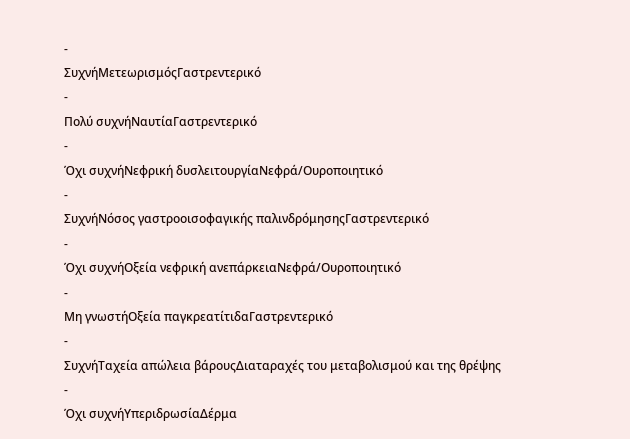-
ΣυχνήΜετεωρισμόςΓαστρεντερικό
-
Πολύ συχνήΝαυτίαΓαστρεντερικό
-
Όχι συχνήΝεφρική δυσλειτουργίαΝεφρά/Ουροποιητικό
-
ΣυχνήΝόσος γαστροοισοφαγικής παλινδρόμησηςΓαστρεντερικό
-
Όχι συχνήΟξεία νεφρική ανεπάρκειαΝεφρά/Ουροποιητικό
-
Μη γνωστήΟξεία παγκρεατίτιδαΓαστρεντερικό
-
ΣυχνήΤαχεία απώλεια βάρουςΔιαταραχές του μεταβολισμού και της θρέψης
-
Όχι συχνήΥπεριδρωσίαΔέρμα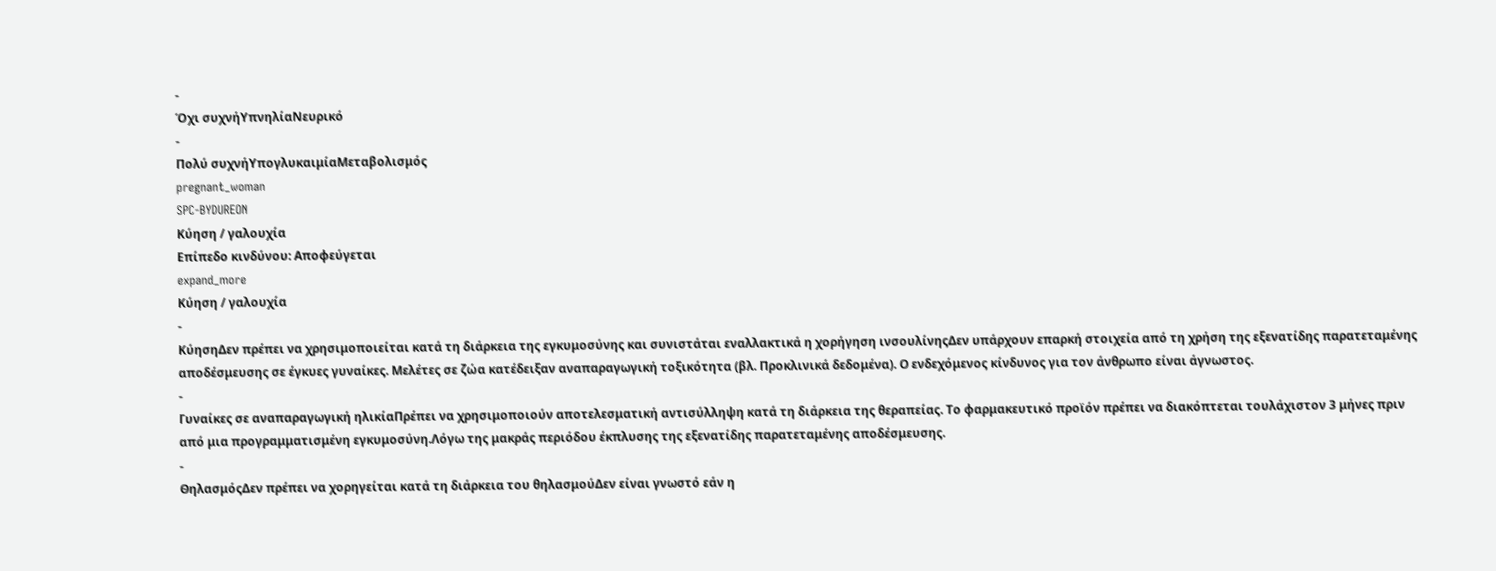-
Όχι συχνήΥπνηλίαΝευρικό
-
Πολύ συχνήΥπογλυκαιμίαΜεταβολισμός
pregnant_woman
SPC-BYDUREON
Κύηση / γαλουχία
Επίπεδο κινδύνου: Αποφεύγεται
expand_more
Κύηση / γαλουχία
-
ΚύησηΔεν πρέπει να χρησιμοποιείται κατά τη διάρκεια της εγκυμοσύνης και συνιστάται εναλλακτικά η χορήγηση ινσουλίνηςΔεν υπάρχουν επαρκή στοιχεία από τη χρήση της εξενατίδης παρατεταμένης αποδέσμευσης σε έγκυες γυναίκες. Μελέτες σε ζώα κατέδειξαν αναπαραγωγική τοξικότητα (βλ. Προκλινικά δεδομένα). Ο ενδεχόμενος κίνδυνος για τον άνθρωπο είναι άγνωστος.
-
Γυναίκες σε αναπαραγωγική ηλικίαΠρέπει να χρησιμοποιούν αποτελεσματική αντισύλληψη κατά τη διάρκεια της θεραπείας. Το φαρμακευτικό προϊόν πρέπει να διακόπτεται τουλάχιστον 3 μήνες πριν από μια προγραμματισμένη εγκυμοσύνη.Λόγω της μακράς περιόδου έκπλυσης της εξενατίδης παρατεταμένης αποδέσμευσης.
-
ΘηλασμόςΔεν πρέπει να χορηγείται κατά τη διάρκεια του θηλασμούΔεν είναι γνωστό εάν η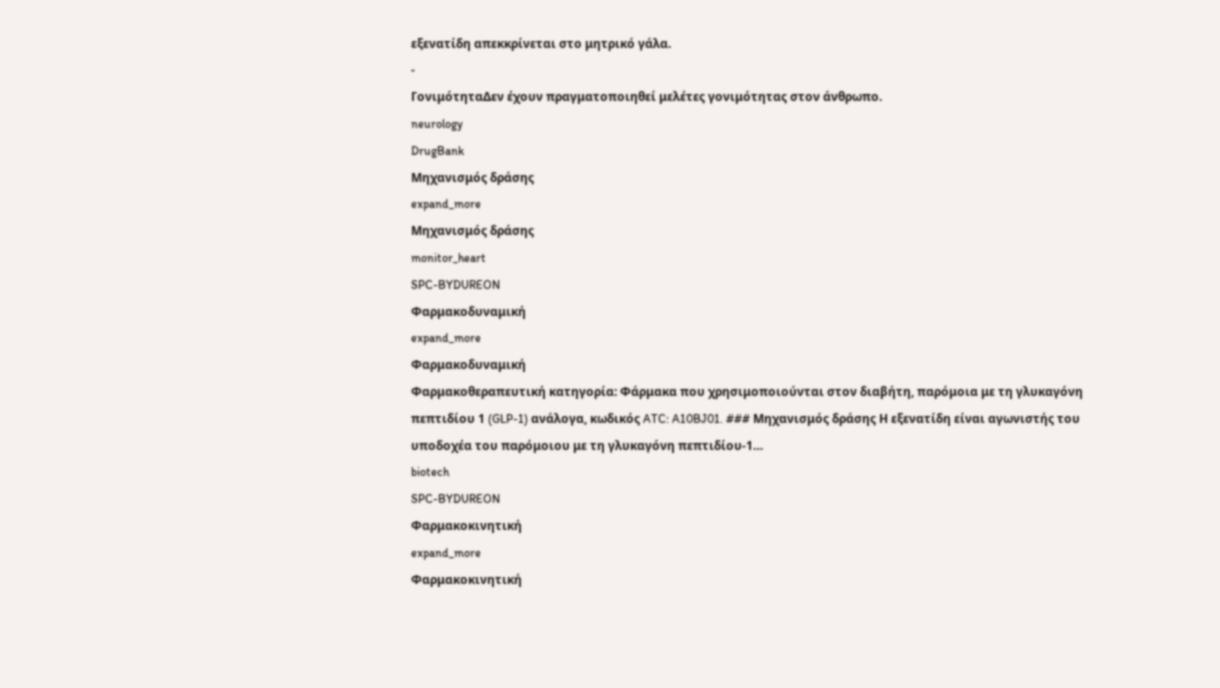εξενατίδη απεκκρίνεται στο μητρικό γάλα.
-
ΓονιμότηταΔεν έχουν πραγματοποιηθεί μελέτες γονιμότητας στον άνθρωπο.
neurology
DrugBank
Μηχανισμός δράσης
expand_more
Μηχανισμός δράσης
monitor_heart
SPC-BYDUREON
Φαρμακοδυναμική
expand_more
Φαρμακοδυναμική
Φαρμακοθεραπευτική κατηγορία: Φάρμακα που χρησιμοποιούνται στον διαβήτη, παρόμοια με τη γλυκαγόνη πεπτιδίου 1 (GLP-1) ανάλογα, κωδικός ATC: A10BJ01. ### Μηχανισμός δράσης Η εξενατίδη είναι αγωνιστής του υποδοχέα του παρόμοιου με τη γλυκαγόνη πεπτιδίου-1…
biotech
SPC-BYDUREON
Φαρμακοκινητική
expand_more
Φαρμακοκινητική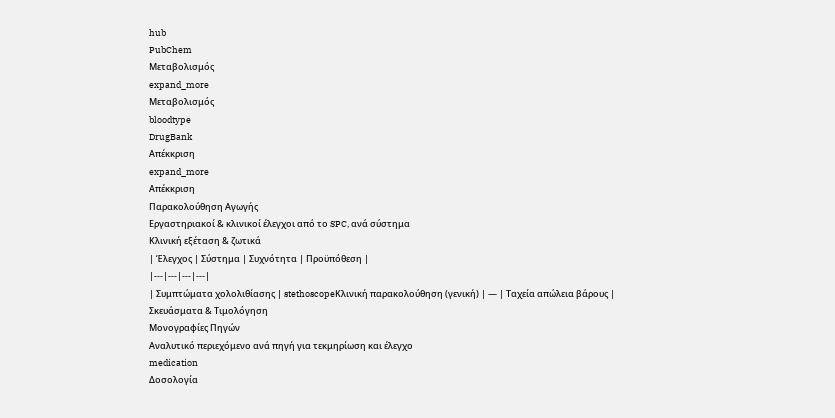hub
PubChem
Μεταβολισμός
expand_more
Μεταβολισμός
bloodtype
DrugBank
Απέκκριση
expand_more
Απέκκριση
Παρακολούθηση Αγωγής
Εργαστηριακοί & κλινικοί έλεγχοι από το SPC, ανά σύστημα
Κλινική εξέταση & ζωτικά
| Έλεγχος | Σύστημα | Συχνότητα | Προϋπόθεση |
|---|---|---|---|
| Συμπτώματα χολολιθίασης | stethoscopeΚλινική παρακολούθηση (γενική) | — | Ταχεία απώλεια βάρους |
Σκευάσματα & Τιμολόγηση
Μονογραφίες Πηγών
Αναλυτικό περιεχόμενο ανά πηγή για τεκμηρίωση και έλεγχο
medication
Δοσολογία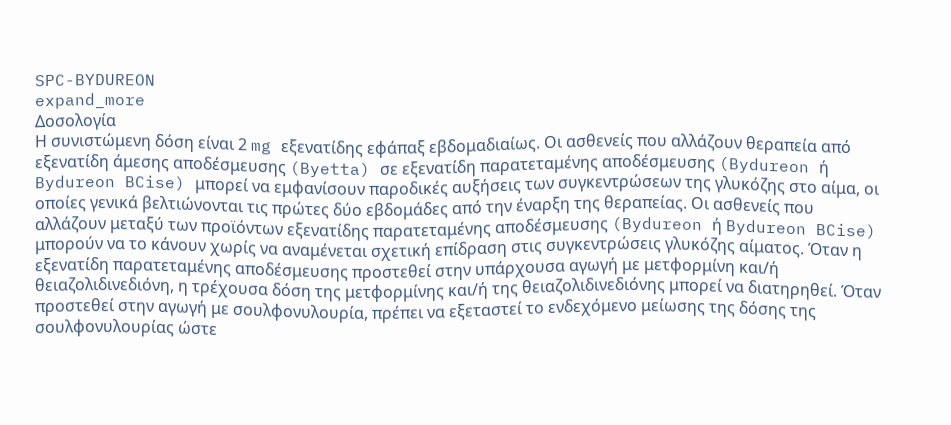SPC-BYDUREON
expand_more
Δοσολογία
Η συνιστώμενη δόση είναι 2 mg εξενατίδης εφάπαξ εβδομαδιαίως. Οι ασθενείς που αλλάζουν θεραπεία από εξενατίδη άμεσης αποδέσμευσης (Byetta) σε εξενατίδη παρατεταμένης αποδέσμευσης (Bydureon ή Bydureon BCise) μπορεί να εμφανίσουν παροδικές αυξήσεις των συγκεντρώσεων της γλυκόζης στο αίμα, οι οποίες γενικά βελτιώνονται τις πρώτες δύο εβδομάδες από την έναρξη της θεραπείας. Οι ασθενείς που αλλάζουν μεταξύ των προϊόντων εξενατίδης παρατεταμένης αποδέσμευσης (Bydureon ή Bydureon BCise) μπορούν να το κάνουν χωρίς να αναμένεται σχετική επίδραση στις συγκεντρώσεις γλυκόζης αίματος. Όταν η εξενατίδη παρατεταμένης αποδέσμευσης προστεθεί στην υπάρχουσα αγωγή με μετφορμίνη και/ή θειαζολιδινεδιόνη, η τρέχουσα δόση της μετφορμίνης και/ή της θειαζολιδινεδιόνης μπορεί να διατηρηθεί. Όταν προστεθεί στην αγωγή με σουλφονυλουρία, πρέπει να εξεταστεί το ενδεχόμενο μείωσης της δόσης της σουλφονυλουρίας ώστε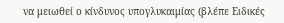να μειωθεί ο κίνδυνος υπογλυκαιμίας (βλέπε Ειδικές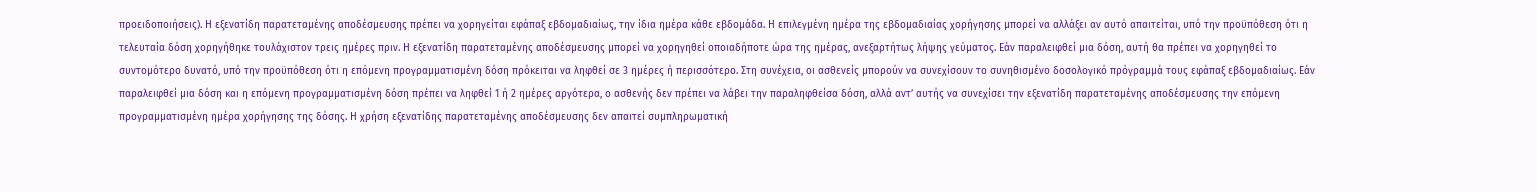προειδοποιήσεις). Η εξενατίδη παρατεταμένης αποδέσμευσης πρέπει να χορηγείται εφάπαξ εβδομαδιαίως, την ίδια ημέρα κάθε εβδομάδα. Η επιλεγμένη ημέρα της εβδομαδιαίας χορήγησης μπορεί να αλλάξει αν αυτό απαιτείται, υπό την προϋπόθεση ότι η τελευταία δόση χορηγήθηκε τουλάχιστον τρεις ημέρες πριν. Η εξενατίδη παρατεταμένης αποδέσμευσης μπορεί να χορηγηθεί οποιαδήποτε ώρα της ημέρας, ανεξαρτήτως λήψης γεύματος. Εάν παραλειφθεί μια δόση, αυτή θα πρέπει να χορηγηθεί το συντομότερο δυνατό, υπό την προϋπόθεση ότι η επόμενη προγραμματισμένη δόση πρόκειται να ληφθεί σε 3 ημέρες ή περισσότερο. Στη συνέχεια, οι ασθενείς μπορούν να συνεχίσουν το συνηθισμένο δοσολογικό πρόγραμμά τους εφάπαξ εβδομαδιαίως. Εάν παραλειφθεί μια δόση και η επόμενη προγραμματισμένη δόση πρέπει να ληφθεί 1 ή 2 ημέρες αργότερα, ο ασθενής δεν πρέπει να λάβει την παραληφθείσα δόση, αλλά αντ’ αυτής να συνεχίσει την εξενατίδη παρατεταμένης αποδέσμευσης την επόμενη προγραμματισμένη ημέρα χορήγησης της δόσης. Η χρήση εξενατίδης παρατεταμένης αποδέσμευσης δεν απαιτεί συμπληρωματική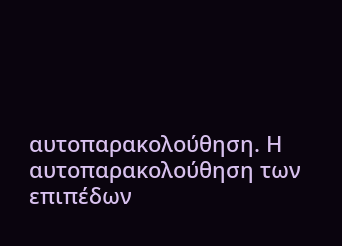αυτοπαρακολούθηση. Η αυτοπαρακολούθηση των επιπέδων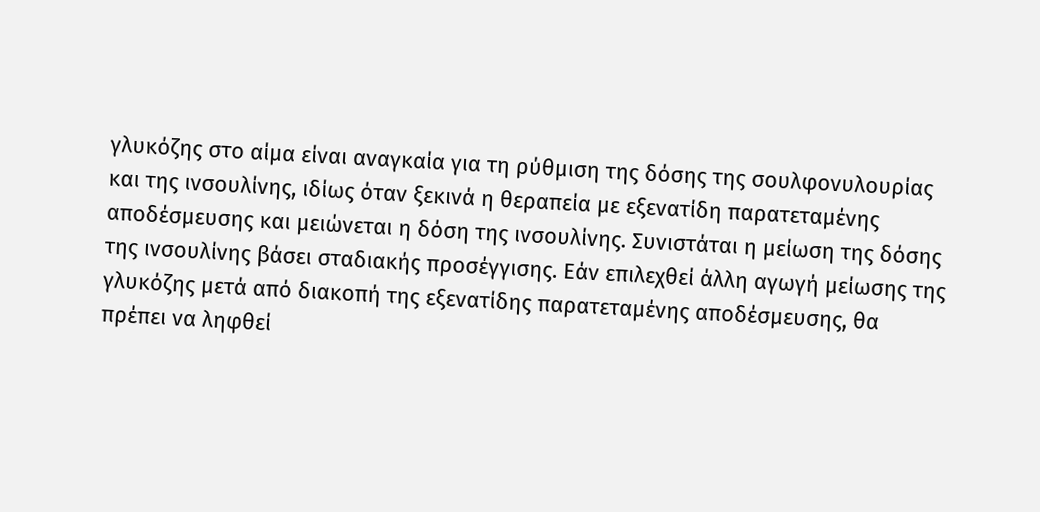γλυκόζης στο αίμα είναι αναγκαία για τη ρύθμιση της δόσης της σουλφονυλουρίας και της ινσουλίνης, ιδίως όταν ξεκινά η θεραπεία με εξενατίδη παρατεταμένης αποδέσμευσης και μειώνεται η δόση της ινσουλίνης. Συνιστάται η μείωση της δόσης της ινσουλίνης βάσει σταδιακής προσέγγισης. Εάν επιλεχθεί άλλη αγωγή μείωσης της γλυκόζης μετά από διακοπή της εξενατίδης παρατεταμένης αποδέσμευσης, θα πρέπει να ληφθεί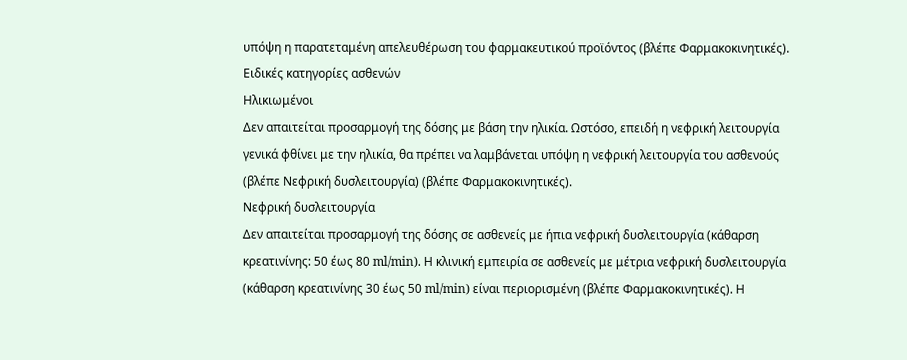υπόψη η παρατεταμένη απελευθέρωση του φαρμακευτικού προϊόντος (βλέπε Φαρμακοκινητικές).
Ειδικές κατηγορίες ασθενών
Ηλικιωμένοι
Δεν απαιτείται προσαρμογή της δόσης με βάση την ηλικία. Ωστόσο, επειδή η νεφρική λειτουργία γενικά φθίνει με την ηλικία, θα πρέπει να λαμβάνεται υπόψη η νεφρική λειτουργία του ασθενούς (βλέπε Νεφρική δυσλειτουργία) (βλέπε Φαρμακοκινητικές).
Νεφρική δυσλειτουργία
Δεν απαιτείται προσαρμογή της δόσης σε ασθενείς με ήπια νεφρική δυσλειτουργία (κάθαρση κρεατινίνης: 50 έως 80 ml/min). Η κλινική εμπειρία σε ασθενείς με μέτρια νεφρική δυσλειτουργία (κάθαρση κρεατινίνης 30 έως 50 ml/min) είναι περιορισμένη (βλέπε Φαρμακοκινητικές). Η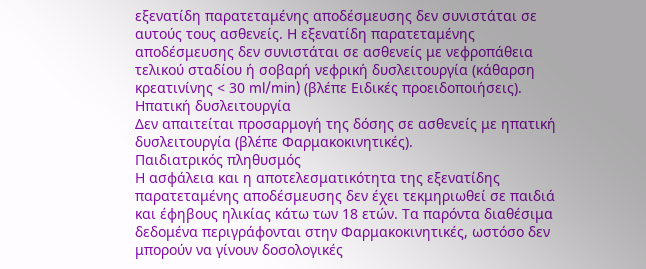εξενατίδη παρατεταμένης αποδέσμευσης δεν συνιστάται σε αυτούς τους ασθενείς. Η εξενατίδη παρατεταμένης αποδέσμευσης δεν συνιστάται σε ασθενείς με νεφροπάθεια τελικού σταδίου ή σοβαρή νεφρική δυσλειτουργία (κάθαρση κρεατινίνης < 30 ml/min) (βλέπε Ειδικές προειδοποιήσεις).
Ηπατική δυσλειτουργία
Δεν απαιτείται προσαρμογή της δόσης σε ασθενείς με ηπατική δυσλειτουργία (βλέπε Φαρμακοκινητικές).
Παιδιατρικός πληθυσμός
Η ασφάλεια και η αποτελεσματικότητα της εξενατίδης παρατεταμένης αποδέσμευσης δεν έχει τεκμηριωθεί σε παιδιά και έφηβους ηλικίας κάτω των 18 ετών. Τα παρόντα διαθέσιμα δεδομένα περιγράφονται στην Φαρμακοκινητικές, ωστόσο δεν μπορούν να γίνουν δοσολογικές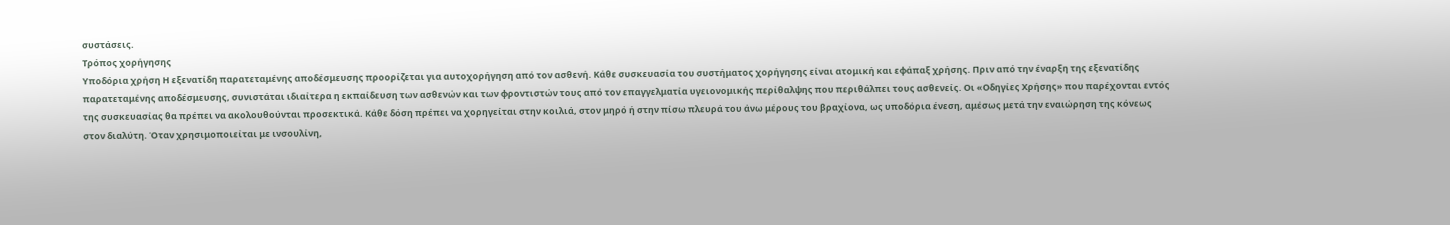συστάσεις.
Τρόπος χορήγησης
Υποδόρια χρήση Η εξενατίδη παρατεταμένης αποδέσμευσης προορίζεται για αυτοχορήγηση από τον ασθενή. Κάθε συσκευασία του συστήματος χορήγησης είναι ατομική και εφάπαξ χρήσης. Πριν από την έναρξη της εξενατίδης παρατεταμένης αποδέσμευσης, συνιστάται ιδιαίτερα η εκπαίδευση των ασθενών και των φροντιστών τους από τον επαγγελματία υγειονομικής περίθαλψης που περιθάλπει τους ασθενείς. Οι «Οδηγίες Χρήσης» που παρέχονται εντός της συσκευασίας θα πρέπει να ακολουθούνται προσεκτικά. Κάθε δόση πρέπει να χορηγείται στην κοιλιά, στον μηρό ή στην πίσω πλευρά του άνω μέρους του βραχίονα, ως υποδόρια ένεση, αμέσως μετά την εναιώρηση της κόνεως στον διαλύτη. Όταν χρησιμοποιείται με ινσουλίνη,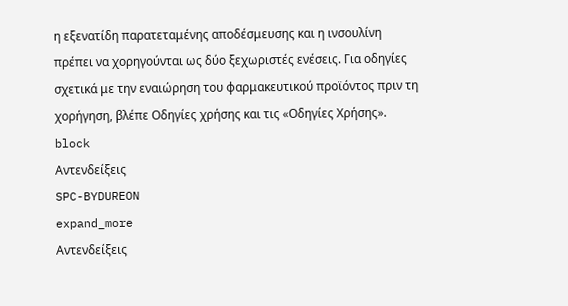η εξενατίδη παρατεταμένης αποδέσμευσης και η ινσουλίνη πρέπει να χορηγούνται ως δύο ξεχωριστές ενέσεις. Για οδηγίες σχετικά με την εναιώρηση του φαρμακευτικού προϊόντος πριν τη χορήγηση, βλέπε Οδηγίες χρήσης και τις «Οδηγίες Χρήσης».
block
Αντενδείξεις
SPC-BYDUREON
expand_more
Αντενδείξεις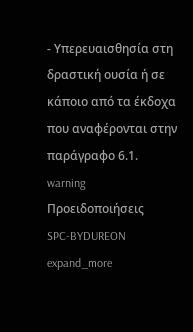- Υπερευαισθησία στη δραστική ουσία ή σε κάποιο από τα έκδοχα που αναφέρονται στην παράγραφο 6.1.
warning
Προειδοποιήσεις
SPC-BYDUREON
expand_more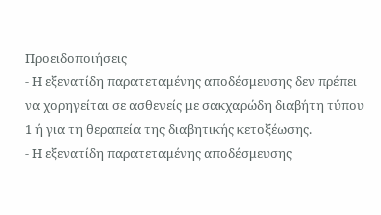Προειδοποιήσεις
- Η εξενατίδη παρατεταμένης αποδέσμευσης δεν πρέπει να χορηγείται σε ασθενείς με σακχαρώδη διαβήτη τύπου 1 ή για τη θεραπεία της διαβητικής κετοξέωσης.
- Η εξενατίδη παρατεταμένης αποδέσμευσης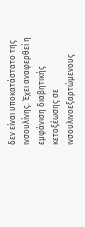δεν είναι υποκατάστατο της ινσουλίνης. Έχει αναφερθεί η εμφάνιση διαβητικής κετοξέωσης σε ινσουλινοεξαρτώμενους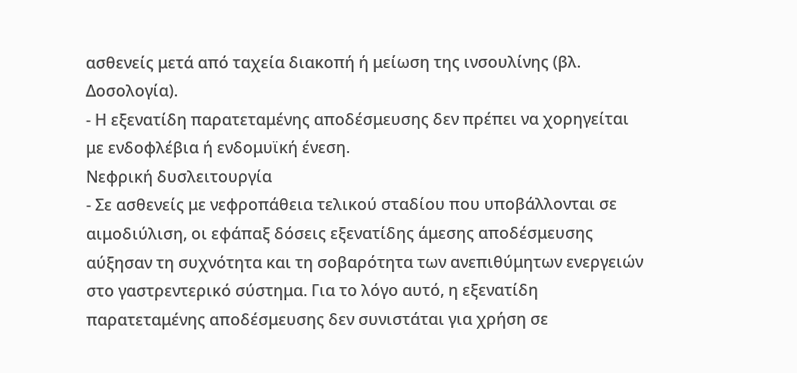ασθενείς μετά από ταχεία διακοπή ή μείωση της ινσουλίνης (βλ. Δοσολογία).
- Η εξενατίδη παρατεταμένης αποδέσμευσης δεν πρέπει να χορηγείται με ενδοφλέβια ή ενδομυϊκή ένεση.
Νεφρική δυσλειτουργία
- Σε ασθενείς με νεφροπάθεια τελικού σταδίου που υποβάλλονται σε αιμοδιύλιση, οι εφάπαξ δόσεις εξενατίδης άμεσης αποδέσμευσης αύξησαν τη συχνότητα και τη σοβαρότητα των ανεπιθύμητων ενεργειών στο γαστρεντερικό σύστημα. Για το λόγο αυτό, η εξενατίδη παρατεταμένης αποδέσμευσης δεν συνιστάται για χρήση σε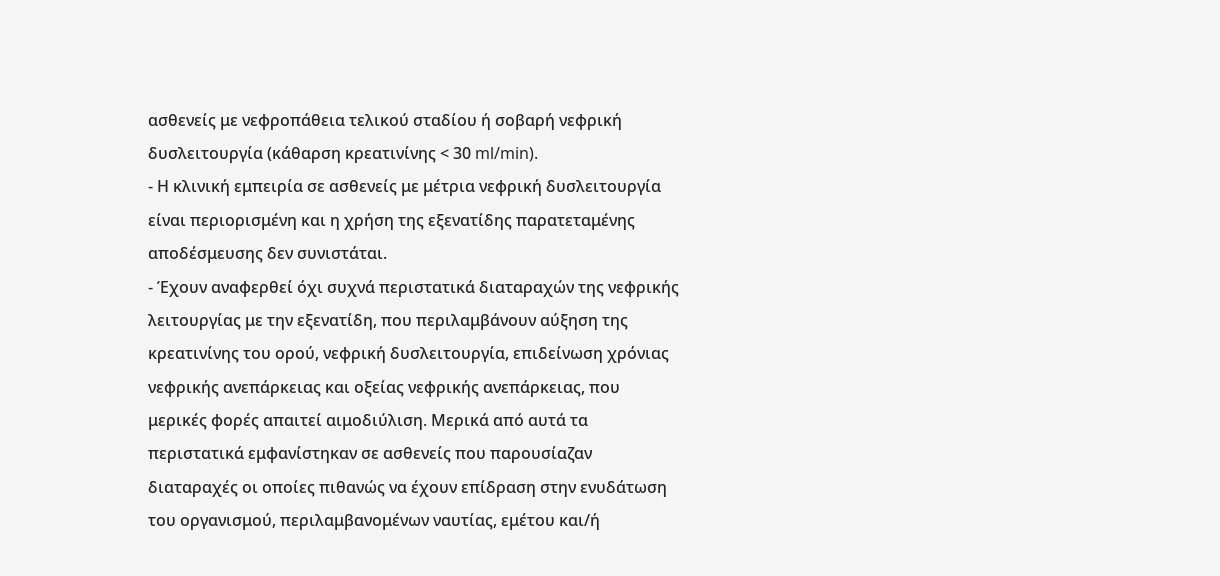ασθενείς με νεφροπάθεια τελικού σταδίου ή σοβαρή νεφρική δυσλειτουργία (κάθαρση κρεατινίνης < 30 ml/min).
- Η κλινική εμπειρία σε ασθενείς με μέτρια νεφρική δυσλειτουργία είναι περιορισμένη και η χρήση της εξενατίδης παρατεταμένης αποδέσμευσης δεν συνιστάται.
- Έχουν αναφερθεί όχι συχνά περιστατικά διαταραχών της νεφρικής λειτουργίας με την εξενατίδη, που περιλαμβάνουν αύξηση της κρεατινίνης του ορού, νεφρική δυσλειτουργία, επιδείνωση χρόνιας νεφρικής ανεπάρκειας και οξείας νεφρικής ανεπάρκειας, που μερικές φορές απαιτεί αιμοδιύλιση. Μερικά από αυτά τα περιστατικά εμφανίστηκαν σε ασθενείς που παρουσίαζαν διαταραχές οι οποίες πιθανώς να έχουν επίδραση στην ενυδάτωση του οργανισμού, περιλαμβανομένων ναυτίας, εμέτου και/ή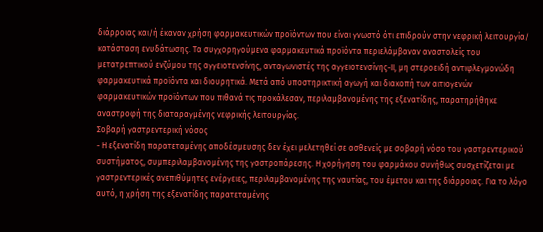διάρροιας και/ή έκαναν χρήση φαρμακευτικών προϊόντων που είναι γνωστό ότι επιδρούν στην νεφρική λειτουργία/ κατάσταση ενυδάτωσης. Τα συγχορηγούμενα φαρμακευτικά προϊόντα περιελάμβαναν αναστολείς του μετατρεπτικού ενζύμου της αγγειοτενσίνης, ανταγωνιστές της αγγειοτενσίνης-ΙΙ, μη στεροειδή αντιφλεγμονώδη φαρμακευτικά προϊόντα και διουρητικά. Μετά από υποστηρικτική αγωγή και διακοπή των αιτιογενών φαρμακευτικών προϊόντων που πιθανά τις προκάλεσαν, περιλαμβανομένης της εξενατίδης, παρατηρήθηκε αναστροφή της διαταραγμένης νεφρικής λειτουργίας.
Σοβαρή γαστρεντερική νόσος
- Η εξενατίδη παρατεταμένης αποδέσμευσης δεν έχει μελετηθεί σε ασθενείς με σοβαρή νόσο του γαστρεντερικού συστήματος, συμπεριλαμβανομένης της γαστροπάρεσης. Η χορήγηση του φαρμάκου συνήθως συσχετίζεται με γαστρεντερικές ανεπιθύμητες ενέργειες, περιλαμβανομένης της ναυτίας, του έμετου και της διάρροιας. Για το λόγο αυτό, η χρήση της εξενατίδης παρατεταμένης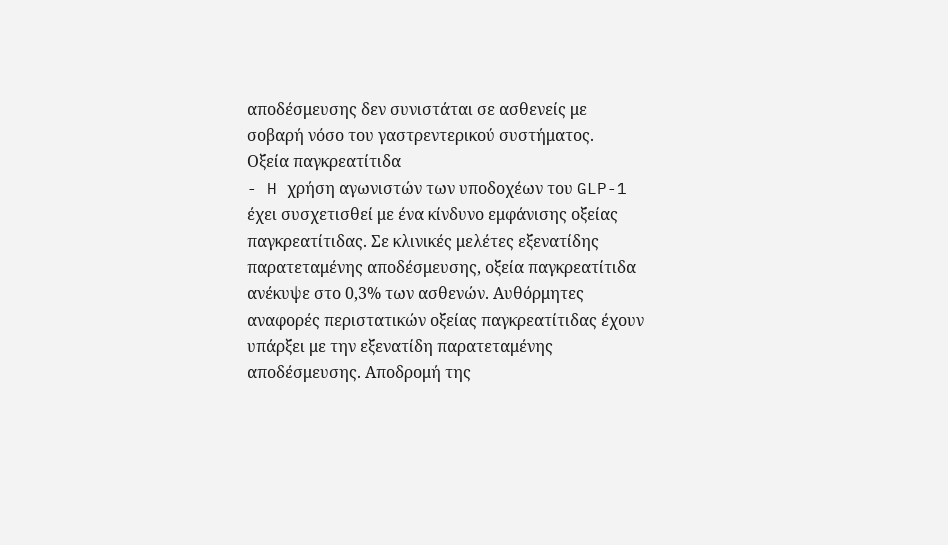αποδέσμευσης δεν συνιστάται σε ασθενείς με σοβαρή νόσο του γαστρεντερικού συστήματος.
Οξεία παγκρεατίτιδα
- H χρήση αγωνιστών των υποδοχέων του GLP-1 έχει συσχετισθεί με ένα κίνδυνο εμφάνισης οξείας παγκρεατίτιδας. Σε κλινικές μελέτες εξενατίδης παρατεταμένης αποδέσμευσης, οξεία παγκρεατίτιδα ανέκυψε στο 0,3% των ασθενών. Αυθόρμητες αναφορές περιστατικών οξείας παγκρεατίτιδας έχουν υπάρξει με την εξενατίδη παρατεταμένης αποδέσμευσης. Αποδρομή της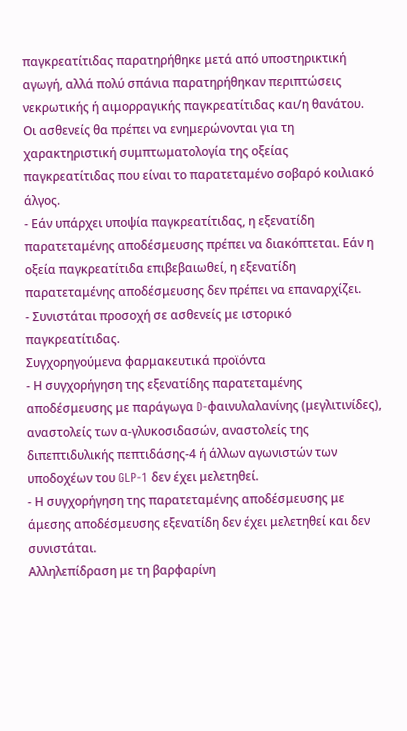παγκρεατίτιδας παρατηρήθηκε μετά από υποστηρικτική αγωγή, αλλά πολύ σπάνια παρατηρήθηκαν περιπτώσεις νεκρωτικής ή αιμορραγικής παγκρεατίτιδας και/η θανάτου. Οι ασθενείς θα πρέπει να ενημερώνονται για τη χαρακτηριστική συμπτωματολογία της οξείας παγκρεατίτιδας που είναι το παρατεταμένο σοβαρό κοιλιακό άλγος.
- Εάν υπάρχει υποψία παγκρεατίτιδας, η εξενατίδη παρατεταμένης αποδέσμευσης πρέπει να διακόπτεται. Εάν η οξεία παγκρεατίτιδα επιβεβαιωθεί, η εξενατίδη παρατεταμένης αποδέσμευσης δεν πρέπει να επαναρχίζει.
- Συνιστάται προσοχή σε ασθενείς με ιστορικό παγκρεατίτιδας.
Συγχορηγούμενα φαρμακευτικά προϊόντα
- Η συγχορήγηση της εξενατίδης παρατεταμένης αποδέσμευσης με παράγωγα D-φαινυλαλανίνης (μεγλιτινίδες), αναστολείς των α-γλυκοσιδασών, αναστολείς της διπεπτιδυλικής πεπτιδάσης-4 ή άλλων αγωνιστών των υποδοχέων του GLP-1 δεν έχει μελετηθεί.
- Η συγχορήγηση της παρατεταμένης αποδέσμευσης με άμεσης αποδέσμευσης εξενατίδη δεν έχει μελετηθεί και δεν συνιστάται.
Αλληλεπίδραση με τη βαρφαρίνη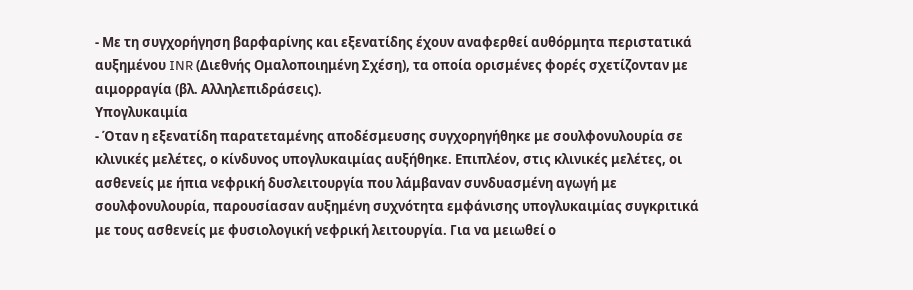- Με τη συγχορήγηση βαρφαρίνης και εξενατίδης έχουν αναφερθεί αυθόρμητα περιστατικά αυξημένου INR (Διεθνής Ομαλοποιημένη Σχέση), τα οποία ορισμένες φορές σχετίζονταν με αιμορραγία (βλ. Αλληλεπιδράσεις).
Υπογλυκαιμία
- Όταν η εξενατίδη παρατεταμένης αποδέσμευσης συγχορηγήθηκε με σουλφονυλουρία σε κλινικές μελέτες, ο κίνδυνος υπογλυκαιμίας αυξήθηκε. Επιπλέον, στις κλινικές μελέτες, οι ασθενείς με ήπια νεφρική δυσλειτουργία που λάμβαναν συνδυασμένη αγωγή με σουλφονυλουρία, παρουσίασαν αυξημένη συχνότητα εμφάνισης υπογλυκαιμίας συγκριτικά με τους ασθενείς με φυσιολογική νεφρική λειτουργία. Για να μειωθεί ο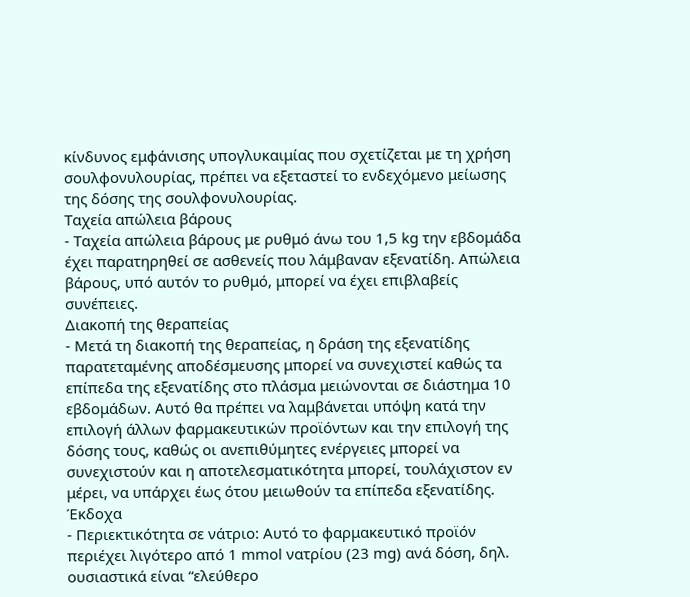κίνδυνος εμφάνισης υπογλυκαιμίας που σχετίζεται με τη χρήση σουλφονυλουρίας, πρέπει να εξεταστεί το ενδεχόμενο μείωσης της δόσης της σουλφονυλουρίας.
Ταχεία απώλεια βάρους
- Ταχεία απώλεια βάρους με ρυθμό άνω του 1,5 kg την εβδομάδα έχει παρατηρηθεί σε ασθενείς που λάμβαναν εξενατίδη. Απώλεια βάρους, υπό αυτόν το ρυθμό, μπορεί να έχει επιβλαβείς συνέπειες.
Διακοπή της θεραπείας
- Μετά τη διακοπή της θεραπείας, η δράση της εξενατίδης παρατεταμένης αποδέσμευσης μπορεί να συνεχιστεί καθώς τα επίπεδα της εξενατίδης στο πλάσμα μειώνονται σε διάστημα 10 εβδομάδων. Αυτό θα πρέπει να λαμβάνεται υπόψη κατά την επιλογή άλλων φαρμακευτικών προϊόντων και την επιλογή της δόσης τους, καθώς οι ανεπιθύμητες ενέργειες μπορεί να συνεχιστούν και η αποτελεσματικότητα μπορεί, τουλάχιστον εν μέρει, να υπάρχει έως ότου μειωθούν τα επίπεδα εξενατίδης.
Έκδοχα
- Περιεκτικότητα σε νάτριο: Αυτό το φαρμακευτικό προϊόν περιέχει λιγότερο από 1 mmol νατρίου (23 mg) ανά δόση, δηλ. ουσιαστικά είναι “ελεύθερο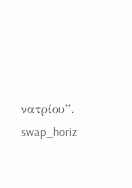νατρίου”.
swap_horiz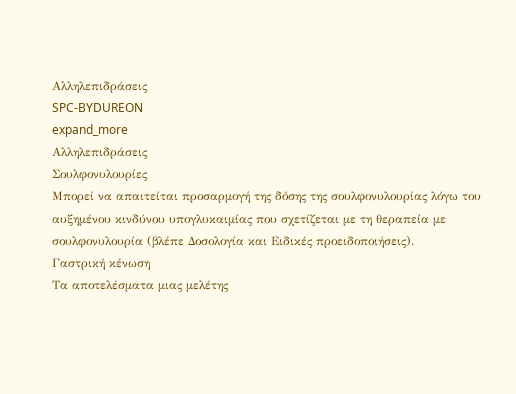Αλληλεπιδράσεις
SPC-BYDUREON
expand_more
Αλληλεπιδράσεις
Σουλφονυλουρίες
Μπορεί να απαιτείται προσαρμογή της δόσης της σουλφονυλουρίας λόγω του αυξημένου κινδύνου υπογλυκαιμίας που σχετίζεται με τη θεραπεία με σουλφονυλουρία (βλέπε Δοσολογία και Ειδικές προειδοποιήσεις).
Γαστρική κένωση
Τα αποτελέσματα μιας μελέτης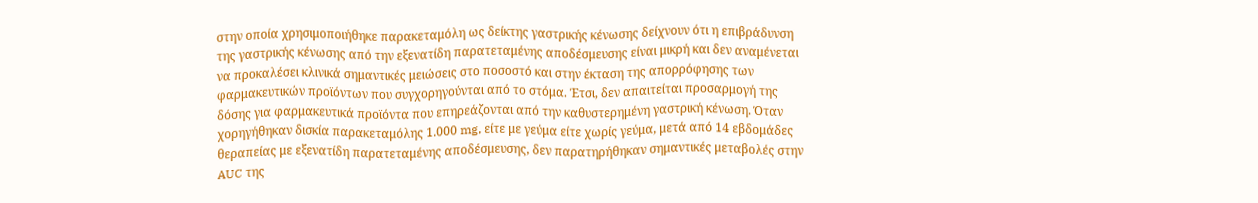στην οποία χρησιμοποιήθηκε παρακεταμόλη ως δείκτης γαστρικής κένωσης δείχνουν ότι η επιβράδυνση της γαστρικής κένωσης από την εξενατίδη παρατεταμένης αποδέσμευσης είναι μικρή και δεν αναμένεται να προκαλέσει κλινικά σημαντικές μειώσεις στο ποσοστό και στην έκταση της απορρόφησης των φαρμακευτικών προϊόντων που συγχορηγούνται από το στόμα. Έτσι, δεν απαιτείται προσαρμογή της δόσης για φαρμακευτικά προϊόντα που επηρεάζονται από την καθυστερημένη γαστρική κένωση. Όταν χορηγήθηκαν δισκία παρακεταμόλης 1.000 mg, είτε με γεύμα είτε χωρίς γεύμα, μετά από 14 εβδομάδες θεραπείας με εξενατίδη παρατεταμένης αποδέσμευσης, δεν παρατηρήθηκαν σημαντικές μεταβολές στην AUC της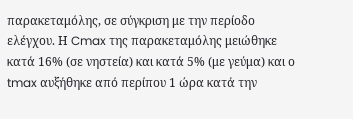παρακεταμόλης, σε σύγκριση με την περίοδο ελέγχου. Η Cmax της παρακεταμόλης μειώθηκε κατά 16% (σε νηστεία) και κατά 5% (με γεύμα) και ο tmax αυξήθηκε από περίπου 1 ώρα κατά την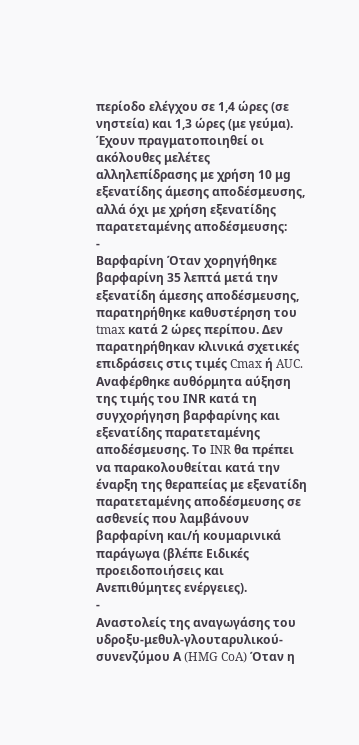περίοδο ελέγχου σε 1,4 ώρες (σε νηστεία) και 1,3 ώρες (με γεύμα). Έχουν πραγματοποιηθεί οι ακόλουθες μελέτες αλληλεπίδρασης με χρήση 10 μg εξενατίδης άμεσης αποδέσμευσης, αλλά όχι με χρήση εξενατίδης παρατεταμένης αποδέσμευσης:
-
Βαρφαρίνη Όταν χορηγήθηκε βαρφαρίνη 35 λεπτά μετά την εξενατίδη άμεσης αποδέσμευσης, παρατηρήθηκε καθυστέρηση του tmax κατά 2 ώρες περίπου. Δεν παρατηρήθηκαν κλινικά σχετικές επιδράσεις στις τιμές Cmax ή AUC. Αναφέρθηκε αυθόρμητα αύξηση της τιμής του ΙΝR κατά τη συγχορήγηση βαρφαρίνης και εξενατίδης παρατεταμένης αποδέσμευσης. Το INR θα πρέπει να παρακολουθείται κατά την έναρξη της θεραπείας με εξενατίδη παρατεταμένης αποδέσμευσης σε ασθενείς που λαμβάνουν βαρφαρίνη και/ή κουμαρινικά παράγωγα (βλέπε Ειδικές προειδοποιήσεις και Ανεπιθύμητες ενέργειες).
-
Αναστολείς της αναγωγάσης του υδροξυ-μεθυλ-γλουταρυλικού-συνενζύμου Α (HMG CoA) Όταν η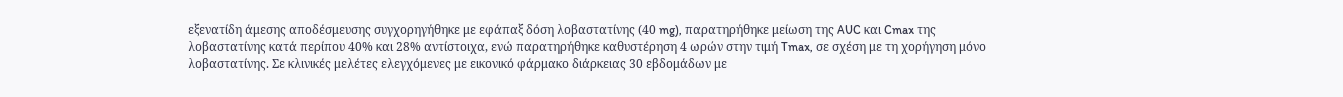εξενατίδη άμεσης αποδέσμευσης συγχορηγήθηκε με εφάπαξ δόση λοβαστατίνης (40 mg), παρατηρήθηκε μείωση της AUC και Cmax της λοβαστατίνης κατά περίπου 40% και 28% αντίστοιχα, ενώ παρατηρήθηκε καθυστέρηση 4 ωρών στην τιμή Tmax, σε σχέση με τη χορήγηση μόνο λοβαστατίνης. Σε κλινικές μελέτες ελεγχόμενες με εικονικό φάρμακο διάρκειας 30 εβδομάδων με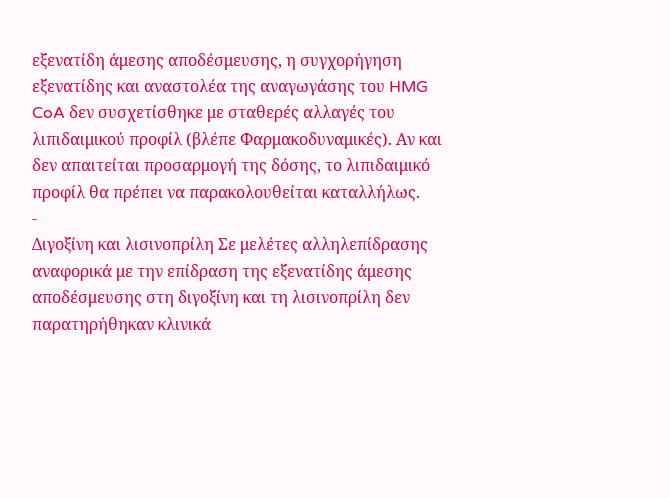εξενατίδη άμεσης αποδέσμευσης, η συγχορήγηση εξενατίδης και αναστολέα της αναγωγάσης του HMG CoA δεν συσχετίσθηκε με σταθερές αλλαγές του λιπιδαιμικού προφίλ (βλέπε Φαρμακοδυναμικές). Αν και δεν απαιτείται προσαρμογή της δόσης, το λιπιδαιμικό προφίλ θα πρέπει να παρακολουθείται καταλλήλως.
-
Διγοξίνη και λισινοπρίλη Σε μελέτες αλληλεπίδρασης αναφορικά με την επίδραση της εξενατίδης άμεσης αποδέσμευσης στη διγοξίνη και τη λισινοπρίλη δεν παρατηρήθηκαν κλινικά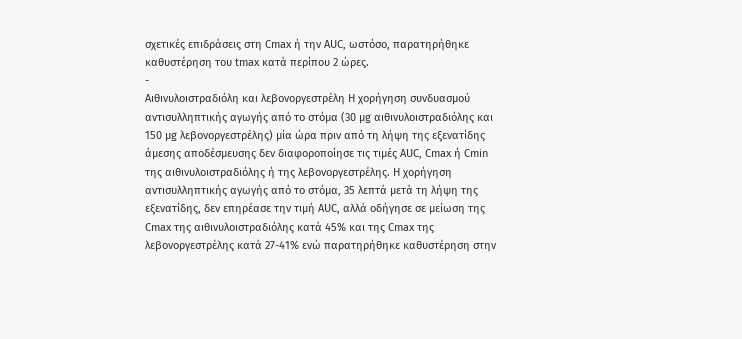σχετικές επιδράσεις στη Cmax ή την AUC, ωστόσο, παρατηρήθηκε καθυστέρηση του tmax κατά περίπου 2 ώρες.
-
Αιθινυλοιστραδιόλη και λεβονοργεστρέλη Η χορήγηση συνδυασμού αντισυλληπτικής αγωγής από το στόμα (30 μg αιθινυλοιστραδιόλης και 150 μg λεβονοργεστρέλης) μία ώρα πριν από τη λήψη της εξενατίδης άμεσης αποδέσμευσης δεν διαφοροποίησε τις τιμές AUC, Cmax ή Cmin της αιθινυλοιστραδιόλης ή της λεβονοργεστρέλης. Η χορήγηση αντισυλληπτικής αγωγής από το στόμα, 35 λεπτά μετά τη λήψη της εξενατίδης, δεν επηρέασε την τιμή AUC, αλλά οδήγησε σε μείωση της Cmax της αιθινυλοιστραδιόλης κατά 45% και της Cmax της λεβονοργεστρέλης κατά 27-41% ενώ παρατηρήθηκε καθυστέρηση στην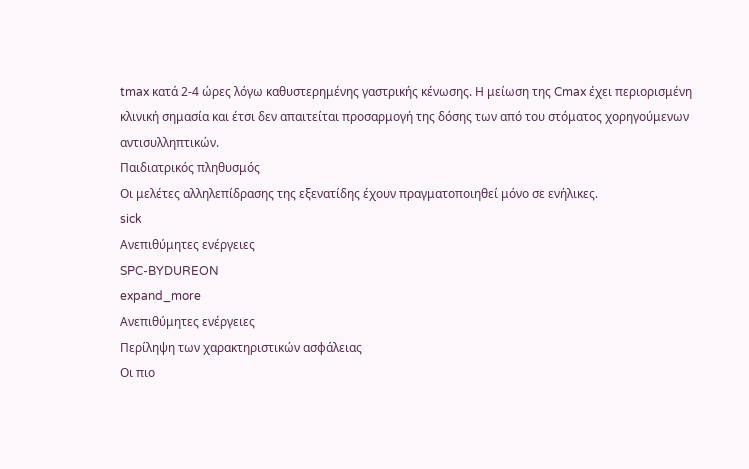tmax κατά 2-4 ώρες λόγω καθυστερημένης γαστρικής κένωσης. Η μείωση της Cmax έχει περιορισμένη κλινική σημασία και έτσι δεν απαιτείται προσαρμογή της δόσης των από του στόματος χορηγούμενων αντισυλληπτικών.
Παιδιατρικός πληθυσμός
Οι μελέτες αλληλεπίδρασης της εξενατίδης έχουν πραγματοποιηθεί μόνο σε ενήλικες.
sick
Ανεπιθύμητες ενέργειες
SPC-BYDUREON
expand_more
Ανεπιθύμητες ενέργειες
Περίληψη των χαρακτηριστικών ασφάλειας
Οι πιο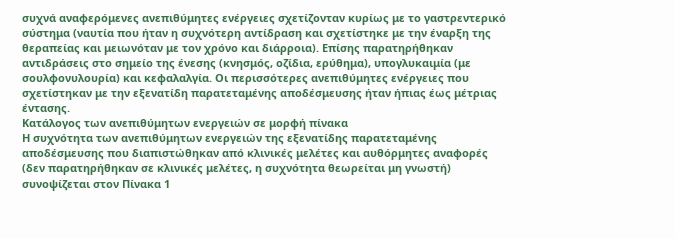συχνά αναφερόμενες ανεπιθύμητες ενέργειες σχετίζονταν κυρίως με το γαστρεντερικό σύστημα (ναυτία που ήταν η συχνότερη αντίδραση και σχετίστηκε με την έναρξη της θεραπείας και μειωνόταν με τον χρόνο και διάρροια). Επίσης παρατηρήθηκαν αντιδράσεις στο σημείο της ένεσης (κνησμός, οζίδια, ερύθημα), υπογλυκαιμία (με σουλφονυλουρία) και κεφαλαλγία. Οι περισσότερες ανεπιθύμητες ενέργειες που σχετίστηκαν με την εξενατίδη παρατεταμένης αποδέσμευσης ήταν ήπιας έως μέτριας έντασης.
Κατάλογος των ανεπιθύμητων ενεργειών σε μορφή πίνακα
Η συχνότητα των ανεπιθύμητων ενεργειών της εξενατίδης παρατεταμένης αποδέσμευσης που διαπιστώθηκαν από κλινικές μελέτες και αυθόρμητες αναφορές (δεν παρατηρήθηκαν σε κλινικές μελέτες, η συχνότητα θεωρείται μη γνωστή) συνοψίζεται στον Πίνακα 1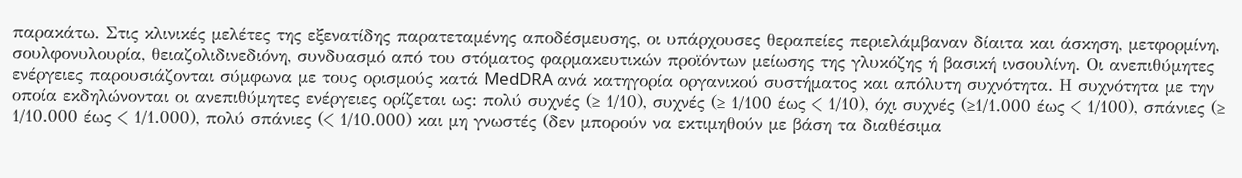παρακάτω. Στις κλινικές μελέτες της εξενατίδης παρατεταμένης αποδέσμευσης, οι υπάρχουσες θεραπείες περιελάμβαναν δίαιτα και άσκηση, μετφορμίνη, σουλφονυλουρία, θειαζολιδινεδιόνη, συνδυασμό από του στόματος φαρμακευτικών προϊόντων μείωσης της γλυκόζης ή βασική ινσουλίνη. Οι ανεπιθύμητες ενέργειες παρουσιάζονται σύμφωνα με τους ορισμούς κατά MedDRA ανά κατηγορία οργανικού συστήματος και απόλυτη συχνότητα. Η συχνότητα με την οποία εκδηλώνονται οι ανεπιθύμητες ενέργειες ορίζεται ως: πολύ συχνές (≥ 1/10), συχνές (≥ 1/100 έως < 1/10), όχι συχνές (≥1/1.000 έως < 1/100), σπάνιες (≥ 1/10.000 έως < 1/1.000), πολύ σπάνιες (< 1/10.000) και μη γνωστές (δεν μπορούν να εκτιμηθούν με βάση τα διαθέσιμα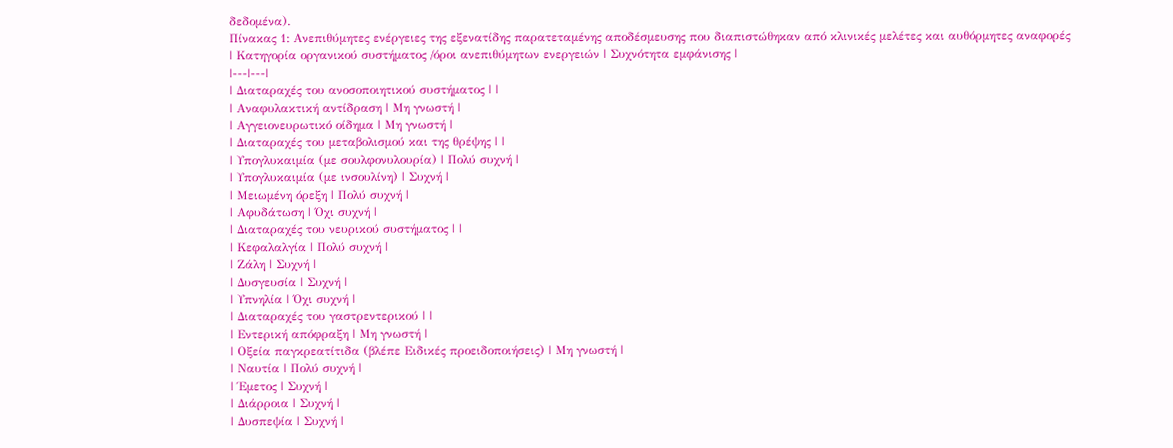δεδομένα).
Πίνακας 1: Ανεπιθύμητες ενέργειες της εξενατίδης παρατεταμένης αποδέσμευσης που διαπιστώθηκαν από κλινικές μελέτες και αυθόρμητες αναφορές
| Κατηγορία οργανικού συστήματος /όροι ανεπιθύμητων ενεργειών | Συχνότητα εμφάνισης |
|---|---|
| Διαταραχές του ανοσοποιητικού συστήματος | |
| Αναφυλακτική αντίδραση | Μη γνωστή |
| Αγγειονευρωτικό οίδημα | Μη γνωστή |
| Διαταραχές του μεταβολισμού και της θρέψης | |
| Υπογλυκαιμία (με σουλφονυλουρία) | Πολύ συχνή |
| Υπογλυκαιμία (με ινσουλίνη) | Συχνή |
| Μειωμένη όρεξη | Πολύ συχνή |
| Αφυδάτωση | Όχι συχνή |
| Διαταραχές του νευρικού συστήματος | |
| Κεφαλαλγία | Πολύ συχνή |
| Ζάλη | Συχνή |
| Δυσγευσία | Συχνή |
| Υπνηλία | Όχι συχνή |
| Διαταραχές του γαστρεντερικού | |
| Εντερική απόφραξη | Μη γνωστή |
| Οξεία παγκρεατίτιδα (βλέπε Ειδικές προειδοποιήσεις) | Μη γνωστή |
| Ναυτία | Πολύ συχνή |
| Έμετος | Συχνή |
| Διάρροια | Συχνή |
| Δυσπεψία | Συχνή |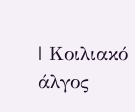| Κοιλιακό άλγος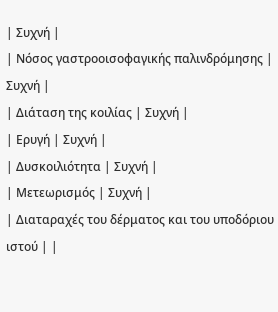| Συχνή |
| Νόσος γαστροοισοφαγικής παλινδρόμησης | Συχνή |
| Διάταση της κοιλίας | Συχνή |
| Ερυγή | Συχνή |
| Δυσκοιλιότητα | Συχνή |
| Μετεωρισμός | Συχνή |
| Διαταραχές του δέρματος και του υποδόριου ιστού | |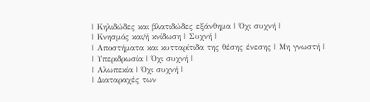| Κηλιδώδες και βλατιδώδες εξάνθημα | Όχι συχνή |
| Κνησμός και/ή κνίδωση | Συχνή |
| Αποστήματα και κυτταρίτιδα της θέσης ένεσης | Μη γνωστή |
| Υπεριδρωσία | Όχι συχνή |
| Αλωπεκία | Όχι συχνή |
| Διαταραχές των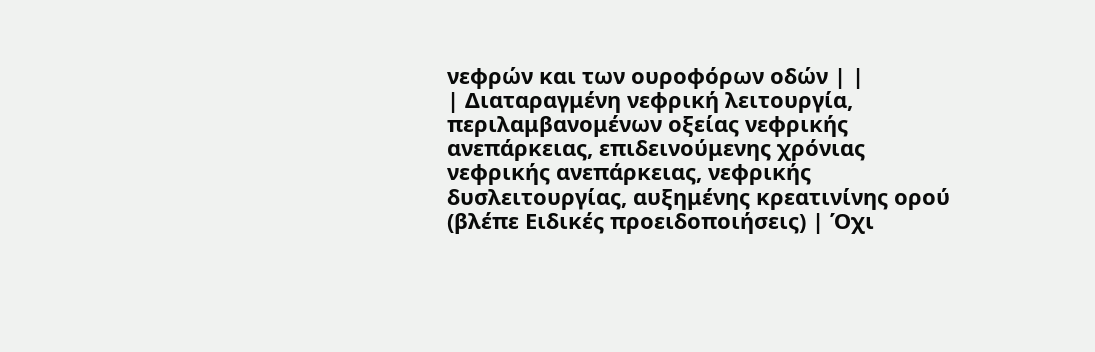νεφρών και των ουροφόρων οδών | |
| Διαταραγμένη νεφρική λειτουργία, περιλαμβανομένων οξείας νεφρικής ανεπάρκειας, επιδεινούμενης χρόνιας νεφρικής ανεπάρκειας, νεφρικής δυσλειτουργίας, αυξημένης κρεατινίνης ορού (βλέπε Ειδικές προειδοποιήσεις) | Όχι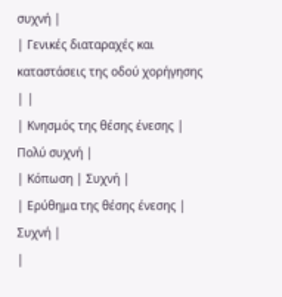συχνή |
| Γενικές διαταραχές και καταστάσεις της οδού χορήγησης | |
| Κνησμός της θέσης ένεσης | Πολύ συχνή |
| Κόπωση | Συχνή |
| Ερύθημα της θέσης ένεσης | Συχνή |
|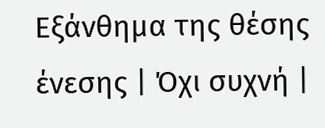Εξάνθημα της θέσης ένεσης | Όχι συχνή |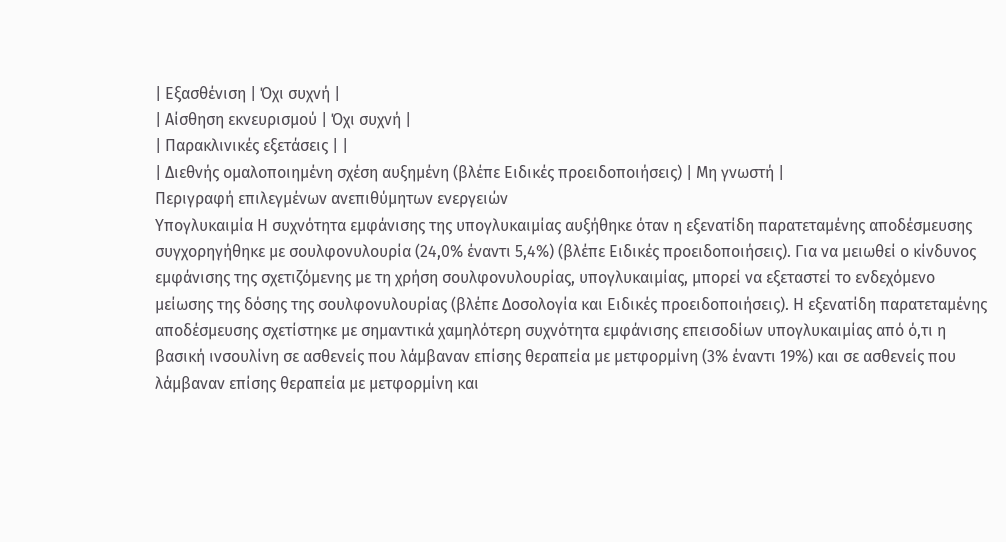| Εξασθένιση | Όχι συχνή |
| Αίσθηση εκνευρισμού | Όχι συχνή |
| Παρακλινικές εξετάσεις | |
| Διεθνής ομαλοποιημένη σχέση αυξημένη (βλέπε Ειδικές προειδοποιήσεις) | Μη γνωστή |
Περιγραφή επιλεγμένων ανεπιθύμητων ενεργειών
Υπογλυκαιμία Η συχνότητα εμφάνισης της υπογλυκαιμίας αυξήθηκε όταν η εξενατίδη παρατεταμένης αποδέσμευσης συγχορηγήθηκε με σουλφονυλουρία (24,0% έναντι 5,4%) (βλέπε Ειδικές προειδοποιήσεις). Για να μειωθεί ο κίνδυνος εμφάνισης της σχετιζόμενης με τη χρήση σουλφονυλουρίας, υπογλυκαιμίας, μπορεί να εξεταστεί το ενδεχόμενο μείωσης της δόσης της σουλφονυλουρίας (βλέπε Δοσολογία και Ειδικές προειδοποιήσεις). Η εξενατίδη παρατεταμένης αποδέσμευσης σχετίστηκε με σημαντικά χαμηλότερη συχνότητα εμφάνισης επεισοδίων υπογλυκαιμίας από ό,τι η βασική ινσουλίνη σε ασθενείς που λάμβαναν επίσης θεραπεία με μετφορμίνη (3% έναντι 19%) και σε ασθενείς που λάμβαναν επίσης θεραπεία με μετφορμίνη και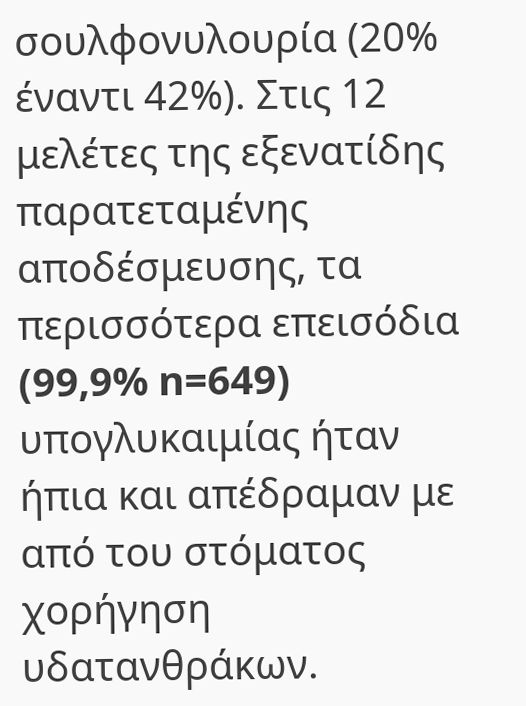σουλφονυλουρία (20% έναντι 42%). Στις 12 μελέτες της εξενατίδης παρατεταμένης αποδέσμευσης, τα περισσότερα επεισόδια (99,9% n=649) υπογλυκαιμίας ήταν ήπια και απέδραμαν με από του στόματος χορήγηση υδατανθράκων.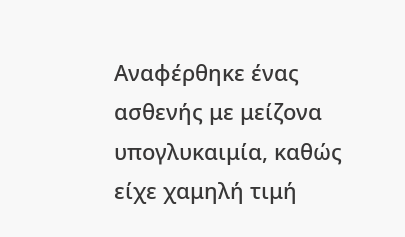Αναφέρθηκε ένας ασθενής με μείζονα υπογλυκαιμία, καθώς είχε χαμηλή τιμή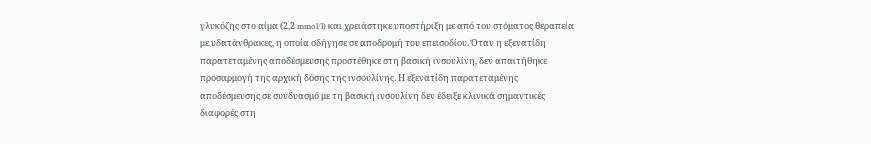γλυκόζης στο αίμα (2,2 mmol/l) και χρειάστηκε υποστήριξη με από του στόματος θεραπεία με υδατάνθρακες, η οποία οδήγησε σε αποδρομή του επεισοδίου. Όταν η εξενατίδη παρατεταμένης αποδέσμευσης προστέθηκε στη βασική ινσουλίνη, δεν απαιτήθηκε προσαρμογή της αρχική δόσης της ινσουλίνης. Η εξενατίδη παρατεταμένης αποδέσμευσης σε συνδυασμό με τη βασική ινσουλίνη δεν έδειξε κλινικά σημαντικές διαφορές στη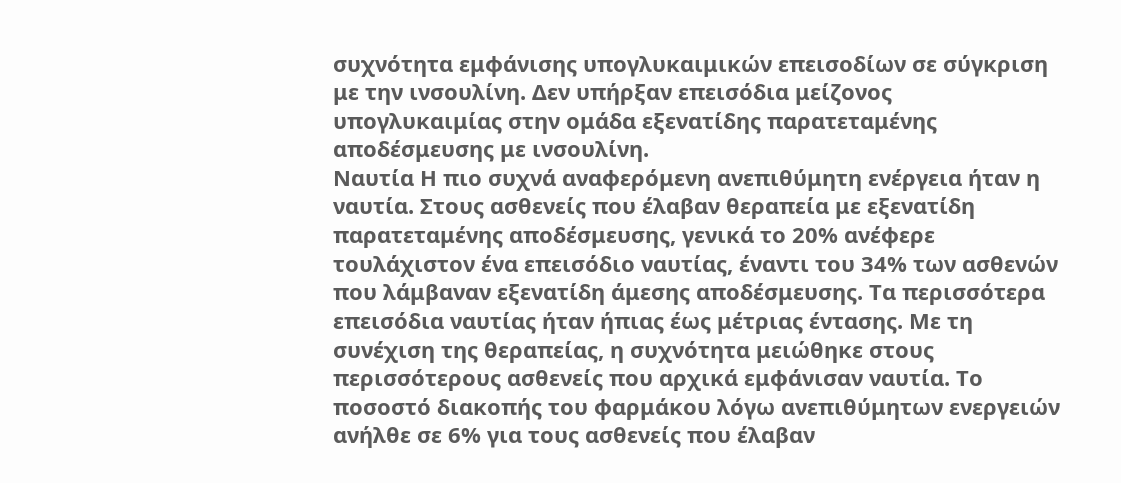συχνότητα εμφάνισης υπογλυκαιμικών επεισοδίων σε σύγκριση με την ινσουλίνη. Δεν υπήρξαν επεισόδια μείζονος υπογλυκαιμίας στην ομάδα εξενατίδης παρατεταμένης αποδέσμευσης με ινσουλίνη.
Ναυτία Η πιο συχνά αναφερόμενη ανεπιθύμητη ενέργεια ήταν η ναυτία. Στους ασθενείς που έλαβαν θεραπεία με εξενατίδη παρατεταμένης αποδέσμευσης, γενικά το 20% ανέφερε τουλάχιστον ένα επεισόδιο ναυτίας, έναντι του 34% των ασθενών που λάμβαναν εξενατίδη άμεσης αποδέσμευσης. Τα περισσότερα επεισόδια ναυτίας ήταν ήπιας έως μέτριας έντασης. Με τη συνέχιση της θεραπείας, η συχνότητα μειώθηκε στους περισσότερους ασθενείς που αρχικά εμφάνισαν ναυτία. Το ποσοστό διακοπής του φαρμάκου λόγω ανεπιθύμητων ενεργειών ανήλθε σε 6% για τους ασθενείς που έλαβαν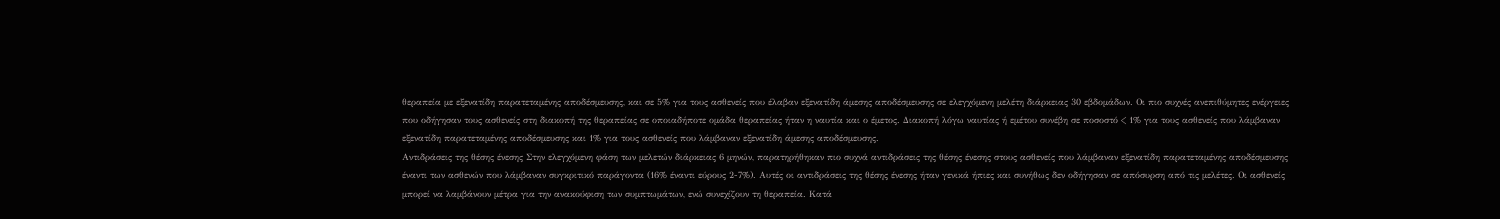θεραπεία με εξενατίδη παρατεταμένης αποδέσμευσης, και σε 5% για τους ασθενείς που έλαβαν εξενατίδη άμεσης αποδέσμευσης σε ελεγχόμενη μελέτη διάρκειας 30 εβδομάδων. Οι πιο συχνές ανεπιθύμητες ενέργειες που οδήγησαν τους ασθενείς στη διακοπή της θεραπείας σε οποιαδήποτε ομάδα θεραπείας ήταν η ναυτία και ο έμετος. Διακοπή λόγω ναυτίας ή εμέτου συνέβη σε ποσοστό < 1% για τους ασθενείς που λάμβαναν εξενατίδη παρατεταμένης αποδέσμευσης και 1% για τους ασθενείς που λάμβαναν εξενατίδη άμεσης αποδέσμευσης.
Αντιδράσεις της θέσης ένεσης Στην ελεγχόμενη φάση των μελετών διάρκειας 6 μηνών, παρατηρήθηκαν πιο συχνά αντιδράσεις της θέσης ένεσης στους ασθενείς που λάμβαναν εξενατίδη παρατεταμένης αποδέσμευσης έναντι των ασθενών που λάμβαναν συγκριτικό παράγοντα (16% έναντι εύρους 2-7%). Αυτές οι αντιδράσεις της θέσης ένεσης ήταν γενικά ήπιες και συνήθως δεν οδήγησαν σε απόσυρση από τις μελέτες. Οι ασθενείς μπορεί να λαμβάνουν μέτρα για την ανακούφιση των συμπτωμάτων, ενώ συνεχίζουν τη θεραπεία. Κατά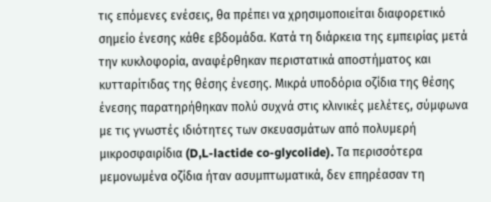τις επόμενες ενέσεις, θα πρέπει να χρησιμοποιείται διαφορετικό σημείο ένεσης κάθε εβδομάδα. Κατά τη διάρκεια της εμπειρίας μετά την κυκλοφορία, αναφέρθηκαν περιστατικά αποστήματος και κυτταρίτιδας της θέσης ένεσης. Μικρά υποδόρια οζίδια της θέσης ένεσης παρατηρήθηκαν πολύ συχνά στις κλινικές μελέτες, σύμφωνα με τις γνωστές ιδιότητες των σκευασμάτων από πολυμερή μικροσφαιρίδια (D,L-lactide co-glycolide). Τα περισσότερα μεμονωμένα οζίδια ήταν ασυμπτωματικά, δεν επηρέασαν τη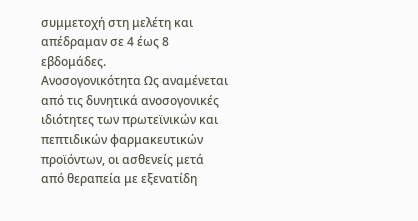συμμετοχή στη μελέτη και απέδραμαν σε 4 έως 8 εβδομάδες.
Ανοσογονικότητα Ως αναμένεται από τις δυνητικά ανοσογονικές ιδιότητες των πρωτεϊνικών και πεπτιδικών φαρμακευτικών προϊόντων, οι ασθενείς μετά από θεραπεία με εξενατίδη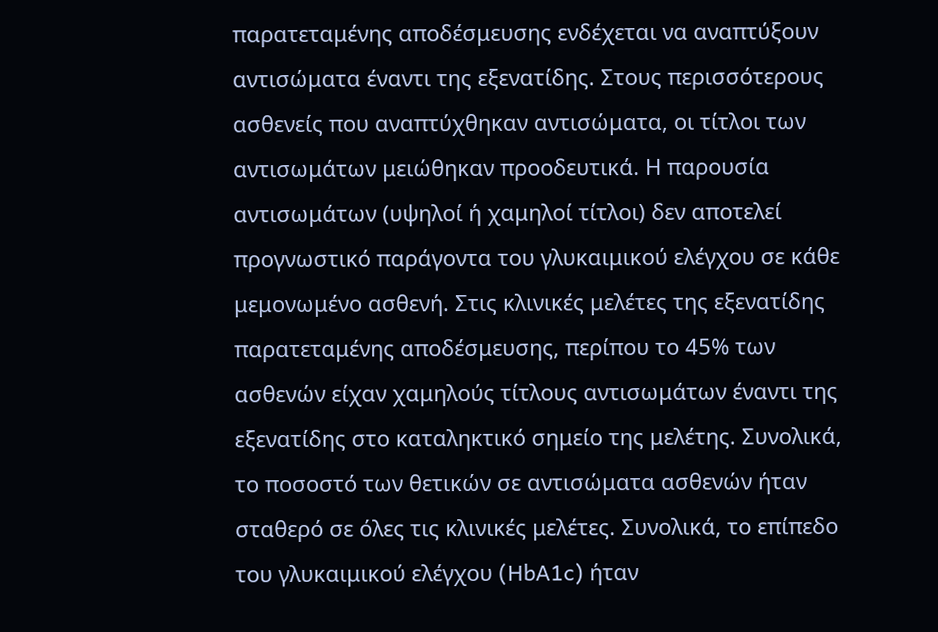παρατεταμένης αποδέσμευσης ενδέχεται να αναπτύξουν αντισώματα έναντι της εξενατίδης. Στους περισσότερους ασθενείς που αναπτύχθηκαν αντισώματα, οι τίτλοι των αντισωμάτων μειώθηκαν προοδευτικά. Η παρουσία αντισωμάτων (υψηλοί ή χαμηλοί τίτλοι) δεν αποτελεί προγνωστικό παράγοντα του γλυκαιμικού ελέγχου σε κάθε μεμονωμένο ασθενή. Στις κλινικές μελέτες της εξενατίδης παρατεταμένης αποδέσμευσης, περίπου το 45% των ασθενών είχαν χαμηλούς τίτλους αντισωμάτων έναντι της εξενατίδης στο καταληκτικό σημείο της μελέτης. Συνολικά, το ποσοστό των θετικών σε αντισώματα ασθενών ήταν σταθερό σε όλες τις κλινικές μελέτες. Συνολικά, το επίπεδο του γλυκαιμικού ελέγχου (HbA1c) ήταν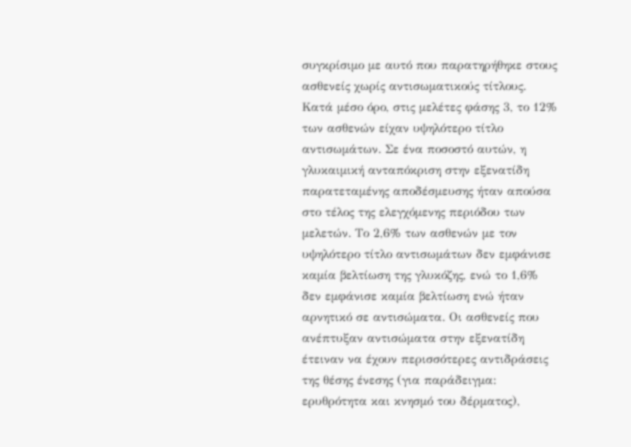συγκρίσιμο με αυτό που παρατηρήθηκε στους ασθενείς χωρίς αντισωματικούς τίτλους. Κατά μέσο όρο, στις μελέτες φάσης 3, το 12% των ασθενών είχαν υψηλότερο τίτλο αντισωμάτων. Σε ένα ποσοστό αυτών, η γλυκαιμική ανταπόκριση στην εξενατίδη παρατεταμένης αποδέσμευσης ήταν απούσα στο τέλος της ελεγχόμενης περιόδου των μελετών. Το 2,6% των ασθενών με τον υψηλότερο τίτλο αντισωμάτων δεν εμφάνισε καμία βελτίωση της γλυκόζης, ενώ το 1,6% δεν εμφάνισε καμία βελτίωση ενώ ήταν αρνητικό σε αντισώματα. Οι ασθενείς που ανέπτυξαν αντισώματα στην εξενατίδη έτειναν να έχουν περισσότερες αντιδράσεις της θέσης ένεσης (για παράδειγμα: ερυθρότητα και κνησμό του δέρματος),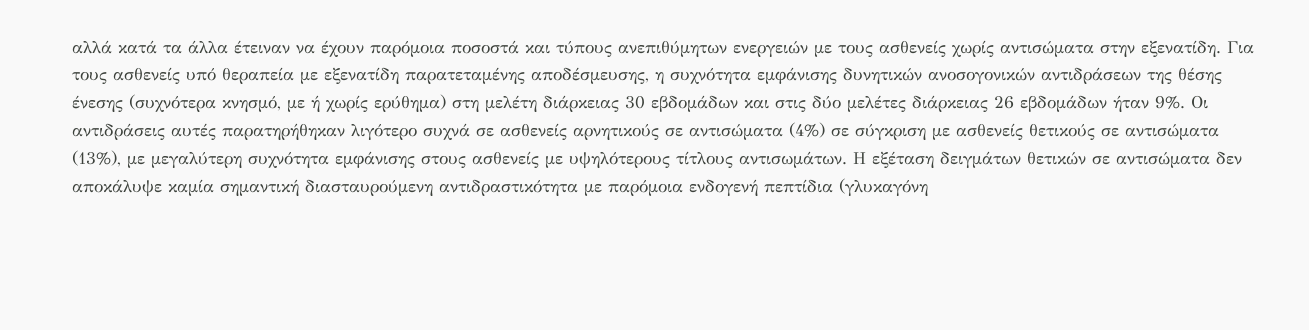αλλά κατά τα άλλα έτειναν να έχουν παρόμοια ποσοστά και τύπους ανεπιθύμητων ενεργειών με τους ασθενείς χωρίς αντισώματα στην εξενατίδη. Για τους ασθενείς υπό θεραπεία με εξενατίδη παρατεταμένης αποδέσμευσης, η συχνότητα εμφάνισης δυνητικών ανοσογονικών αντιδράσεων της θέσης ένεσης (συχνότερα κνησμό, με ή χωρίς ερύθημα) στη μελέτη διάρκειας 30 εβδομάδων και στις δύο μελέτες διάρκειας 26 εβδομάδων ήταν 9%. Οι αντιδράσεις αυτές παρατηρήθηκαν λιγότερο συχνά σε ασθενείς αρνητικούς σε αντισώματα (4%) σε σύγκριση με ασθενείς θετικούς σε αντισώματα (13%), με μεγαλύτερη συχνότητα εμφάνισης στους ασθενείς με υψηλότερους τίτλους αντισωμάτων. Η εξέταση δειγμάτων θετικών σε αντισώματα δεν αποκάλυψε καμία σημαντική διασταυρούμενη αντιδραστικότητα με παρόμοια ενδογενή πεπτίδια (γλυκαγόνη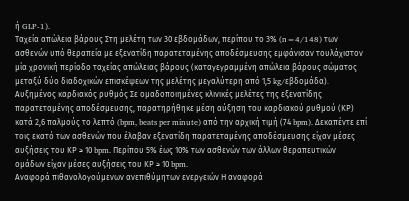ή GLP-1).
Ταχεία απώλεια βάρους Στη μελέτη των 30 εβδομάδων, περίπου το 3% (n=4/148) των ασθενών υπό θεραπεία με εξενατίδη παρατεταμένης αποδέσμευσης εμφάνισαν τουλάχιστον μία χρονική περίοδο ταχείας απώλειας βάρους (καταγεγραμμένη απώλεια βάρους σώματος μεταξύ δύο διαδοχικών επισκέψεων της μελέτης μεγαλύτερη από 1,5 kg/εβδομάδα).
Αυξημένος καρδιακός ρυθμός Σε ομαδοποιημένες κλινικές μελέτες της εξενατίδης παρατεταμένης αποδέσμευσης, παρατηρήθηκε μέση αύξηση του καρδιακού ρυθμού (ΚΡ) κατά 2,6 παλμούς το λεπτό (bpm, beats per minute) από την αρχική τιμή (74 bpm). Δεκαπέντε επί τοις εκατό των ασθενών που έλαβαν εξενατίδη παρατεταμένης αποδέσμευσης είχαν μέσες αυξήσεις του ΚΡ ≥ 10 bpm. Περίπου 5% έως 10% των ασθενών των άλλων θεραπευτικών ομάδων είχαν μέσες αυξήσεις του ΚΡ ≥ 10 bpm.
Αναφορά πιθανολογούμενων ανεπιθύμητων ενεργειών Η αναφορά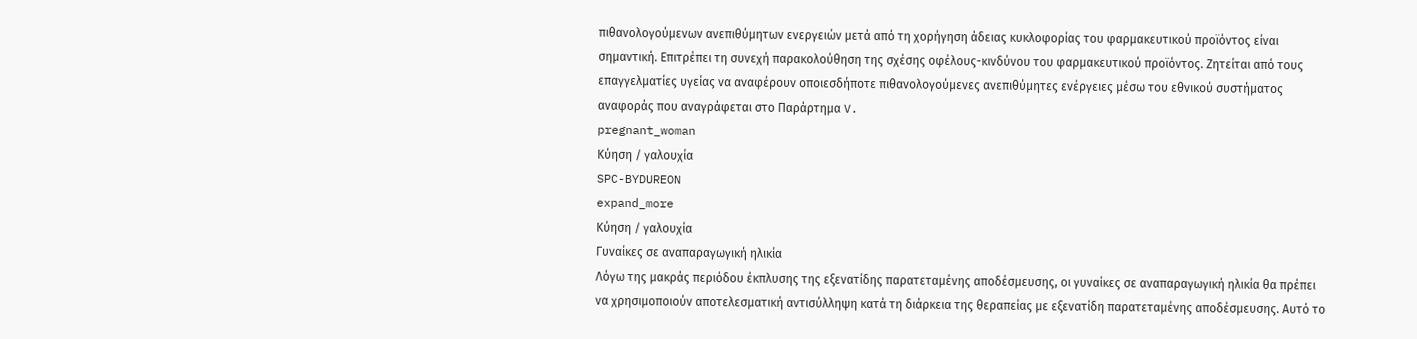πιθανολογούμενων ανεπιθύμητων ενεργειών μετά από τη χορήγηση άδειας κυκλοφορίας του φαρμακευτικού προϊόντος είναι σημαντική. Επιτρέπει τη συνεχή παρακολούθηση της σχέσης οφέλους-κινδύνου του φαρμακευτικού προϊόντος. Ζητείται από τους επαγγελματίες υγείας να αναφέρουν οποιεσδήποτε πιθανολογούμενες ανεπιθύμητες ενέργειες μέσω του εθνικού συστήματος αναφοράς που αναγράφεται στο Παράρτημα V.
pregnant_woman
Κύηση / γαλουχία
SPC-BYDUREON
expand_more
Κύηση / γαλουχία
Γυναίκες σε αναπαραγωγική ηλικία
Λόγω της μακράς περιόδου έκπλυσης της εξενατίδης παρατεταμένης αποδέσμευσης, οι γυναίκες σε αναπαραγωγική ηλικία θα πρέπει να χρησιμοποιούν αποτελεσματική αντισύλληψη κατά τη διάρκεια της θεραπείας με εξενατίδη παρατεταμένης αποδέσμευσης. Αυτό το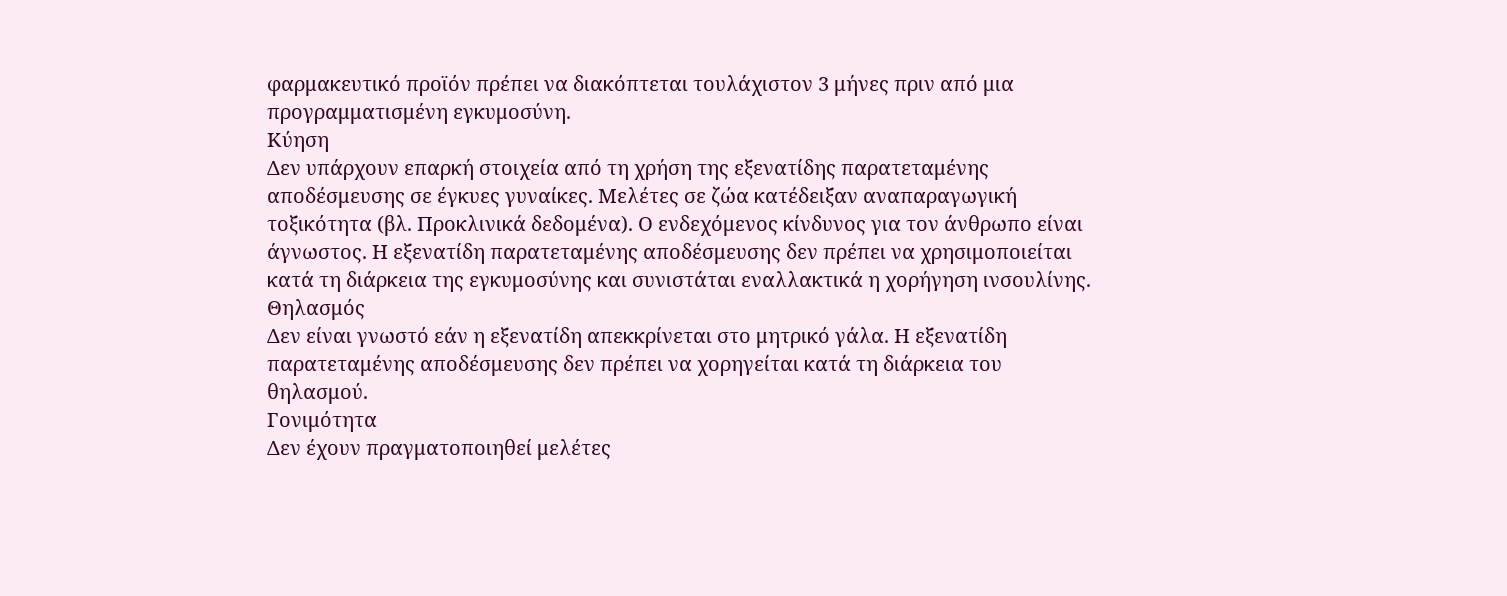φαρμακευτικό προϊόν πρέπει να διακόπτεται τουλάχιστον 3 μήνες πριν από μια προγραμματισμένη εγκυμοσύνη.
Κύηση
Δεν υπάρχουν επαρκή στοιχεία από τη χρήση της εξενατίδης παρατεταμένης αποδέσμευσης σε έγκυες γυναίκες. Μελέτες σε ζώα κατέδειξαν αναπαραγωγική τοξικότητα (βλ. Προκλινικά δεδομένα). Ο ενδεχόμενος κίνδυνος για τον άνθρωπο είναι άγνωστος. Η εξενατίδη παρατεταμένης αποδέσμευσης δεν πρέπει να χρησιμοποιείται κατά τη διάρκεια της εγκυμοσύνης και συνιστάται εναλλακτικά η χορήγηση ινσουλίνης.
Θηλασμός
Δεν είναι γνωστό εάν η εξενατίδη απεκκρίνεται στο μητρικό γάλα. Η εξενατίδη παρατεταμένης αποδέσμευσης δεν πρέπει να χορηγείται κατά τη διάρκεια του θηλασμού.
Γονιμότητα
Δεν έχουν πραγματοποιηθεί μελέτες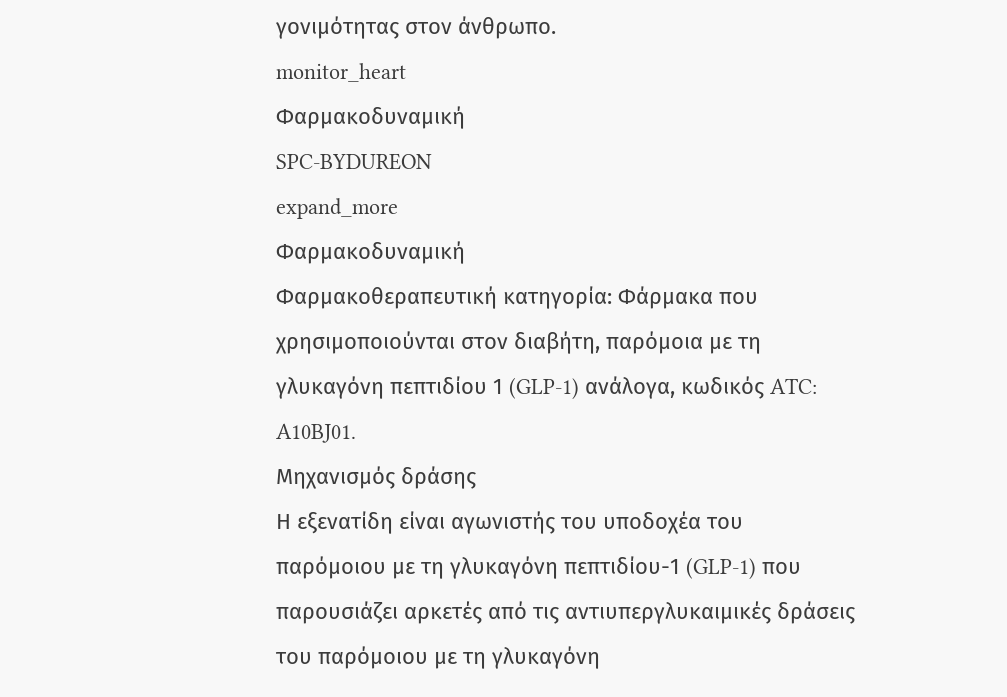γονιμότητας στον άνθρωπο.
monitor_heart
Φαρμακοδυναμική
SPC-BYDUREON
expand_more
Φαρμακοδυναμική
Φαρμακοθεραπευτική κατηγορία: Φάρμακα που χρησιμοποιούνται στον διαβήτη, παρόμοια με τη γλυκαγόνη πεπτιδίου 1 (GLP-1) ανάλογα, κωδικός ATC: A10BJ01.
Μηχανισμός δράσης
Η εξενατίδη είναι αγωνιστής του υποδοχέα του παρόμοιου με τη γλυκαγόνη πεπτιδίου-1 (GLP-1) που παρουσιάζει αρκετές από τις αντιυπεργλυκαιμικές δράσεις του παρόμοιου με τη γλυκαγόνη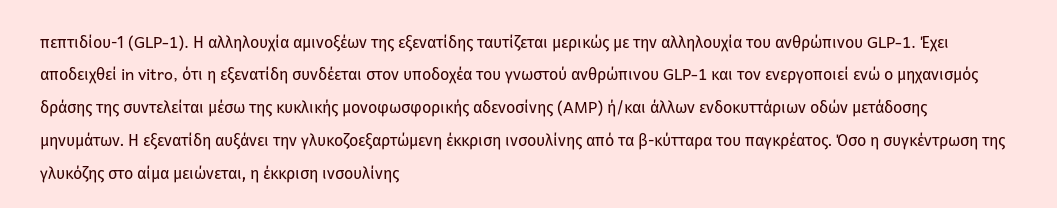πεπτιδίου-1 (GLP-1). Η αλληλουχία αμινοξέων της εξενατίδης ταυτίζεται μερικώς με την αλληλουχία του ανθρώπινου GLP-1. Έχει αποδειχθεί in vitro, ότι η εξενατίδη συνδέεται στον υποδοχέα του γνωστού ανθρώπινου GLP-1 και τον ενεργοποιεί ενώ ο μηχανισμός δράσης της συντελείται μέσω της κυκλικής μονοφωσφορικής αδενοσίνης (AMP) ή/και άλλων ενδοκυττάριων οδών μετάδοσης μηνυμάτων. Η εξενατίδη αυξάνει την γλυκοζοεξαρτώμενη έκκριση ινσουλίνης από τα β-κύτταρα του παγκρέατος. Όσο η συγκέντρωση της γλυκόζης στο αίμα μειώνεται, η έκκριση ινσουλίνης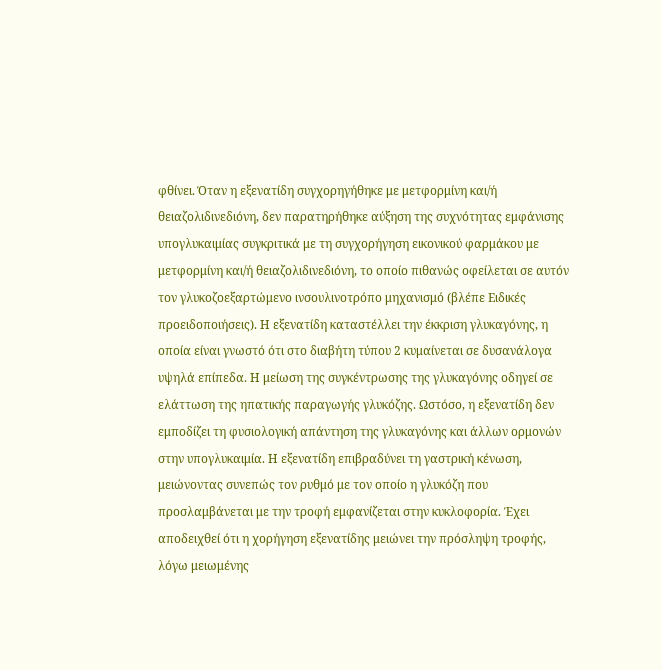φθίνει. Όταν η εξενατίδη συγχορηγήθηκε με μετφορμίνη και/ή θειαζολιδινεδιόνη, δεν παρατηρήθηκε αύξηση της συχνότητας εμφάνισης υπογλυκαιμίας συγκριτικά με τη συγχορήγηση εικονικού φαρμάκου με μετφορμίνη και/ή θειαζολιδινεδιόνη, το οποίο πιθανώς οφείλεται σε αυτόν τον γλυκοζοεξαρτώμενο ινσουλινοτρόπο μηχανισμό (βλέπε Ειδικές προειδοποιήσεις). Η εξενατίδη καταστέλλει την έκκριση γλυκαγόνης, η οποία είναι γνωστό ότι στο διαβήτη τύπου 2 κυμαίνεται σε δυσανάλογα υψηλά επίπεδα. Η μείωση της συγκέντρωσης της γλυκαγόνης οδηγεί σε ελάττωση της ηπατικής παραγωγής γλυκόζης. Ωστόσο, η εξενατίδη δεν εμποδίζει τη φυσιολογική απάντηση της γλυκαγόνης και άλλων ορμονών στην υπογλυκαιμία. Η εξενατίδη επιβραδύνει τη γαστρική κένωση, μειώνοντας συνεπώς τον ρυθμό με τον οποίο η γλυκόζη που προσλαμβάνεται με την τροφή εμφανίζεται στην κυκλοφορία. Έχει αποδειχθεί ότι η χορήγηση εξενατίδης μειώνει την πρόσληψη τροφής, λόγω μειωμένης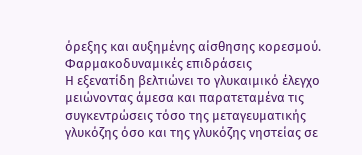όρεξης και αυξημένης αίσθησης κορεσμού.
Φαρμακοδυναμικές επιδράσεις
Η εξενατίδη βελτιώνει το γλυκαιμικό έλεγχο μειώνοντας άμεσα και παρατεταμένα τις συγκεντρώσεις τόσο της μεταγευματικής γλυκόζης όσο και της γλυκόζης νηστείας σε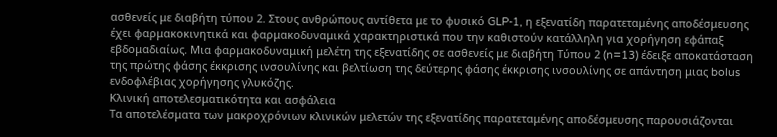ασθενείς με διαβήτη τύπου 2. Στους ανθρώπους αντίθετα με το φυσικό GLP-1, η εξενατίδη παρατεταμένης αποδέσμευσης έχει φαρμακοκινητικά και φαρμακοδυναμικά χαρακτηριστικά που την καθιστούν κατάλληλη για χορήγηση εφάπαξ εβδομαδιαίως. Μια φαρμακοδυναμική μελέτη της εξενατίδης σε ασθενείς με διαβήτη Tύπου 2 (n=13) έδειξε αποκατάσταση της πρώτης φάσης έκκρισης ινσουλίνης και βελτίωση της δεύτερης φάσης έκκρισης ινσουλίνης σε απάντηση μιας bolus ενδοφλέβιας χορήγησης γλυκόζης.
Κλινική αποτελεσματικότητα και ασφάλεια
Τα αποτελέσματα των μακροχρόνιων κλινικών μελετών της εξενατίδης παρατεταμένης αποδέσμευσης παρουσιάζονται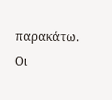παρακάτω. Οι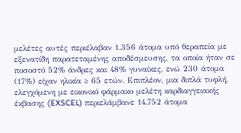μελέτες αυτές περιέλαβαν 1.356 άτομα υπό θεραπεία με εξενατίδη παρατεταμένης αποδέσμευσης, τα οποία ήταν σε ποσοστό 52% άνδρες και 48% γυναίκες, ενώ 230 άτομα (17%) είχαν ηλικία ≥ 65 ετών. Επιπλέον, μια διπλά τυφλή, ελεγχόμενη με εικονικό φάρμακο μελέτη καρδιαγγειακής έκβασης (EXSCEL) περιελάμβανε 14.752 άτομα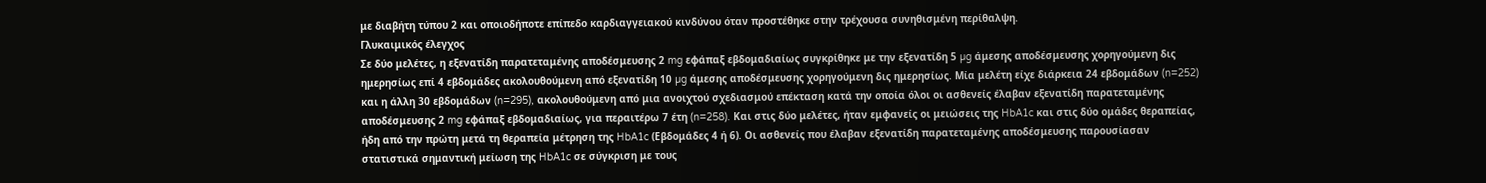με διαβήτη τύπου 2 και οποιοδήποτε επίπεδο καρδιαγγειακού κινδύνου όταν προστέθηκε στην τρέχουσα συνηθισμένη περίθαλψη.
Γλυκαιμικός έλεγχος
Σε δύο μελέτες, η εξενατίδη παρατεταμένης αποδέσμευσης 2 mg εφάπαξ εβδομαδιαίως συγκρίθηκε με την εξενατίδη 5 µg άμεσης αποδέσμευσης χορηγούμενη δις ημερησίως επί 4 εβδομάδες ακολουθούμενη από εξενατίδη 10 µg άμεσης αποδέσμευσης χορηγούμενη δις ημερησίως. Μία μελέτη είχε διάρκεια 24 εβδομάδων (n=252) και η άλλη 30 εβδομάδων (n=295), ακολουθούμενη από μια ανοιχτού σχεδιασμού επέκταση κατά την οποία όλοι οι ασθενείς έλαβαν εξενατίδη παρατεταμένης αποδέσμευσης 2 mg εφάπαξ εβδομαδιαίως, για περαιτέρω 7 έτη (n=258). Και στις δύο μελέτες, ήταν εμφανείς οι μειώσεις της HbA1c και στις δύο ομάδες θεραπείας, ήδη από την πρώτη μετά τη θεραπεία μέτρηση της HbA1c (Εβδομάδες 4 ή 6). Οι ασθενείς που έλαβαν εξενατίδη παρατεταμένης αποδέσμευσης παρουσίασαν στατιστικά σημαντική μείωση της HbA1c σε σύγκριση με τους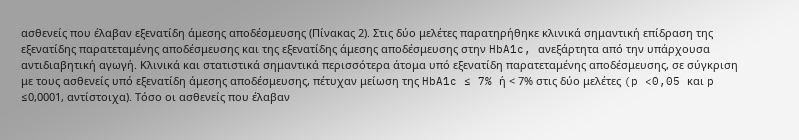ασθενείς που έλαβαν εξενατίδη άμεσης αποδέσμευσης (Πίνακας 2). Στις δύο μελέτες παρατηρήθηκε κλινικά σημαντική επίδραση της εξενατίδης παρατεταμένης αποδέσμευσης και της εξενατίδης άμεσης αποδέσμευσης στην HbA1c, ανεξάρτητα από την υπάρχουσα αντιδιαβητική αγωγή. Κλινικά και στατιστικά σημαντικά περισσότερα άτομα υπό εξενατίδη παρατεταμένης αποδέσμευσης, σε σύγκριση με τους ασθενείς υπό εξενατίδη άμεσης αποδέσμευσης, πέτυχαν μείωση της HbA1c ≤ 7% ή < 7% στις δύο μελέτες (p <0,05 και p ≤0,0001, αντίστοιχα). Τόσο οι ασθενείς που έλαβαν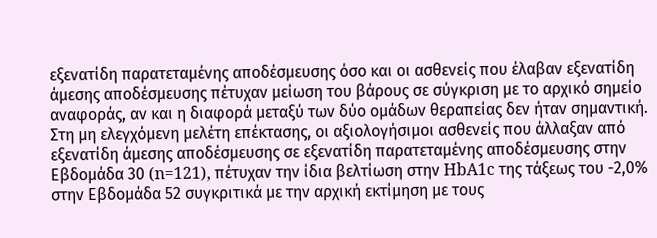εξενατίδη παρατεταμένης αποδέσμευσης όσο και οι ασθενείς που έλαβαν εξενατίδη άμεσης αποδέσμευσης πέτυχαν μείωση του βάρους σε σύγκριση με το αρχικό σημείο αναφοράς, αν και η διαφορά μεταξύ των δύο ομάδων θεραπείας δεν ήταν σημαντική. Στη μη ελεγχόμενη μελέτη επέκτασης, οι αξιολογήσιμοι ασθενείς που άλλαξαν από εξενατίδη άμεσης αποδέσμευσης σε εξενατίδη παρατεταμένης αποδέσμευσης στην Εβδομάδα 30 (n=121), πέτυχαν την ίδια βελτίωση στην HbA1c της τάξεως του -2,0% στην Εβδομάδα 52 συγκριτικά με την αρχική εκτίμηση με τους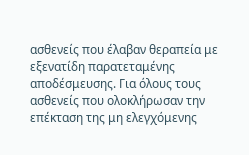ασθενείς που έλαβαν θεραπεία με εξενατίδη παρατεταμένης αποδέσμευσης. Για όλους τους ασθενείς που ολοκλήρωσαν την επέκταση της μη ελεγχόμενης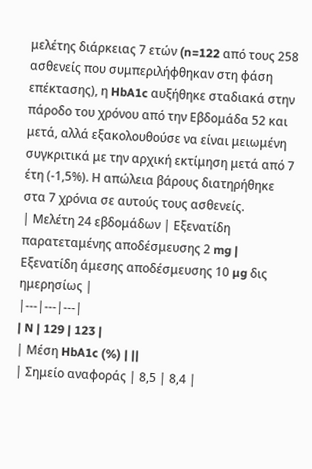μελέτης διάρκειας 7 ετών (n=122 από τους 258 ασθενείς που συμπεριλήφθηκαν στη φάση επέκτασης), η HbA1c αυξήθηκε σταδιακά στην πάροδο του χρόνου από την Εβδομάδα 52 και μετά, αλλά εξακολουθούσε να είναι μειωμένη συγκριτικά με την αρχική εκτίμηση μετά από 7 έτη (-1,5%). Η απώλεια βάρους διατηρήθηκε στα 7 χρόνια σε αυτούς τους ασθενείς.
| Μελέτη 24 εβδομάδων | Εξενατίδη παρατεταμένης αποδέσμευσης 2 mg | Εξενατίδη άμεσης αποδέσμευσης 10 µg δις ημερησίως |
|---|---|---|
| N | 129 | 123 |
| Μέση HbA1c (%) | ||
| Σημείο αναφοράς | 8,5 | 8,4 |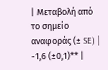| Μεταβολή από το σημείο αναφοράς (± SE) | -1,6 (±0,1)** |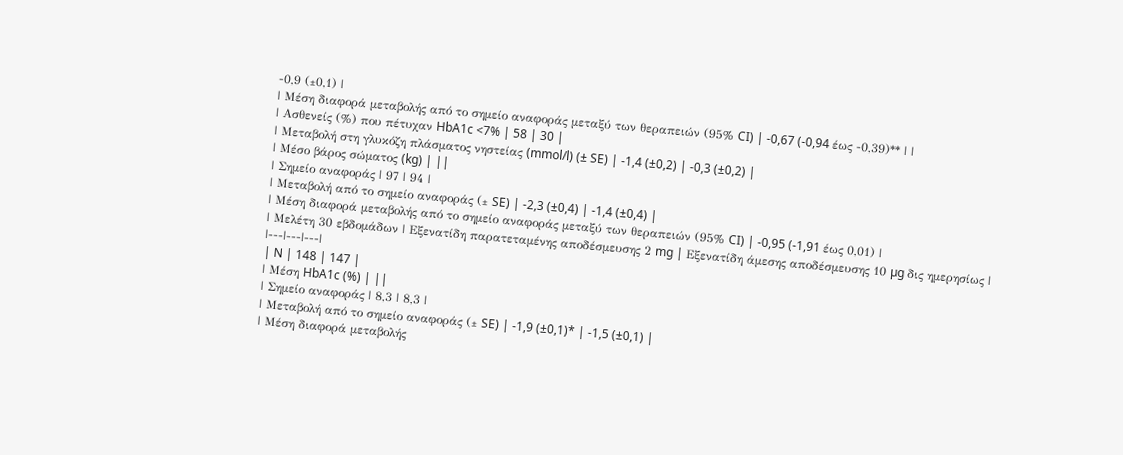-0,9 (±0,1) |
| Μέση διαφορά μεταβολής από το σημείο αναφοράς μεταξύ των θεραπειών (95% CI) | -0,67 (-0,94 έως -0,39)** | |
| Ασθενείς (%) που πέτυχαν HbA1c <7% | 58 | 30 |
| Μεταβολή στη γλυκόζη πλάσματος νηστείας (mmol/l) (± SE) | -1,4 (±0,2) | -0,3 (±0,2) |
| Μέσο βάρος σώματος (kg) | ||
| Σημείο αναφοράς | 97 | 94 |
| Μεταβολή από το σημείο αναφοράς (± SE) | -2,3 (±0,4) | -1,4 (±0,4) |
| Μέση διαφορά μεταβολής από το σημείο αναφοράς μεταξύ των θεραπειών (95% CI) | -0,95 (-1,91 έως 0,01) |
| Μελέτη 30 εβδομάδων | Εξενατίδη παρατεταμένης αποδέσμευσης 2 mg | Εξενατίδη άμεσης αποδέσμευσης 10 µg δις ημερησίως |
|---|---|---|
| N | 148 | 147 |
| Μέση HbA1c (%) | ||
| Σημείο αναφοράς | 8,3 | 8,3 |
| Μεταβολή από το σημείο αναφοράς (± SE) | -1,9 (±0,1)* | -1,5 (±0,1) |
| Μέση διαφορά μεταβολής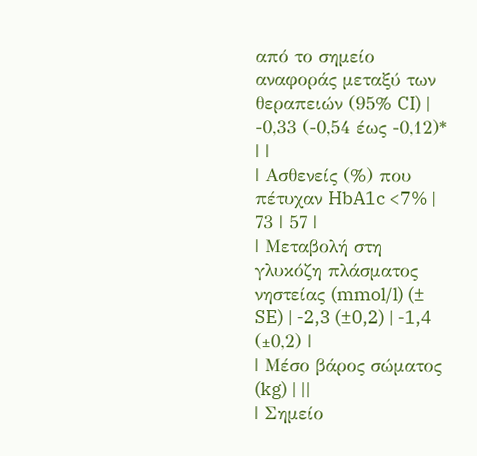από το σημείο αναφοράς μεταξύ των θεραπειών (95% CI) | -0,33 (-0,54 έως -0,12)* | |
| Ασθενείς (%) που πέτυχαν HbA1c <7% | 73 | 57 |
| Μεταβολή στη γλυκόζη πλάσματος νηστείας (mmol/l) (± SE) | -2,3 (±0,2) | -1,4 (±0,2) |
| Μέσο βάρος σώματος (kg) | ||
| Σημείο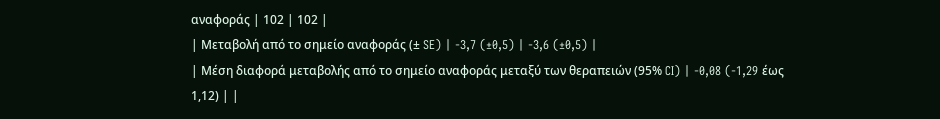αναφοράς | 102 | 102 |
| Μεταβολή από το σημείο αναφοράς (± SE) | -3,7 (±0,5) | -3,6 (±0,5) |
| Μέση διαφορά μεταβολής από το σημείο αναφοράς μεταξύ των θεραπειών (95% CI) | -0,08 (-1,29 έως 1,12) | |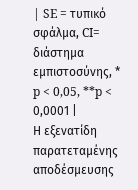| SE = τυπικό σφάλμα, CI= διάστημα εμπιστοσύνης, * p < 0,05, **p < 0,0001 |
Η εξενατίδη παρατεταμένης αποδέσμευσης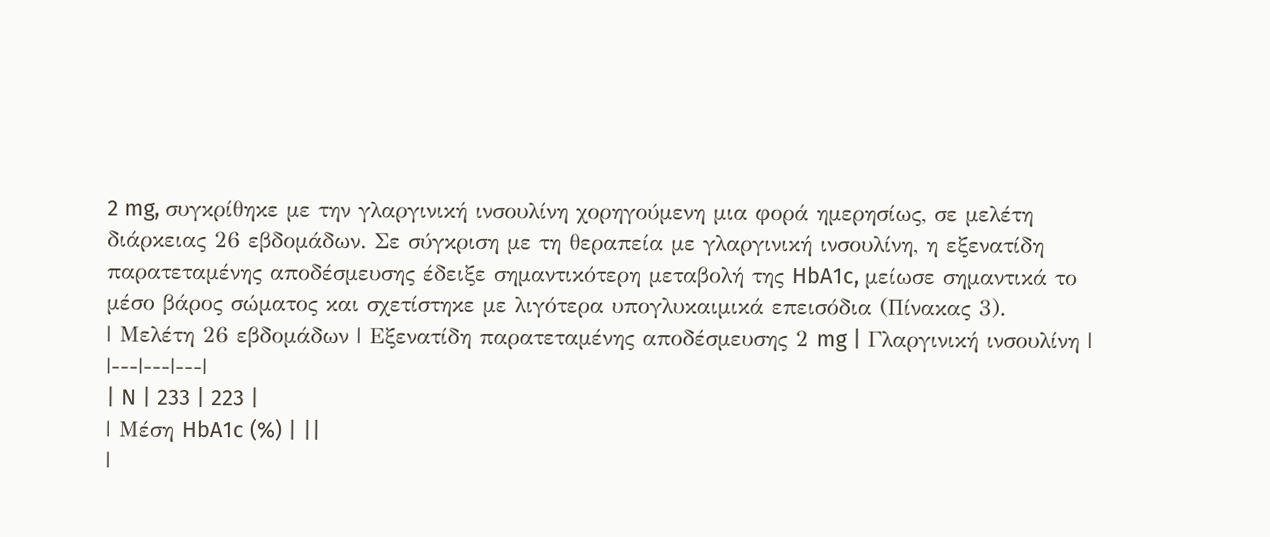2 mg, συγκρίθηκε με την γλαργινική ινσουλίνη χορηγούμενη μια φορά ημερησίως, σε μελέτη διάρκειας 26 εβδομάδων. Σε σύγκριση με τη θεραπεία με γλαργινική ινσουλίνη, η εξενατίδη παρατεταμένης αποδέσμευσης έδειξε σημαντικότερη μεταβολή της HbA1c, μείωσε σημαντικά το μέσο βάρος σώματος και σχετίστηκε με λιγότερα υπογλυκαιμικά επεισόδια (Πίνακας 3).
| Μελέτη 26 εβδομάδων | Εξενατίδη παρατεταμένης αποδέσμευσης 2 mg | Γλαργινική ινσουλίνη |
|---|---|---|
| N | 233 | 223 |
| Μέση HbA1c (%) | ||
|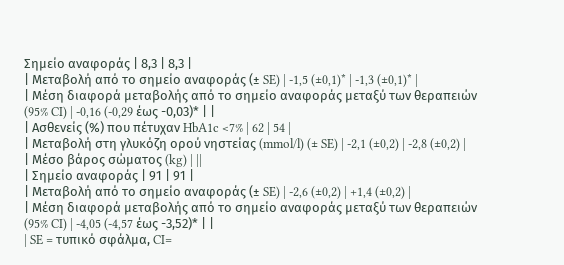Σημείο αναφοράς | 8,3 | 8,3 |
| Μεταβολή από το σημείο αναφοράς (± SE) | -1,5 (±0,1)* | -1,3 (±0,1)* |
| Μέση διαφορά μεταβολής από το σημείο αναφοράς μεταξύ των θεραπειών (95% CI) | -0,16 (-0,29 έως -0,03)* | |
| Ασθενείς (%) που πέτυχαν HbA1c <7% | 62 | 54 |
| Μεταβολή στη γλυκόζη ορού νηστείας (mmol/l) (± SE) | -2,1 (±0,2) | -2,8 (±0,2) |
| Μέσο βάρος σώματος (kg) | ||
| Σημείο αναφοράς | 91 | 91 |
| Μεταβολή από το σημείο αναφοράς (± SE) | -2,6 (±0,2) | +1,4 (±0,2) |
| Μέση διαφορά μεταβολής από το σημείο αναφοράς μεταξύ των θεραπειών (95% CI) | -4,05 (-4,57 έως -3,52)* | |
| SE = τυπικό σφάλμα, CI=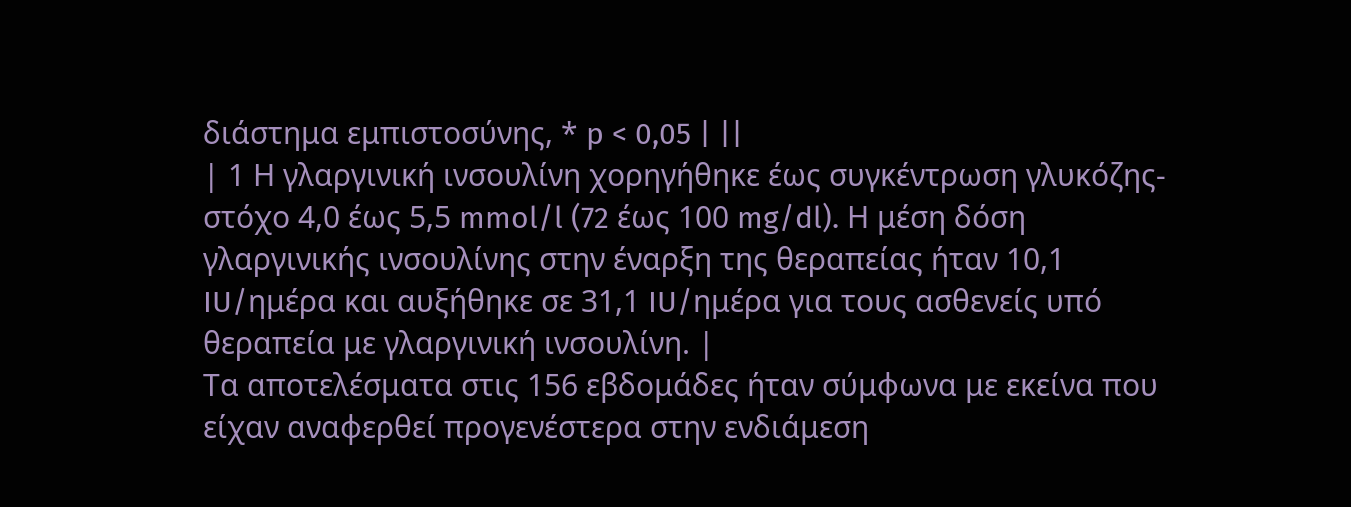διάστημα εμπιστοσύνης, * p < 0,05 | ||
| 1 Η γλαργινική ινσουλίνη χορηγήθηκε έως συγκέντρωση γλυκόζης-στόχο 4,0 έως 5,5 mmol/l (72 έως 100 mg/dl). Η μέση δόση γλαργινικής ινσουλίνης στην έναρξη της θεραπείας ήταν 10,1 IU/ημέρα και αυξήθηκε σε 31,1 IU/ημέρα για τους ασθενείς υπό θεραπεία με γλαργινική ινσουλίνη. |
Τα αποτελέσματα στις 156 εβδομάδες ήταν σύμφωνα με εκείνα που είχαν αναφερθεί προγενέστερα στην ενδιάμεση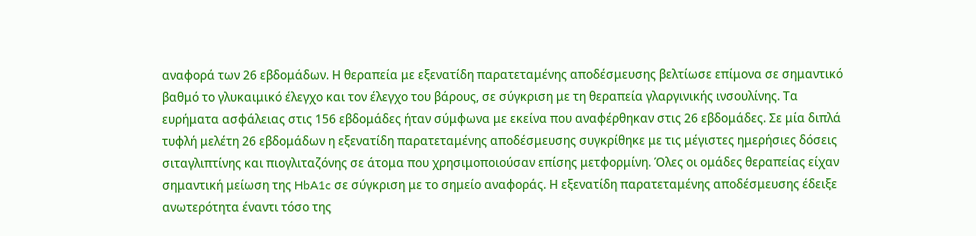αναφορά των 26 εβδομάδων. Η θεραπεία με εξενατίδη παρατεταμένης αποδέσμευσης βελτίωσε επίμονα σε σημαντικό βαθμό το γλυκαιμικό έλεγχο και τον έλεγχο του βάρους, σε σύγκριση με τη θεραπεία γλαργινικής ινσουλίνης. Τα ευρήματα ασφάλειας στις 156 εβδομάδες ήταν σύμφωνα με εκείνα που αναφέρθηκαν στις 26 εβδομάδες. Σε μία διπλά τυφλή μελέτη 26 εβδομάδων η εξενατίδη παρατεταμένης αποδέσμευσης συγκρίθηκε με τις μέγιστες ημερήσιες δόσεις σιταγλιπτίνης και πιογλιταζόνης σε άτομα που χρησιμοποιούσαν επίσης μετφορμίνη. Όλες οι ομάδες θεραπείας είχαν σημαντική μείωση της HbA1c σε σύγκριση με το σημείο αναφοράς. Η εξενατίδη παρατεταμένης αποδέσμευσης έδειξε ανωτερότητα έναντι τόσο της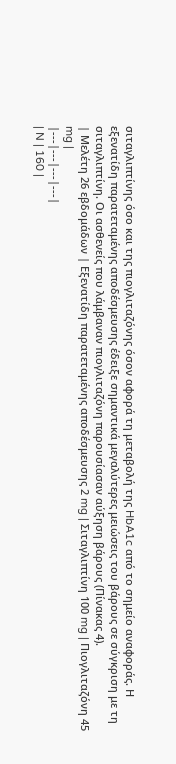σιταγλιπτίνης όσο και της πιογλιταζόνης όσον αφορά τη μεταβολή της HbA1c από το σημείο αναφοράς. Η εξενατίδη παρατεταμένης αποδέσμευσης έδειξε σημαντικά μεγαλύτερες μειώσεις του βάρους σε σύγκριση με τη σιταγλιπτίνη. Οι ασθενείς που λάμβαναν πιογλιταζόνη παρουσίασαν αύξηση βάρους (Πίνακας 4).
| Μελέτη 26 εβδομάδων | Εξενατίδη παρατεταμένης αποδέσμευσης 2 mg | Σιταγλιπτίνη 100 mg | Πιογλιταζόνη 45 mg |
|---|---|---|---|
| N | 160 |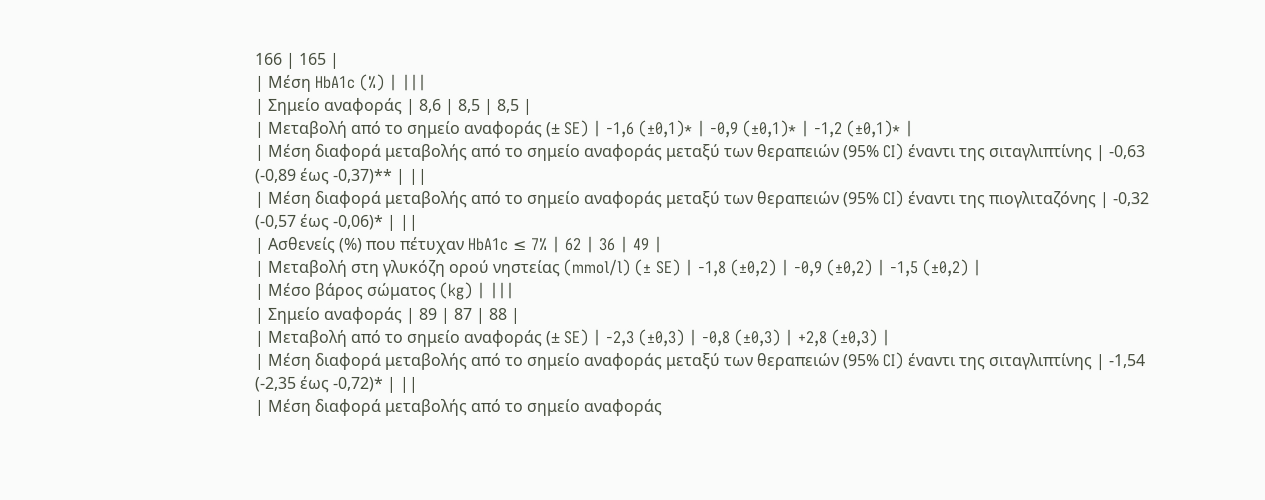166 | 165 |
| Μέση HbA1c (%) | |||
| Σημείο αναφοράς | 8,6 | 8,5 | 8,5 |
| Μεταβολή από το σημείο αναφοράς (± SE) | -1,6 (±0,1)* | -0,9 (±0,1)* | -1,2 (±0,1)* |
| Μέση διαφορά μεταβολής από το σημείο αναφοράς μεταξύ των θεραπειών (95% CI) έναντι της σιταγλιπτίνης | -0,63 (-0,89 έως -0,37)** | ||
| Μέση διαφορά μεταβολής από το σημείο αναφοράς μεταξύ των θεραπειών (95% CI) έναντι της πιογλιταζόνης | -0,32 (-0,57 έως -0,06)* | ||
| Ασθενείς (%) που πέτυχαν HbA1c ≤ 7% | 62 | 36 | 49 |
| Μεταβολή στη γλυκόζη ορού νηστείας (mmol/l) (± SE) | -1,8 (±0,2) | -0,9 (±0,2) | -1,5 (±0,2) |
| Μέσο βάρος σώματος (kg) | |||
| Σημείο αναφοράς | 89 | 87 | 88 |
| Μεταβολή από το σημείο αναφοράς (± SE) | -2,3 (±0,3) | -0,8 (±0,3) | +2,8 (±0,3) |
| Μέση διαφορά μεταβολής από το σημείο αναφοράς μεταξύ των θεραπειών (95% CI) έναντι της σιταγλιπτίνης | -1,54 (-2,35 έως -0,72)* | ||
| Μέση διαφορά μεταβολής από το σημείο αναφοράς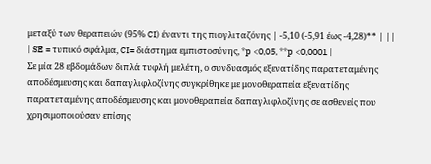μεταξύ των θεραπειών (95% CI) έναντι της πιογλιταζόνης | -5,10 (-5,91 έως -4,28)** | ||
| SE = τυπικό σφάλμα, CI= διάστημα εμπιστοσύνης, *p <0,05, **p <0,0001 |
Σε μία 28 εβδομάδων διπλά τυφλή μελέτη, ο συνδυασμός εξενατίδης παρατεταμένης αποδέσμευσης και δαπαγλιφλοζίνης συγκρίθηκε με μονοθεραπεία εξενατίδης παρατεταμένης αποδέσμευσης και μονοθεραπεία δαπαγλιφλοζίνης σε ασθενείς που χρησιμοποιούσαν επίσης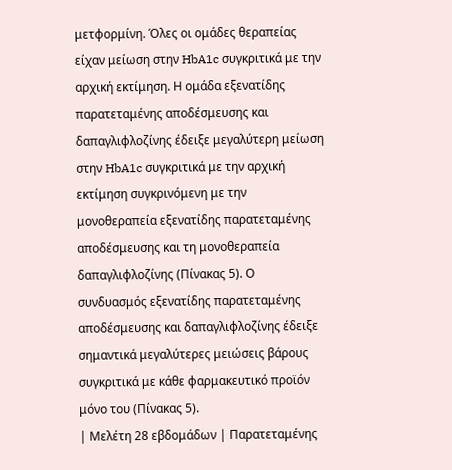μετφορμίνη. Όλες οι ομάδες θεραπείας είχαν μείωση στην HbA1c συγκριτικά με την αρχική εκτίμηση. Η ομάδα εξενατίδης παρατεταμένης αποδέσμευσης και δαπαγλιφλοζίνης έδειξε μεγαλύτερη μείωση στην HbA1c συγκριτικά με την αρχική εκτίμηση συγκρινόμενη με την μονοθεραπεία εξενατίδης παρατεταμένης αποδέσμευσης και τη μονοθεραπεία δαπαγλιφλοζίνης (Πίνακας 5). Ο συνδυασμός εξενατίδης παρατεταμένης αποδέσμευσης και δαπαγλιφλοζίνης έδειξε σημαντικά μεγαλύτερες μειώσεις βάρους συγκριτικά με κάθε φαρμακευτικό προϊόν μόνο του (Πίνακας 5).
| Μελέτη 28 εβδομάδων | Παρατεταμένης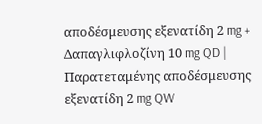αποδέσμευσης εξενατίδη 2 mg + Δαπαγλιφλοζίνη 10 mg QD | Παρατεταμένης αποδέσμευσης εξενατίδη 2 mg QW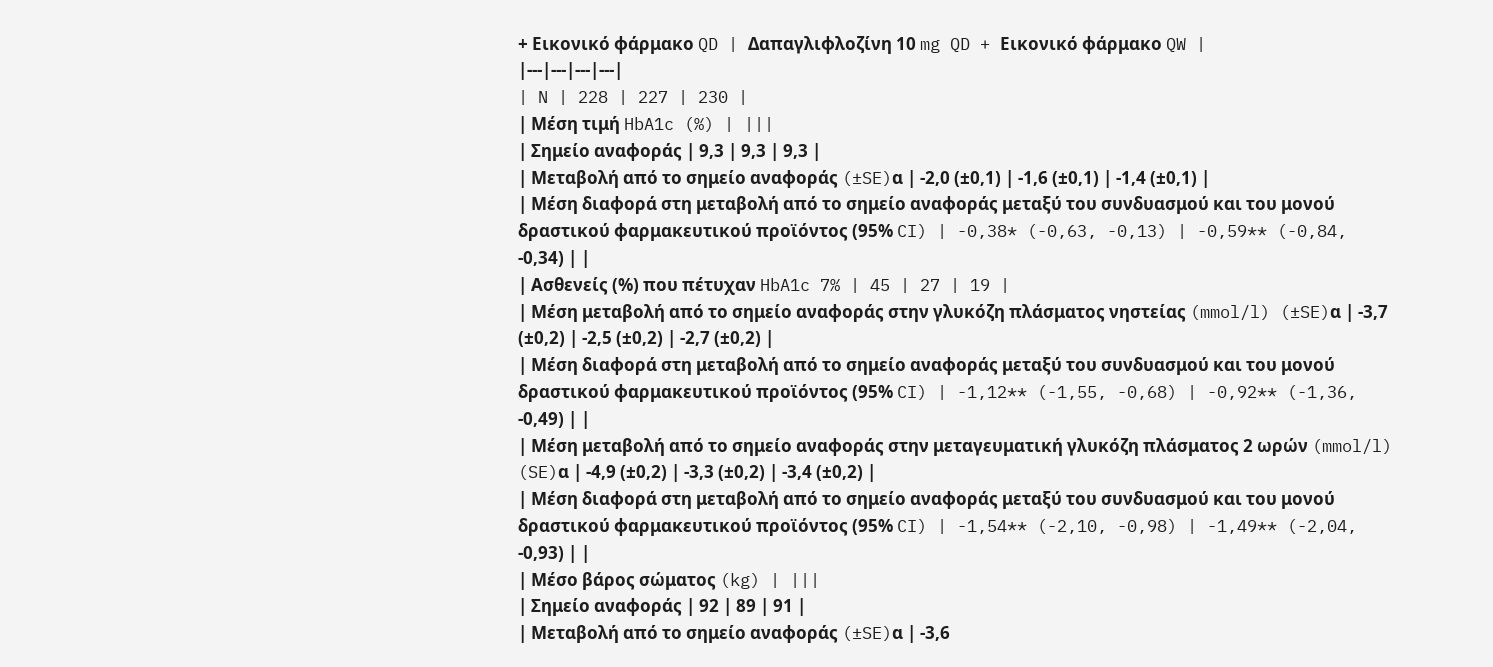+ Εικονικό φάρμακο QD | Δαπαγλιφλοζίνη 10 mg QD + Εικονικό φάρμακο QW |
|---|---|---|---|
| N | 228 | 227 | 230 |
| Μέση τιμή HbA1c (%) | |||
| Σημείο αναφοράς | 9,3 | 9,3 | 9,3 |
| Μεταβολή από το σημείο αναφοράς (±SE)α | -2,0 (±0,1) | -1,6 (±0,1) | -1,4 (±0,1) |
| Μέση διαφορά στη μεταβολή από το σημείο αναφοράς μεταξύ του συνδυασμού και του μονού δραστικού φαρμακευτικού προϊόντος (95% CI) | -0,38* (-0,63, -0,13) | -0,59** (-0,84, -0,34) | |
| Ασθενείς (%) που πέτυχαν HbA1c 7% | 45 | 27 | 19 |
| Μέση μεταβολή από το σημείο αναφοράς στην γλυκόζη πλάσματος νηστείας (mmol/l) (±SE)α | -3,7 (±0,2) | -2,5 (±0,2) | -2,7 (±0,2) |
| Μέση διαφορά στη μεταβολή από το σημείο αναφοράς μεταξύ του συνδυασμού και του μονού δραστικού φαρμακευτικού προϊόντος (95% CI) | -1,12** (-1,55, -0,68) | -0,92** (-1,36, -0,49) | |
| Μέση μεταβολή από το σημείο αναφοράς στην μεταγευματική γλυκόζη πλάσματος 2 ωρών (mmol/l) (SE)α | -4,9 (±0,2) | -3,3 (±0,2) | -3,4 (±0,2) |
| Μέση διαφορά στη μεταβολή από το σημείο αναφοράς μεταξύ του συνδυασμού και του μονού δραστικού φαρμακευτικού προϊόντος (95% CI) | -1,54** (-2,10, -0,98) | -1,49** (-2,04, -0,93) | |
| Μέσο βάρος σώματος (kg) | |||
| Σημείο αναφοράς | 92 | 89 | 91 |
| Μεταβολή από το σημείο αναφοράς (±SE)α | -3,6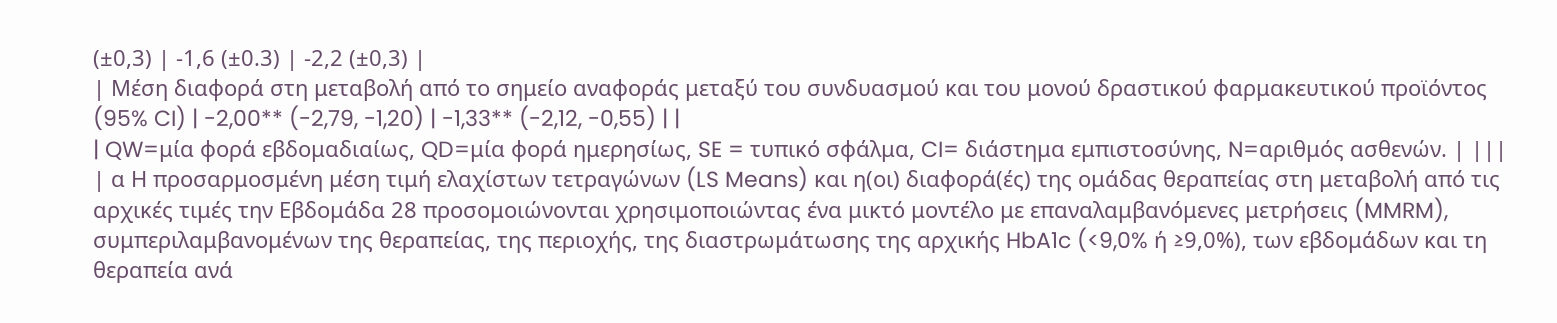(±0,3) | -1,6 (±0.3) | -2,2 (±0,3) |
| Μέση διαφορά στη μεταβολή από το σημείο αναφοράς μεταξύ του συνδυασμού και του μονού δραστικού φαρμακευτικού προϊόντος (95% CI) | -2,00** (-2,79, -1,20) | -1,33** (-2,12, -0,55) | |
| QW=μία φορά εβδομαδιαίως, QD=μία φορά ημερησίως, SE = τυπικό σφάλμα, CI= διάστημα εμπιστοσύνης, N=αριθμός ασθενών. | |||
| α Η προσαρμοσμένη μέση τιμή ελαχίστων τετραγώνων (LS Means) και η(οι) διαφορά(ές) της ομάδας θεραπείας στη μεταβολή από τις αρχικές τιμές την Εβδομάδα 28 προσομοιώνονται χρησιμοποιώντας ένα μικτό μοντέλο με επαναλαμβανόμενες μετρήσεις (MMRM), συμπεριλαμβανομένων της θεραπείας, της περιοχής, της διαστρωμάτωσης της αρχικής HbA1c (<9,0% ή ≥9,0%), των εβδομάδων και τη θεραπεία ανά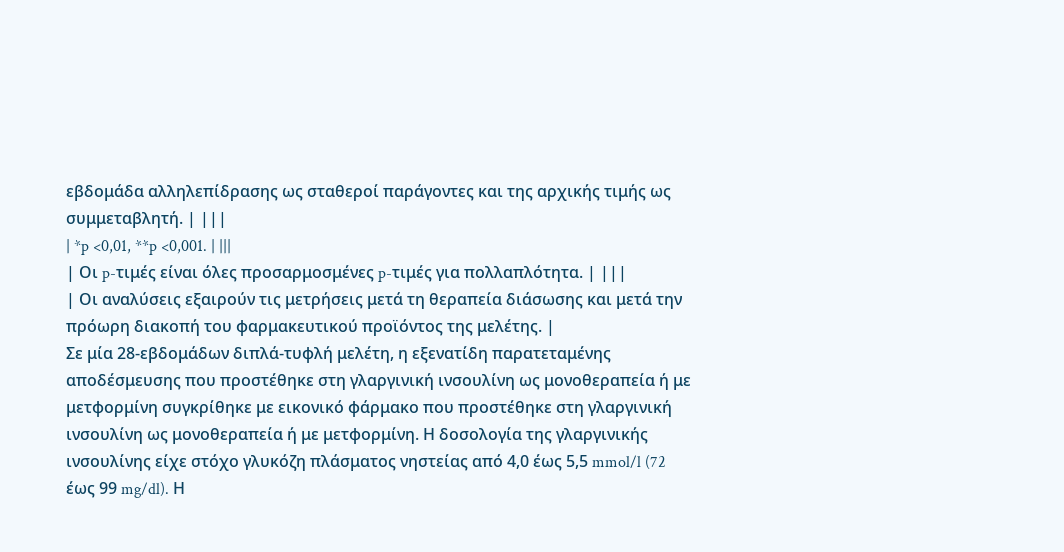εβδομάδα αλληλεπίδρασης ως σταθεροί παράγοντες και της αρχικής τιμής ως συμμεταβλητή. | |||
| *p <0,01, **p <0,001. | |||
| Οι p-τιμές είναι όλες προσαρμοσμένες p-τιμές για πολλαπλότητα. | |||
| Οι αναλύσεις εξαιρούν τις μετρήσεις μετά τη θεραπεία διάσωσης και μετά την πρόωρη διακοπή του φαρμακευτικού προϊόντος της μελέτης. |
Σε μία 28-εβδομάδων διπλά-τυφλή μελέτη, η εξενατίδη παρατεταμένης αποδέσμευσης που προστέθηκε στη γλαργινική ινσουλίνη ως μονοθεραπεία ή με μετφορμίνη συγκρίθηκε με εικονικό φάρμακο που προστέθηκε στη γλαργινική ινσουλίνη ως μονοθεραπεία ή με μετφορμίνη. Η δοσολογία της γλαργινικής ινσουλίνης είχε στόχο γλυκόζη πλάσματος νηστείας από 4,0 έως 5,5 mmol/l (72 έως 99 mg/dl). Η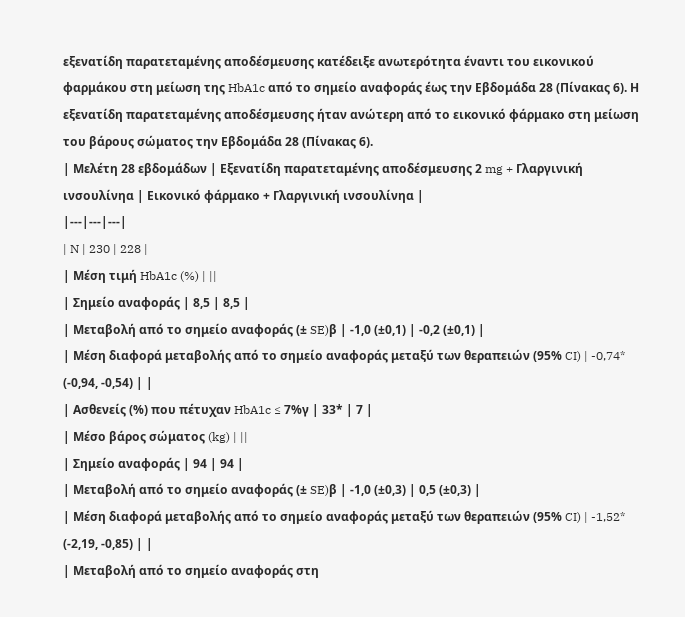εξενατίδη παρατεταμένης αποδέσμευσης κατέδειξε ανωτερότητα έναντι του εικονικού φαρμάκου στη μείωση της HbA1c από τo σημείο αναφοράς έως την Εβδομάδα 28 (Πίνακας 6). Η εξενατίδη παρατεταμένης αποδέσμευσης ήταν ανώτερη από το εικονικό φάρμακο στη μείωση του βάρους σώματος την Εβδομάδα 28 (Πίνακας 6).
| Μελέτη 28 εβδομάδων | Εξενατίδη παρατεταμένης αποδέσμευσης 2 mg + Γλαργινική ινσουλίνηα | Εικονικό φάρμακο + Γλαργινική ινσουλίνηα |
|---|---|---|
| N | 230 | 228 |
| Μέση τιμή HbA1c (%) | ||
| Σημείο αναφοράς | 8,5 | 8,5 |
| Μεταβολή από το σημείο αναφοράς (± SE)β | -1,0 (±0,1) | -0,2 (±0,1) |
| Μέση διαφορά μεταβολής από το σημείο αναφοράς μεταξύ των θεραπειών (95% CI) | -0,74* (-0,94, -0,54) | |
| Ασθενείς (%) που πέτυχαν HbA1c ≤ 7%γ | 33* | 7 |
| Μέσο βάρος σώματος (kg) | ||
| Σημείο αναφοράς | 94 | 94 |
| Μεταβολή από το σημείο αναφοράς (± SE)β | -1,0 (±0,3) | 0,5 (±0,3) |
| Μέση διαφορά μεταβολής από το σημείο αναφοράς μεταξύ των θεραπειών (95% CI) | -1,52* (-2,19, -0,85) | |
| Μεταβολή από το σημείο αναφοράς στη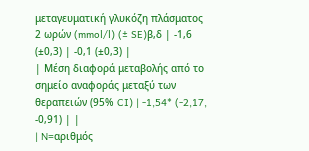μεταγευματική γλυκόζη πλάσματος 2 ωρών (mmol/l) (± SE)β,δ | -1,6 (±0,3) | -0,1 (±0,3) |
| Μέση διαφορά μεταβολής από το σημείο αναφοράς μεταξύ των θεραπειών (95% CI) | -1,54* (-2,17, -0,91) | |
| N=αριθμός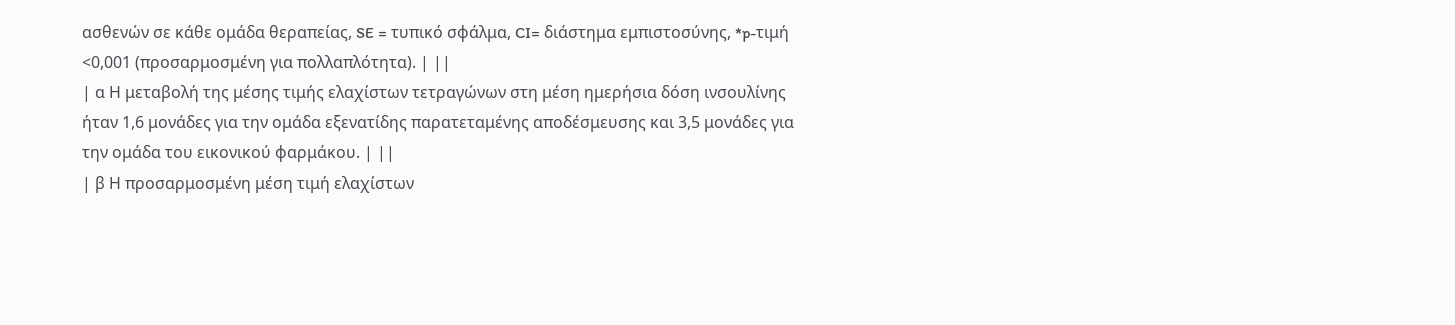ασθενών σε κάθε ομάδα θεραπείας, SE = τυπικό σφάλμα, CI= διάστημα εμπιστοσύνης, *p-τιμή <0,001 (προσαρμοσμένη για πολλαπλότητα). | ||
| α Η μεταβολή της μέσης τιμής ελαχίστων τετραγώνων στη μέση ημερήσια δόση ινσουλίνης ήταν 1,6 μονάδες για την ομάδα εξενατίδης παρατεταμένης αποδέσμευσης και 3,5 μονάδες για την ομάδα του εικονικού φαρμάκου. | ||
| β Η προσαρμοσμένη μέση τιμή ελαχίστων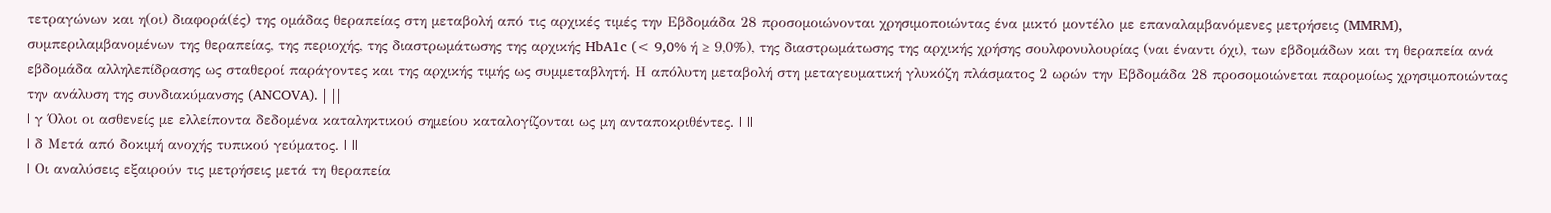τετραγώνων και η(οι) διαφορά(ές) της ομάδας θεραπείας στη μεταβολή από τις αρχικές τιμές την Εβδομάδα 28 προσομοιώνονται χρησιμοποιώντας ένα μικτό μοντέλο με επαναλαμβανόμενες μετρήσεις (MMRM), συμπεριλαμβανομένων της θεραπείας, της περιοχής, της διαστρωμάτωσης της αρχικής HbA1c (< 9,0% ή ≥ 9,0%), της διαστρωμάτωσης της αρχικής χρήσης σουλφονυλουρίας (ναι έναντι όχι), των εβδομάδων και τη θεραπεία ανά εβδομάδα αλληλεπίδρασης ως σταθεροί παράγοντες και της αρχικής τιμής ως συμμεταβλητή. Η απόλυτη μεταβολή στη μεταγευματική γλυκόζη πλάσματος 2 ωρών την Εβδομάδα 28 προσομοιώνεται παρομοίως χρησιμοποιώντας την ανάλυση της συνδιακύµανσης (ANCOVA). | ||
| γ Όλοι οι ασθενείς με ελλείποντα δεδομένα καταληκτικού σημείου καταλογίζονται ως μη ανταποκριθέντες. | ||
| δ Μετά από δοκιμή ανοχής τυπικού γεύματος. | ||
| Οι αναλύσεις εξαιρούν τις μετρήσεις μετά τη θεραπεία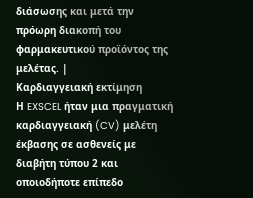διάσωσης και μετά την πρόωρη διακοπή του φαρμακευτικού προϊόντος της μελέτας. |
Καρδιαγγειακή εκτίμηση
Η EXSCEL ήταν μια πραγματική καρδιαγγειακή (CV) μελέτη έκβασης σε ασθενείς με διαβήτη τύπου 2 και οποιοδήποτε επίπεδο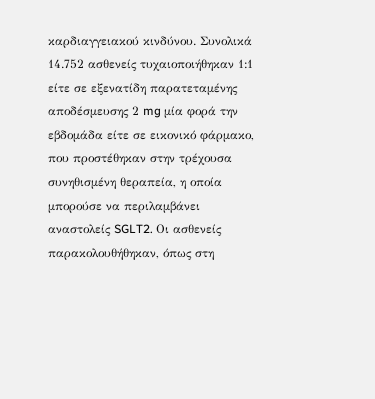καρδιαγγειακού κινδύνου. Συνολικά 14.752 ασθενείς τυχαιοποιήθηκαν 1:1 είτε σε εξενατίδη παρατεταμένης αποδέσμευσης 2 mg μία φορά την εβδομάδα είτε σε εικονικό φάρμακο, που προστέθηκαν στην τρέχουσα συνηθισμένη θεραπεία, η οποία μπορούσε να περιλαμβάνει αναστολείς SGLT2. Οι ασθενείς παρακολουθήθηκαν, όπως στη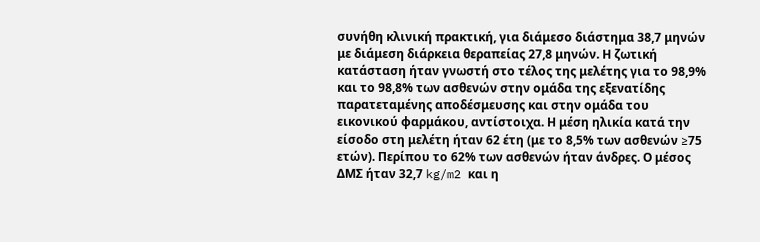συνήθη κλινική πρακτική, για διάμεσο διάστημα 38,7 μηνών με διάμεση διάρκεια θεραπείας 27,8 μηνών. Η ζωτική κατάσταση ήταν γνωστή στο τέλος της μελέτης για το 98,9% και το 98,8% των ασθενών στην ομάδα της εξενατίδης παρατεταμένης αποδέσμευσης και στην ομάδα του εικονικού φαρμάκου, αντίστοιχα. Η μέση ηλικία κατά την είσοδο στη μελέτη ήταν 62 έτη (με το 8,5% των ασθενών ≥75 ετών). Περίπου το 62% των ασθενών ήταν άνδρες. Ο μέσος ΔΜΣ ήταν 32,7 kg/m2 και η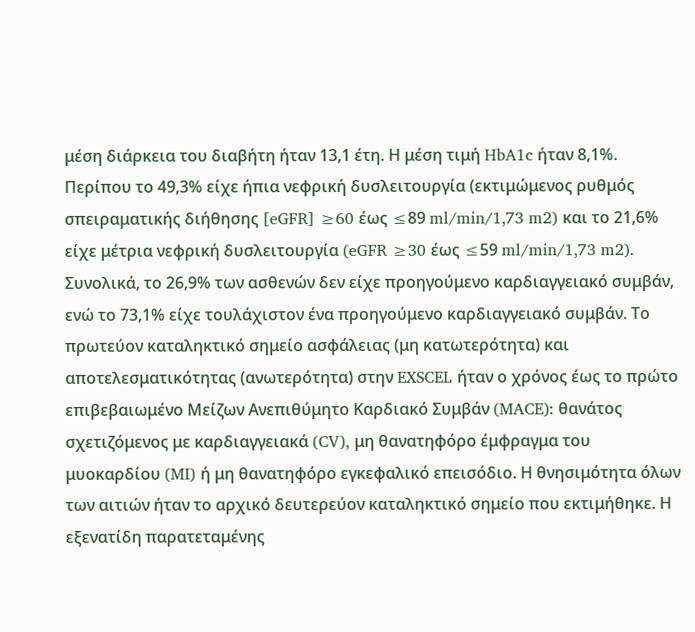μέση διάρκεια του διαβήτη ήταν 13,1 έτη. Η μέση τιμή HbA1c ήταν 8,1%. Περίπου το 49,3% είχε ήπια νεφρική δυσλειτουργία (εκτιμώμενος ρυθμός σπειραματικής διήθησης [eGFR] ≥60 έως ≤89 ml/min/1,73 m2) και το 21,6% είχε μέτρια νεφρική δυσλειτουργία (eGFR ≥30 έως ≤59 ml/min/1,73 m2). Συνολικά, το 26,9% των ασθενών δεν είχε προηγούμενο καρδιαγγειακό συμβάν, ενώ το 73,1% είχε τουλάχιστον ένα προηγούμενο καρδιαγγειακό συμβάν. Το πρωτεύον καταληκτικό σημείο ασφάλειας (μη κατωτερότητα) και αποτελεσματικότητας (ανωτερότητα) στην EXSCEL ήταν ο χρόνος έως το πρώτο επιβεβαιωμένο Μείζων Ανεπιθύμητο Καρδιακό Συμβάν (MACE): θανάτος σχετιζόμενος με καρδιαγγειακά (CV), μη θανατηφόρο έμφραγμα του μυοκαρδίου (MI) ή μη θανατηφόρο εγκεφαλικό επεισόδιο. Η θνησιμότητα όλων των αιτιών ήταν το αρχικό δευτερεύον καταληκτικό σημείο που εκτιμήθηκε. Η εξενατίδη παρατεταμένης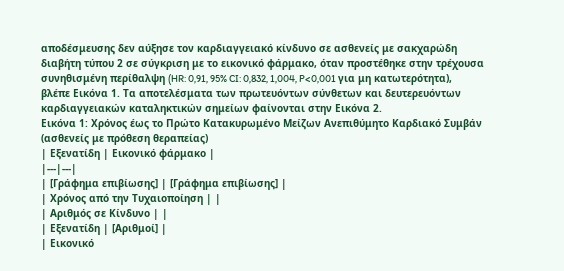αποδέσμευσης δεν αύξησε τον καρδιαγγειακό κίνδυνο σε ασθενείς με σακχαρώδη διαβήτη τύπου 2 σε σύγκριση με το εικονικό φάρμακο, όταν προστέθηκε στην τρέχουσα συνηθισμένη περίθαλψη (HR: 0,91, 95% CI: 0,832, 1,004, P<0,001 για μη κατωτερότητα), βλέπε Εικόνα 1. Τα αποτελέσματα των πρωτευόντων σύνθετων και δευτερευόντων καρδιαγγειακών καταληκτικών σημείων φαίνονται στην Εικόνα 2.
Εικόνα 1: Χρόνος έως το Πρώτο Κατακυρωμένο Μείζων Ανεπιθύμητο Καρδιακό Συμβάν (ασθενείς με πρόθεση θεραπείας)
| Εξενατίδη | Εικονικό φάρμακο |
|---|---|
| [Γράφημα επιβίωσης] | [Γράφημα επιβίωσης] |
| Χρόνος από την Τυχαιοποίηση | |
| Αριθμός σε Κίνδυνο | |
| Εξενατίδη | [Αριθμοί] |
| Εικονικό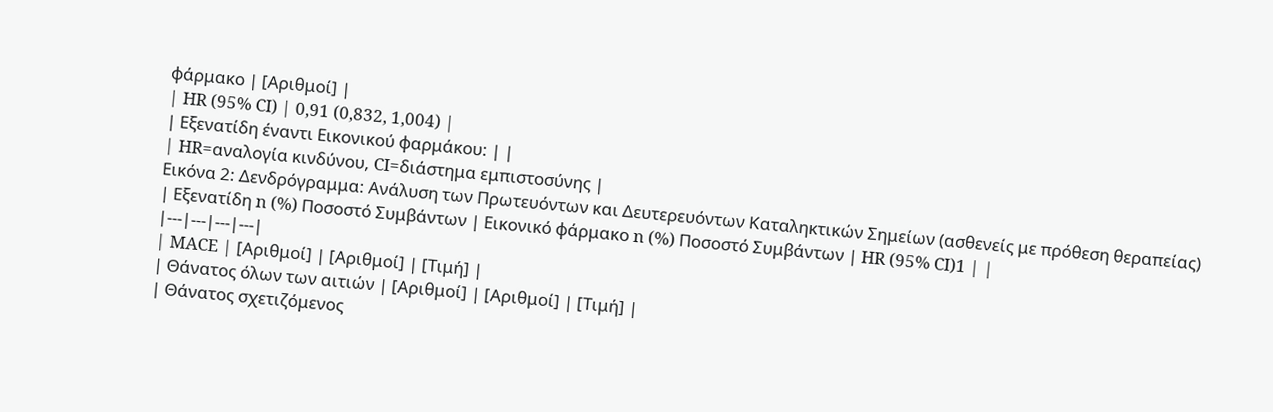φάρμακο | [Αριθμοί] |
| HR (95% CI) | 0,91 (0,832, 1,004) |
| Εξενατίδη έναντι Εικονικού φαρμάκου: | |
| HR=αναλογία κινδύνου, CI=διάστημα εμπιστοσύνης |
Εικόνα 2: Δενδρόγραμμα: Ανάλυση των Πρωτευόντων και Δευτερευόντων Καταληκτικών Σημείων (ασθενείς με πρόθεση θεραπείας)
| Εξενατίδη n (%) Ποσοστό Συμβάντων | Εικονικό φάρμακο n (%) Ποσοστό Συμβάντων | HR (95% CI)1 | |
|---|---|---|---|
| MACE | [Αριθμοί] | [Αριθμοί] | [Τιμή] |
| Θάνατος όλων των αιτιών | [Αριθμοί] | [Αριθμοί] | [Τιμή] |
| Θάνατος σχετιζόμενος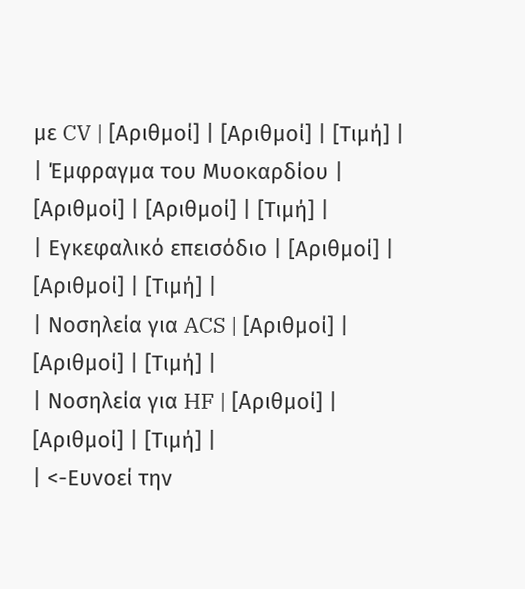με CV | [Αριθμοί] | [Αριθμοί] | [Τιμή] |
| Έμφραγμα του Μυοκαρδίου | [Αριθμοί] | [Αριθμοί] | [Τιμή] |
| Εγκεφαλικό επεισόδιο | [Αριθμοί] | [Αριθμοί] | [Τιμή] |
| Νοσηλεία για ACS | [Αριθμοί] | [Αριθμοί] | [Τιμή] |
| Νοσηλεία για HF | [Αριθμοί] | [Αριθμοί] | [Τιμή] |
| <-Ευνοεί την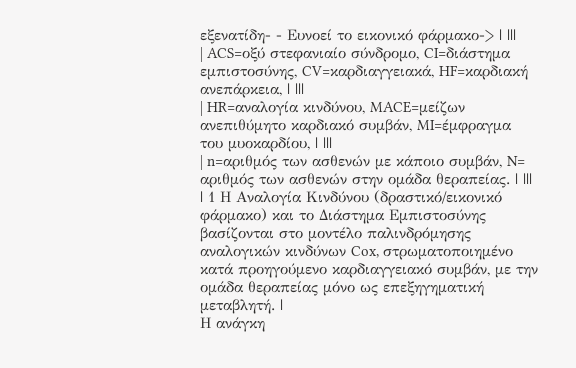εξενατίδη- - Ευνοεί το εικονικό φάρμακο-> | |||
| ACS=οξύ στεφανιαίο σύνδρομο, CI=διάστημα εμπιστοσύνης, CV=καρδιαγγειακά, HF=καρδιακή ανεπάρκεια, | |||
| HR=αναλογία κινδύνου, MACE=μείζων ανεπιθύμητο καρδιακό συμβάν, MI=έμφραγμα του μυοκαρδίου, | |||
| n=αριθμός των ασθενών με κάποιο συμβάν, N= αριθμός των ασθενών στην ομάδα θεραπείας. | |||
| 1 Η Αναλογία Κινδύνου (δραστικό/εικονικό φάρμακο) και το Διάστημα Εμπιστοσύνης βασίζονται στο μοντέλο παλινδρόμησης αναλογικών κινδύνων Cox, στρωματοποιημένο κατά προηγούμενο καρδιαγγειακό συμβάν, με την ομάδα θεραπείας μόνο ως επεξηγηματική μεταβλητή. |
Η ανάγκη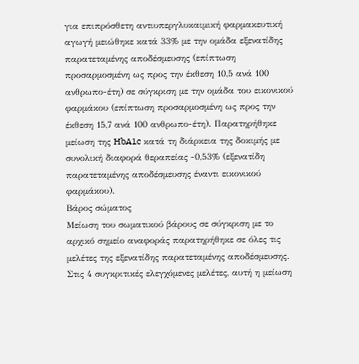για επιπρόσθετη αντιυπεργλυκαιμική φαρμακευτική αγωγή μειώθηκε κατά 33% με την ομάδα εξενατίδης παρατεταμένης αποδέσμευσης (επίπτωση προσαρμοσμένη ως προς την έκθεση 10,5 ανά 100 ανθρωπο-έτη) σε σύγκριση με την ομάδα του εικονικού φαρμάκου (επίπτωση προσαρμοσμένη ως προς την έκθεση 15,7 ανά 100 ανθρωπο-έτη). Παρατηρήθηκε μείωση της HbA1c κατά τη διάρκεια της δοκιμής με συνολική διαφορά θεραπείας -0,53% (εξενατίδη παρατεταμένης αποδέσμευσης έναντι εικονικού φαρμάκου).
Βάρος σώματος
Μείωση του σωματικού βάρους σε σύγκριση με το αρχικό σημείο αναφοράς παρατηρήθηκε σε όλες τις μελέτες της εξενατίδης παρατεταμένης αποδέσμευσης. Στις 4 συγκριτικές ελεγχόμενες μελέτες, αυτή η μείωση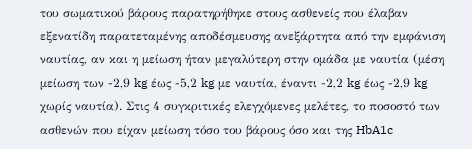του σωματικού βάρους παρατηρήθηκε στους ασθενείς που έλαβαν εξενατίδη παρατεταμένης αποδέσμευσης ανεξάρτητα από την εμφάνιση ναυτίας, αν και η μείωση ήταν μεγαλύτερη στην ομάδα με ναυτία (μέση μείωση των -2,9 kg έως -5,2 kg με ναυτία, έναντι -2,2 kg έως -2,9 kg χωρίς ναυτία). Στις 4 συγκριτικές ελεγχόμενες μελέτες, το ποσοστό των ασθενών που είχαν μείωση τόσο του βάρους όσο και της HbA1c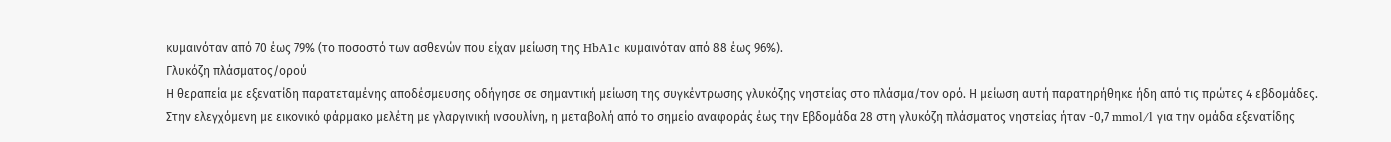κυμαινόταν από 70 έως 79% (το ποσοστό των ασθενών που είχαν μείωση της HbA1c κυμαινόταν από 88 έως 96%).
Γλυκόζη πλάσματος/ορού
Η θεραπεία με εξενατίδη παρατεταμένης αποδέσμευσης οδήγησε σε σημαντική μείωση της συγκέντρωσης γλυκόζης νηστείας στο πλάσμα/τον ορό. Η μείωση αυτή παρατηρήθηκε ήδη από τις πρώτες 4 εβδομάδες. Στην ελεγχόμενη με εικονικό φάρμακο μελέτη με γλαργινική ινσουλίνη, η μεταβολή από το σημείο αναφοράς έως την Εβδομάδα 28 στη γλυκόζη πλάσματος νηστείας ήταν -0,7 mmol/l για την ομάδα εξενατίδης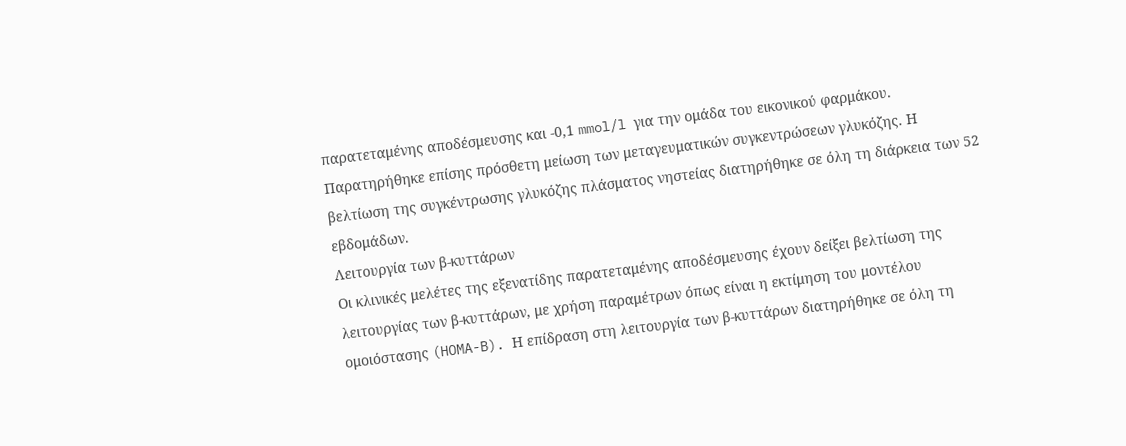παρατεταμένης αποδέσμευσης και -0,1 mmol/l για την ομάδα του εικονικού φαρμάκου. Παρατηρήθηκε επίσης πρόσθετη μείωση των μεταγευματικών συγκεντρώσεων γλυκόζης. Η βελτίωση της συγκέντρωσης γλυκόζης πλάσματος νηστείας διατηρήθηκε σε όλη τη διάρκεια των 52 εβδομάδων.
Λειτουργία των β-κυττάρων
Οι κλινικές μελέτες της εξενατίδης παρατεταμένης αποδέσμευσης έχουν δείξει βελτίωση της λειτουργίας των β-κυττάρων, με χρήση παραμέτρων όπως είναι η εκτίμηση του μοντέλου ομοιόστασης (HOMA-B). Η επίδραση στη λειτουργία των β-κυττάρων διατηρήθηκε σε όλη τη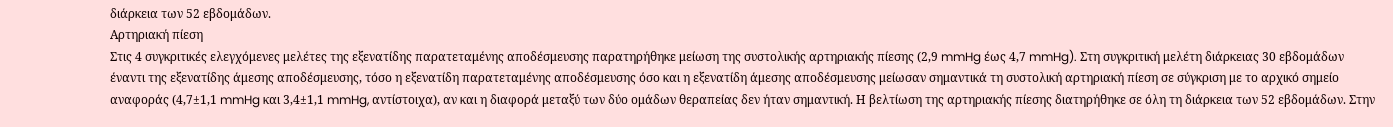διάρκεια των 52 εβδομάδων.
Αρτηριακή πίεση
Στις 4 συγκριτικές ελεγχόμενες μελέτες της εξενατίδης παρατεταμένης αποδέσμευσης παρατηρήθηκε μείωση της συστολικής αρτηριακής πίεσης (2,9 mmHg έως 4,7 mmHg). Στη συγκριτική μελέτη διάρκειας 30 εβδομάδων έναντι της εξενατίδης άμεσης αποδέσμευσης, τόσο η εξενατίδη παρατεταμένης αποδέσμευσης όσο και η εξενατίδη άμεσης αποδέσμευσης μείωσαν σημαντικά τη συστολική αρτηριακή πίεση σε σύγκριση με το αρχικό σημείο αναφοράς (4,7±1,1 mmHg και 3,4±1,1 mmHg, αντίστοιχα), αν και η διαφορά μεταξύ των δύο ομάδων θεραπείας δεν ήταν σημαντική. Η βελτίωση της αρτηριακής πίεσης διατηρήθηκε σε όλη τη διάρκεια των 52 εβδομάδων. Στην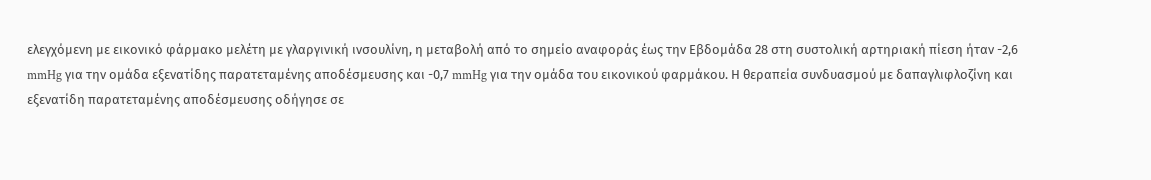ελεγχόμενη με εικονικό φάρμακο μελέτη με γλαργινική ινσουλίνη, η μεταβολή από το σημείο αναφοράς έως την Εβδομάδα 28 στη συστολική αρτηριακή πίεση ήταν -2,6 mmHg για την ομάδα εξενατίδης παρατεταμένης αποδέσμευσης και -0,7 mmHg για την ομάδα του εικονικού φαρμάκου. Η θεραπεία συνδυασμού με δαπαγλιφλοζίνη και εξενατίδη παρατεταμένης αποδέσμευσης οδήγησε σε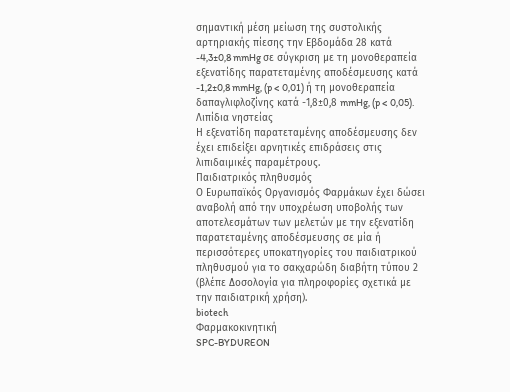σημαντική μέση μείωση της συστολικής αρτηριακής πίεσης την Εβδομάδα 28 κατά -4,3±0,8 mmHg σε σύγκριση με τη μονοθεραπεία εξενατίδης παρατεταμένης αποδέσμευσης κατά -1,2±0,8 mmHg, (p < 0,01) ή τη μονοθεραπεία δαπαγλιφλοζίνης κατά -1,8±0,8 mmHg, (p < 0,05).
Λιπίδια νηστείας
Η εξενατίδη παρατεταμένης αποδέσμευσης δεν έχει επιδείξει αρνητικές επιδράσεις στις λιπιδαιμικές παραμέτρους.
Παιδιατρικός πληθυσμός
Ο Ευρωπαϊκός Οργανισμός Φαρμάκων έχει δώσει αναβολή από την υποχρέωση υποβολής των αποτελεσμάτων των μελετών με την εξενατίδη παρατεταμένης αποδέσμευσης σε μία ή περισσότερες υποκατηγορίες του παιδιατρικού πληθυσμού για το σακχαρώδη διαβήτη τύπου 2 (βλέπε Δοσολογία για πληροφορίες σχετικά με την παιδιατρική χρήση).
biotech
Φαρμακοκινητική
SPC-BYDUREON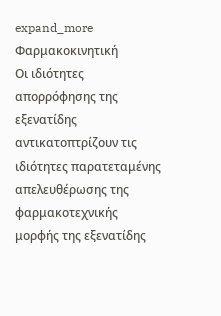expand_more
Φαρμακοκινητική
Οι ιδιότητες απορρόφησης της εξενατίδης αντικατοπτρίζουν τις ιδιότητες παρατεταμένης απελευθέρωσης της φαρμακοτεχνικής μορφής της εξενατίδης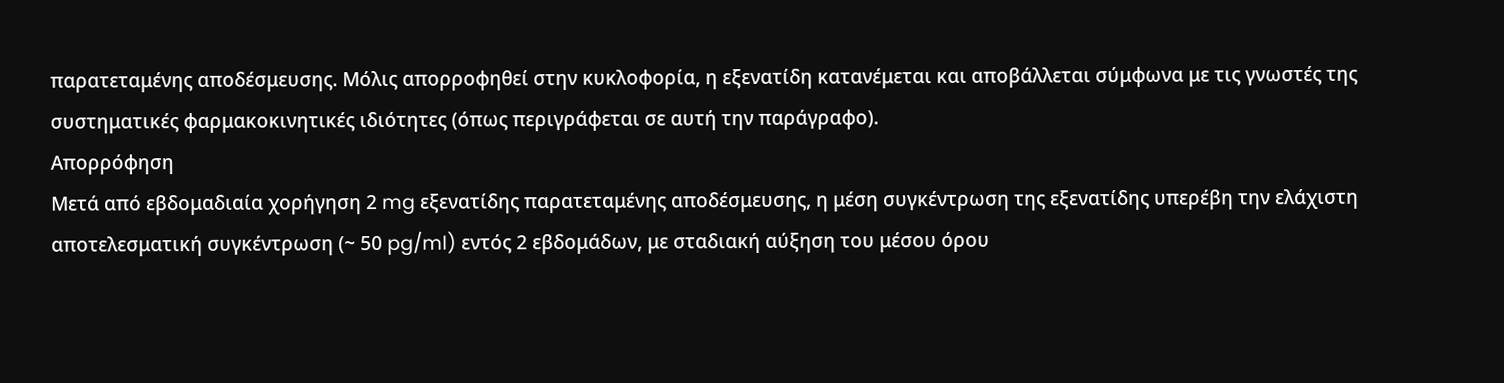παρατεταμένης αποδέσμευσης. Μόλις απορροφηθεί στην κυκλοφορία, η εξενατίδη κατανέμεται και αποβάλλεται σύμφωνα με τις γνωστές της συστηματικές φαρμακοκινητικές ιδιότητες (όπως περιγράφεται σε αυτή την παράγραφο).
Απορρόφηση
Μετά από εβδομαδιαία χορήγηση 2 mg εξενατίδης παρατεταμένης αποδέσμευσης, η μέση συγκέντρωση της εξενατίδης υπερέβη την ελάχιστη αποτελεσματική συγκέντρωση (~ 50 pg/ml) εντός 2 εβδομάδων, με σταδιακή αύξηση του μέσου όρου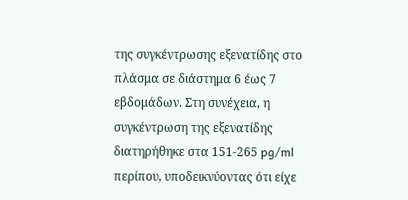της συγκέντρωσης εξενατίδης στο πλάσμα σε διάστημα 6 έως 7 εβδομάδων. Στη συνέχεια, η συγκέντρωση της εξενατίδης διατηρήθηκε στα 151-265 pg/ml περίπου, υποδεικνύοντας ότι είχε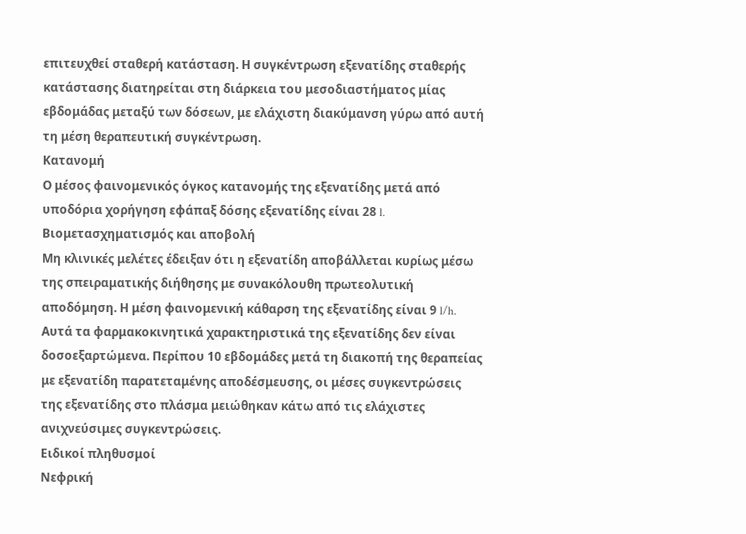επιτευχθεί σταθερή κατάσταση. Η συγκέντρωση εξενατίδης σταθερής κατάστασης διατηρείται στη διάρκεια του μεσοδιαστήματος μίας εβδομάδας μεταξύ των δόσεων, με ελάχιστη διακύμανση γύρω από αυτή τη μέση θεραπευτική συγκέντρωση.
Κατανομή
Ο μέσος φαινομενικός όγκος κατανομής της εξενατίδης μετά από υποδόρια χορήγηση εφάπαξ δόσης εξενατίδης είναι 28 l.
Βιομετασχηματισμός και αποβολή
Μη κλινικές μελέτες έδειξαν ότι η εξενατίδη αποβάλλεται κυρίως μέσω της σπειραματικής διήθησης με συνακόλουθη πρωτεολυτική αποδόμηση. Η μέση φαινομενική κάθαρση της εξενατίδης είναι 9 l/h. Αυτά τα φαρμακοκινητικά χαρακτηριστικά της εξενατίδης δεν είναι δοσοεξαρτώμενα. Περίπου 10 εβδομάδες μετά τη διακοπή της θεραπείας με εξενατίδη παρατεταμένης αποδέσμευσης, οι μέσες συγκεντρώσεις της εξενατίδης στο πλάσμα μειώθηκαν κάτω από τις ελάχιστες ανιχνεύσιμες συγκεντρώσεις.
Ειδικοί πληθυσμοί
Νεφρική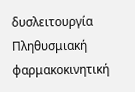δυσλειτουργία
Πληθυσμιακή φαρμακοκινητική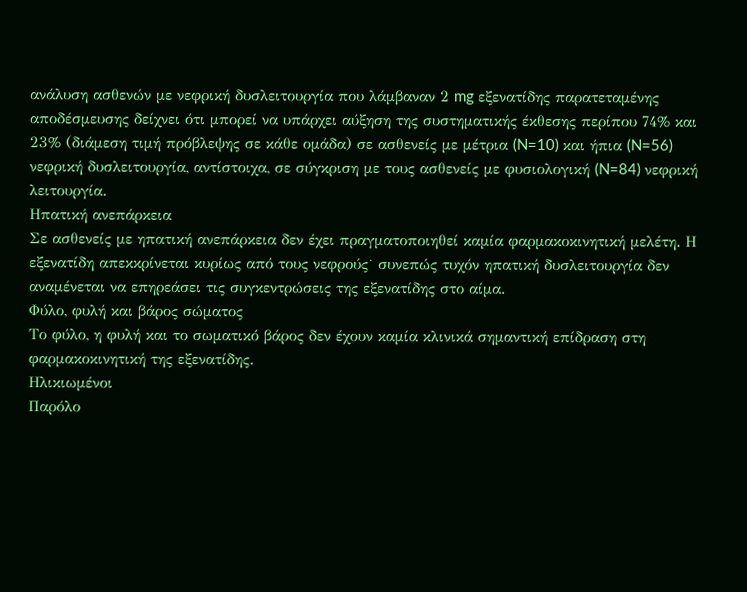ανάλυση ασθενών με νεφρική δυσλειτουργία που λάμβαναν 2 mg εξενατίδης παρατεταμένης αποδέσμευσης δείχνει ότι μπορεί να υπάρχει αύξηση της συστηματικής έκθεσης περίπου 74% και 23% (διάμεση τιμή πρόβλεψης σε κάθε ομάδα) σε ασθενείς με μέτρια (N=10) και ήπια (N=56) νεφρική δυσλειτουργία, αντίστοιχα, σε σύγκριση με τους ασθενείς με φυσιολογική (N=84) νεφρική λειτουργία.
Ηπατική ανεπάρκεια
Σε ασθενείς με ηπατική ανεπάρκεια δεν έχει πραγματοποιηθεί καμία φαρμακοκινητική μελέτη. Η εξενατίδη απεκκρίνεται κυρίως από τους νεφρούς˙ συνεπώς τυχόν ηπατική δυσλειτουργία δεν αναμένεται να επηρεάσει τις συγκεντρώσεις της εξενατίδης στο αίμα.
Φύλο, φυλή και βάρος σώματος
Το φύλο, η φυλή και το σωματικό βάρος δεν έχουν καμία κλινικά σημαντική επίδραση στη φαρμακοκινητική της εξενατίδης.
Ηλικιωμένοι
Παρόλο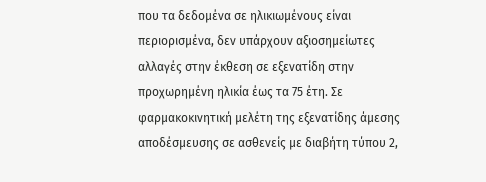που τα δεδομένα σε ηλικιωμένους είναι περιορισμένα, δεν υπάρχουν αξιοσημείωτες αλλαγές στην έκθεση σε εξενατίδη στην προχωρημένη ηλικία έως τα 75 έτη. Σε φαρμακοκινητική μελέτη της εξενατίδης άμεσης αποδέσμευσης σε ασθενείς με διαβήτη τύπου 2,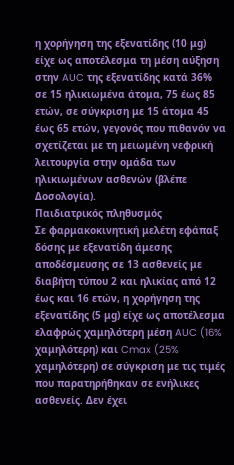η χορήγηση της εξενατίδης (10 μg) είχε ως αποτέλεσμα τη μέση αύξηση στην AUC της εξενατίδης κατά 36% σε 15 ηλικιωμένα άτομα, 75 έως 85 ετών, σε σύγκριση με 15 άτομα 45 έως 65 ετών, γεγονός που πιθανόν να σχετίζεται με τη μειωμένη νεφρική λειτουργία στην ομάδα των ηλικιωμένων ασθενών (βλέπε Δοσολογία).
Παιδιατρικός πληθυσμός
Σε φαρμακοκινητική μελέτη εφάπαξ δόσης με εξενατίδη άμεσης αποδέσμευσης σε 13 ασθενείς με διαβήτη τύπου 2 και ηλικίας από 12 έως και 16 ετών, η χορήγηση της εξενατίδης (5 μg) είχε ως αποτέλεσμα ελαφρώς χαμηλότερη μέση AUC (16% χαμηλότερη) και Cmax (25% χαμηλότερη) σε σύγκριση με τις τιμές που παρατηρήθηκαν σε ενήλικες ασθενείς. Δεν έχει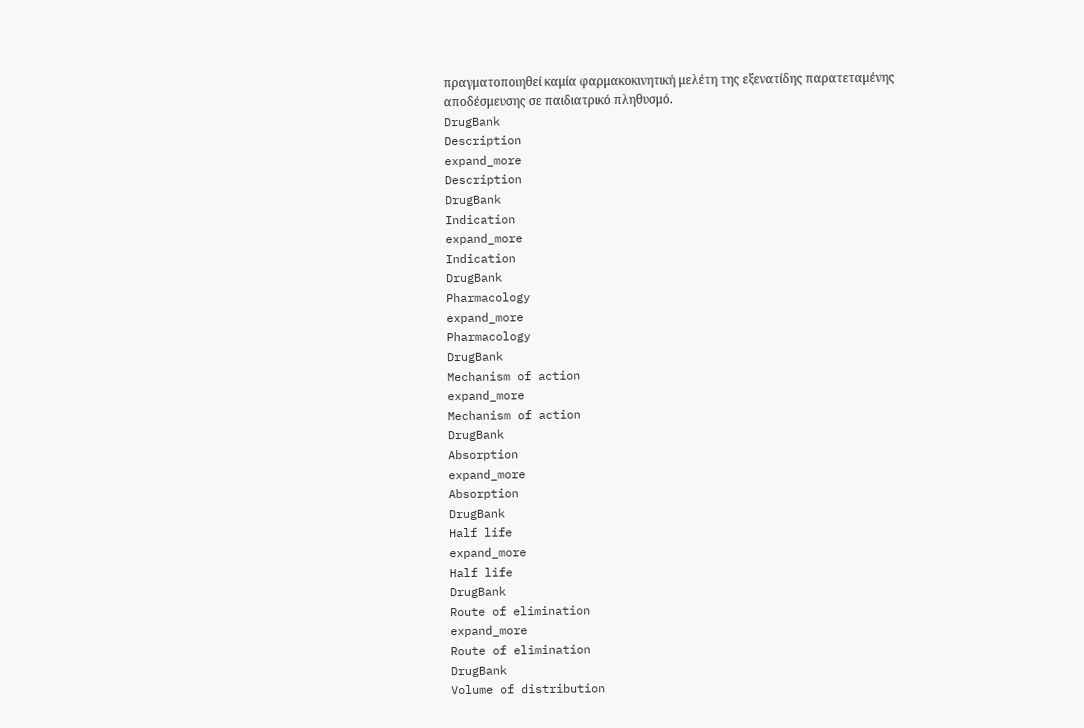πραγματοποιηθεί καμία φαρμακοκινητική μελέτη της εξενατίδης παρατεταμένης αποδέσμευσης σε παιδιατρικό πληθυσμό.
DrugBank
Description
expand_more
Description
DrugBank
Indication
expand_more
Indication
DrugBank
Pharmacology
expand_more
Pharmacology
DrugBank
Mechanism of action
expand_more
Mechanism of action
DrugBank
Absorption
expand_more
Absorption
DrugBank
Half life
expand_more
Half life
DrugBank
Route of elimination
expand_more
Route of elimination
DrugBank
Volume of distribution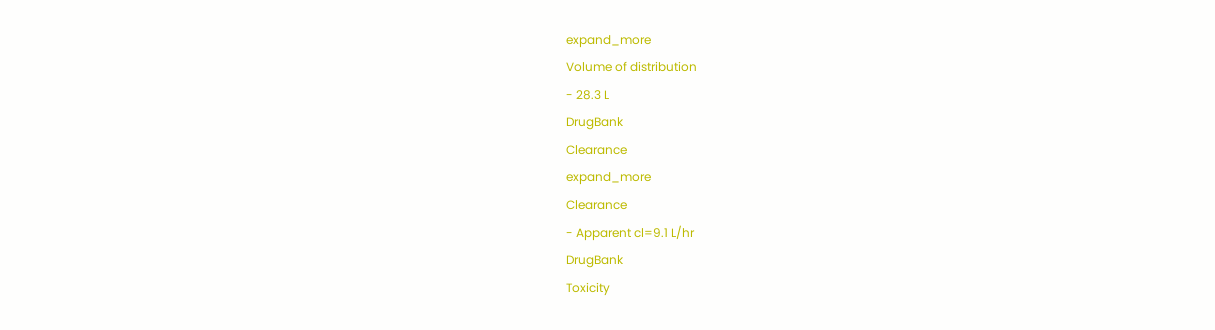expand_more
Volume of distribution
- 28.3 L
DrugBank
Clearance
expand_more
Clearance
- Apparent cl=9.1 L/hr
DrugBank
Toxicity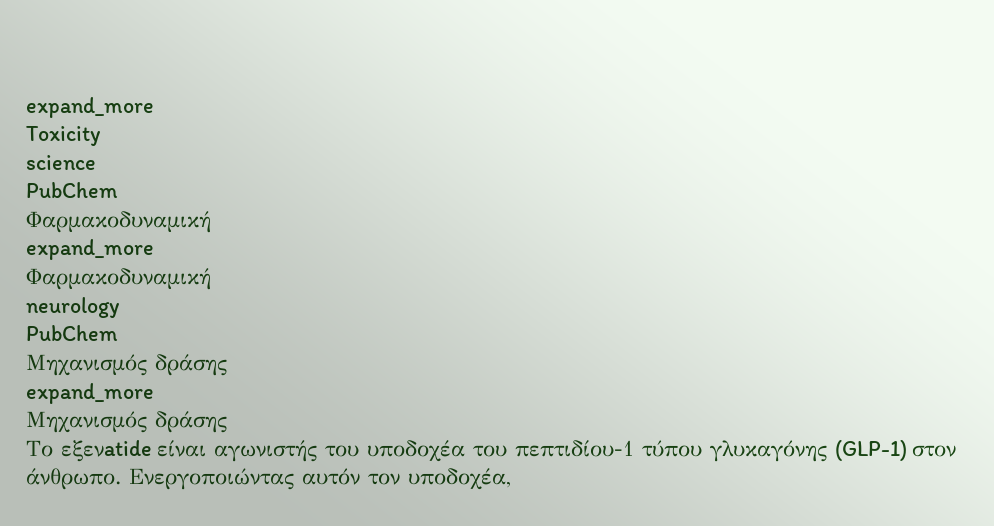expand_more
Toxicity
science
PubChem
Φαρμακοδυναμική
expand_more
Φαρμακοδυναμική
neurology
PubChem
Μηχανισμός δράσης
expand_more
Μηχανισμός δράσης
Το εξενatide είναι αγωνιστής του υποδοχέα του πεπτιδίου-1 τύπου γλυκαγόνης (GLP-1) στον άνθρωπο. Ενεργοποιώντας αυτόν τον υποδοχέα,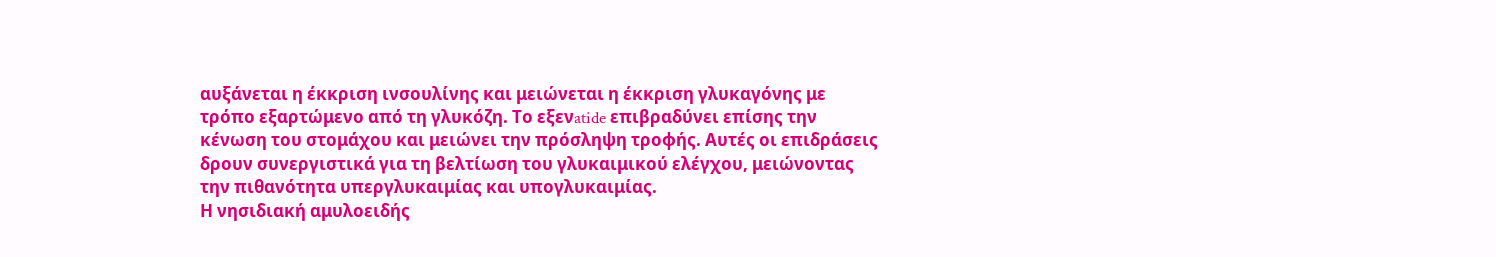αυξάνεται η έκκριση ινσουλίνης και μειώνεται η έκκριση γλυκαγόνης με τρόπο εξαρτώμενο από τη γλυκόζη. Το εξενatide επιβραδύνει επίσης την κένωση του στομάχου και μειώνει την πρόσληψη τροφής. Αυτές οι επιδράσεις δρουν συνεργιστικά για τη βελτίωση του γλυκαιμικού ελέγχου, μειώνοντας την πιθανότητα υπεργλυκαιμίας και υπογλυκαιμίας.
Η νησιδιακή αμυλοειδής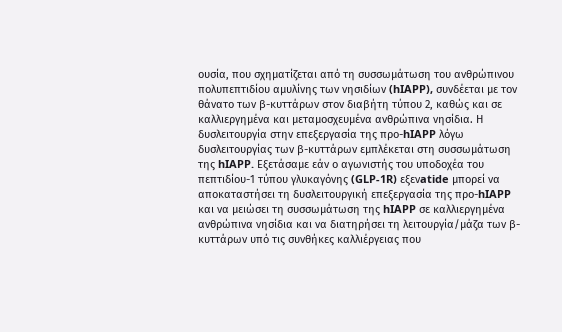ουσία, που σχηματίζεται από τη συσσωμάτωση του ανθρώπινου πολυπεπτιδίου αμυλίνης των νησιδίων (hIAPP), συνδέεται με τον θάνατο των β-κυττάρων στον διαβήτη τύπου 2, καθώς και σε καλλιεργημένα και μεταμοσχευμένα ανθρώπινα νησίδια. Η δυσλειτουργία στην επεξεργασία της προ-hIAPP λόγω δυσλειτουργίας των β-κυττάρων εμπλέκεται στη συσσωμάτωση της hIAPP. Εξετάσαμε εάν ο αγωνιστής του υποδοχέα του πεπτιδίου-1 τύπου γλυκαγόνης (GLP-1R) εξενatide μπορεί να αποκαταστήσει τη δυσλειτουργική επεξεργασία της προ-hIAPP και να μειώσει τη συσσωμάτωση της hIAPP σε καλλιεργημένα ανθρώπινα νησίδια και να διατηρήσει τη λειτουργία/μάζα των β-κυττάρων υπό τις συνθήκες καλλιέργειας που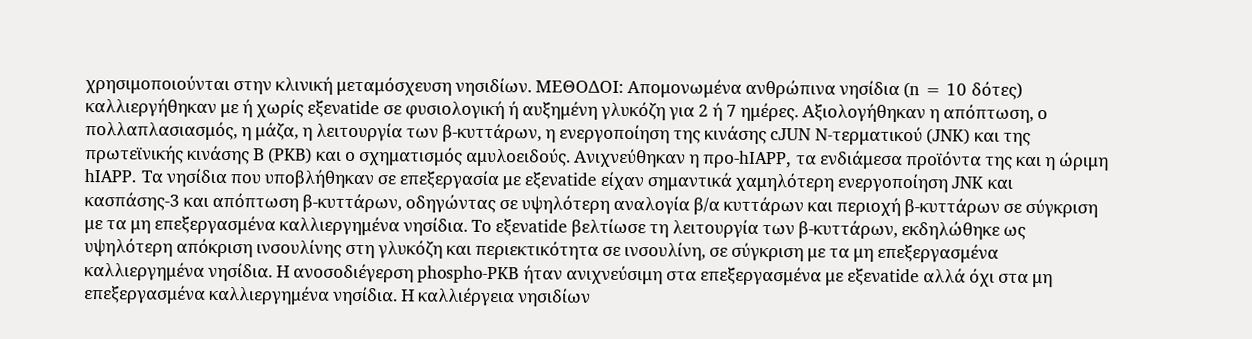χρησιμοποιούνται στην κλινική μεταμόσχευση νησιδίων. ΜΕΘΟΔΟΙ: Απομονωμένα ανθρώπινα νησίδια (n = 10 δότες) καλλιεργήθηκαν με ή χωρίς εξενatide σε φυσιολογική ή αυξημένη γλυκόζη για 2 ή 7 ημέρες. Αξιολογήθηκαν η απόπτωση, ο πολλαπλασιασμός, η μάζα, η λειτουργία των β-κυττάρων, η ενεργοποίηση της κινάσης cJUN N-τερματικού (JNK) και της πρωτεϊνικής κινάσης Β (PKB) και ο σχηματισμός αμυλοειδούς. Ανιχνεύθηκαν η προ-hIAPP, τα ενδιάμεσα προϊόντα της και η ώριμη hIAPP. Τα νησίδια που υποβλήθηκαν σε επεξεργασία με εξενatide είχαν σημαντικά χαμηλότερη ενεργοποίηση JNK και κασπάσης-3 και απόπτωση β-κυττάρων, οδηγώντας σε υψηλότερη αναλογία β/α κυττάρων και περιοχή β-κυττάρων σε σύγκριση με τα μη επεξεργασμένα καλλιεργημένα νησίδια. Το εξενatide βελτίωσε τη λειτουργία των β-κυττάρων, εκδηλώθηκε ως υψηλότερη απόκριση ινσουλίνης στη γλυκόζη και περιεκτικότητα σε ινσουλίνη, σε σύγκριση με τα μη επεξεργασμένα καλλιεργημένα νησίδια. Η ανοσοδιέγερση phospho-PKB ήταν ανιχνεύσιμη στα επεξεργασμένα με εξενatide αλλά όχι στα μη επεξεργασμένα καλλιεργημένα νησίδια. Η καλλιέργεια νησιδίων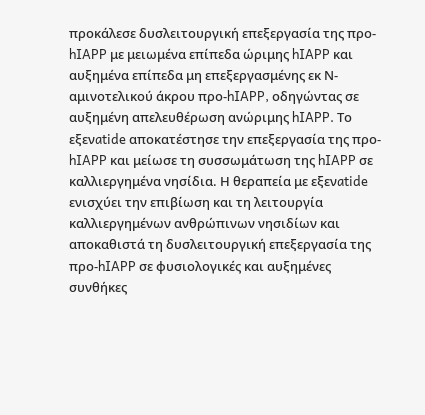προκάλεσε δυσλειτουργική επεξεργασία της προ-hIAPP με μειωμένα επίπεδα ώριμης hIAPP και αυξημένα επίπεδα μη επεξεργασμένης εκ Ν-αμινοτελικού άκρου προ-hIAPP, οδηγώντας σε αυξημένη απελευθέρωση ανώριμης hIAPP. Το εξενatide αποκατέστησε την επεξεργασία της προ-hIAPP και μείωσε τη συσσωμάτωση της hIAPP σε καλλιεργημένα νησίδια. Η θεραπεία με εξενatide ενισχύει την επιβίωση και τη λειτουργία καλλιεργημένων ανθρώπινων νησιδίων και αποκαθιστά τη δυσλειτουργική επεξεργασία της προ-hIAPP σε φυσιολογικές και αυξημένες συνθήκες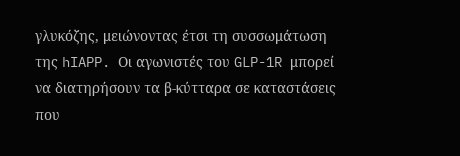γλυκόζης, μειώνοντας έτσι τη συσσωμάτωση της hIAPP. Οι αγωνιστές του GLP-1R μπορεί να διατηρήσουν τα β-κύτταρα σε καταστάσεις που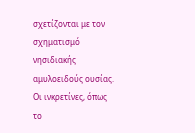σχετίζονται με τον σχηματισμό νησιδιακής αμυλοειδούς ουσίας.
Οι ινκρετίνες, όπως το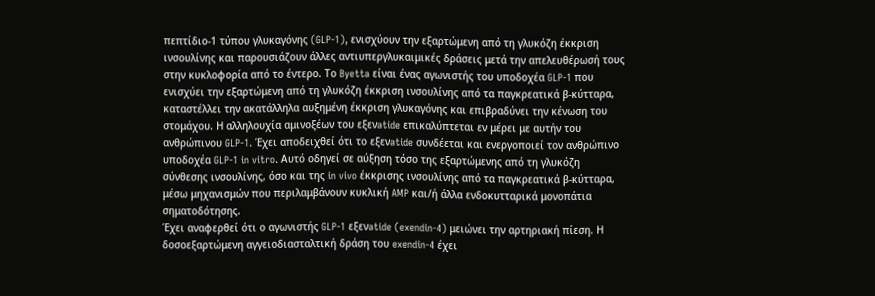πεπτίδιο-1 τύπου γλυκαγόνης (GLP-1), ενισχύουν την εξαρτώμενη από τη γλυκόζη έκκριση ινσουλίνης και παρουσιάζουν άλλες αντιυπεργλυκαιμικές δράσεις μετά την απελευθέρωσή τους στην κυκλοφορία από το έντερο. Το Byetta είναι ένας αγωνιστής του υποδοχέα GLP-1 που ενισχύει την εξαρτώμενη από τη γλυκόζη έκκριση ινσουλίνης από τα παγκρεατικά β-κύτταρα, καταστέλλει την ακατάλληλα αυξημένη έκκριση γλυκαγόνης και επιβραδύνει την κένωση του στομάχου. Η αλληλουχία αμινοξέων του εξενatide επικαλύπτεται εν μέρει με αυτήν του ανθρώπινου GLP-1. Έχει αποδειχθεί ότι το εξενatide συνδέεται και ενεργοποιεί τον ανθρώπινο υποδοχέα GLP-1 in vitro. Αυτό οδηγεί σε αύξηση τόσο της εξαρτώμενης από τη γλυκόζη σύνθεσης ινσουλίνης, όσο και της in vivo έκκρισης ινσουλίνης από τα παγκρεατικά β-κύτταρα, μέσω μηχανισμών που περιλαμβάνουν κυκλική AMP και/ή άλλα ενδοκυτταρικά μονοπάτια σηματοδότησης.
Έχει αναφερθεί ότι ο αγωνιστής GLP-1 εξενatide (exendin-4) μειώνει την αρτηριακή πίεση. Η δοσοεξαρτώμενη αγγειοδιασταλτική δράση του exendin-4 έχει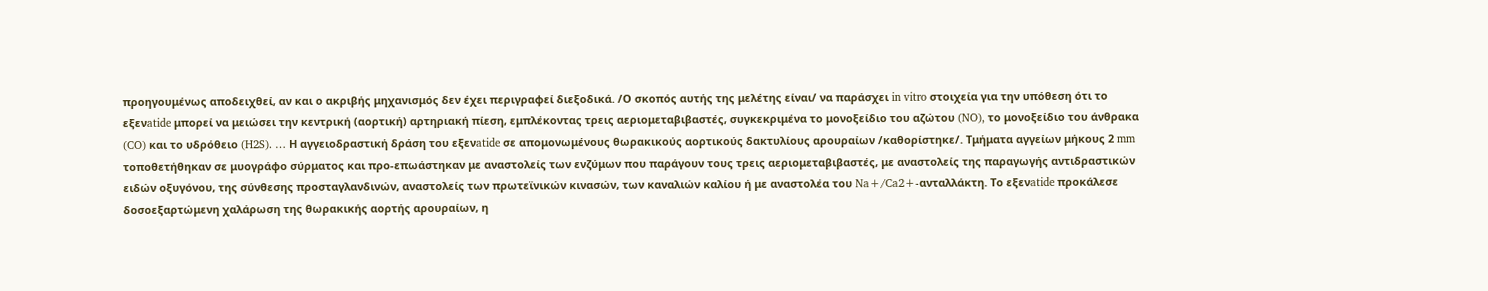προηγουμένως αποδειχθεί, αν και ο ακριβής μηχανισμός δεν έχει περιγραφεί διεξοδικά. /Ο σκοπός αυτής της μελέτης είναι/ να παράσχει in vitro στοιχεία για την υπόθεση ότι το εξενatide μπορεί να μειώσει την κεντρική (αορτική) αρτηριακή πίεση, εμπλέκοντας τρεις αεριομεταβιβαστές, συγκεκριμένα το μονοξείδιο του αζώτου (NO), το μονοξείδιο του άνθρακα (CO) και το υδρόθειο (H2S). … Η αγγειοδραστική δράση του εξενatide σε απομονωμένους θωρακικούς αορτικούς δακτυλίους αρουραίων /καθορίστηκε/. Τμήματα αγγείων μήκους 2 mm τοποθετήθηκαν σε μυογράφο σύρματος και προ-επωάστηκαν με αναστολείς των ενζύμων που παράγουν τους τρεις αεριομεταβιβαστές, με αναστολείς της παραγωγής αντιδραστικών ειδών οξυγόνου, της σύνθεσης προσταγλανδινών, αναστολείς των πρωτεϊνικών κινασών, των καναλιών καλίου ή με αναστολέα του Na+/Ca2+-ανταλλάκτη. Το εξενatide προκάλεσε δοσοεξαρτώμενη χαλάρωση της θωρακικής αορτής αρουραίων, η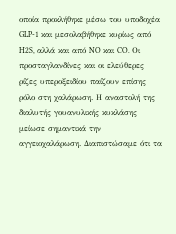οποία προκλήθηκε μέσω του υποδοχέα GLP-1 και μεσολαβήθηκε κυρίως από H2S, αλλά και από NO και CO. Οι προσταγλανδίνες και οι ελεύθερες ρίζες υπεροξειδίου παίζουν επίσης ρόλο στη χαλάρωση. Η αναστολή της διαλυτής γουανυλικής κυκλάσης μείωσε σημαντικά την αγγειοχαλάρωση. Διαπιστώσαμε ότι τα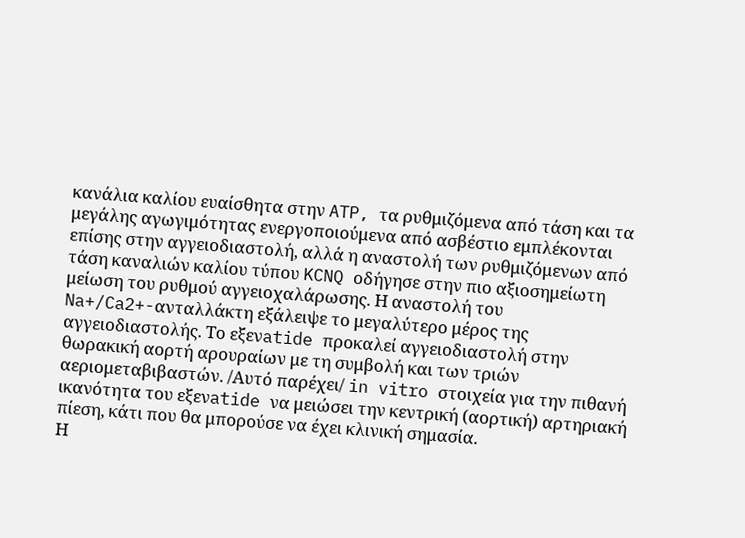κανάλια καλίου ευαίσθητα στην ATP, τα ρυθμιζόμενα από τάση και τα μεγάλης αγωγιμότητας ενεργοποιούμενα από ασβέστιο εμπλέκονται επίσης στην αγγειοδιαστολή, αλλά η αναστολή των ρυθμιζόμενων από τάση καναλιών καλίου τύπου KCNQ οδήγησε στην πιο αξιοσημείωτη μείωση του ρυθμού αγγειοχαλάρωσης. Η αναστολή του Na+/Ca2+-ανταλλάκτη εξάλειψε το μεγαλύτερο μέρος της αγγειοδιαστολής. Το εξενatide προκαλεί αγγειοδιαστολή στην θωρακική αορτή αρουραίων με τη συμβολή και των τριών αεριομεταβιβαστών. /Αυτό παρέχει/ in vitro στοιχεία για την πιθανή ικανότητα του εξενatide να μειώσει την κεντρική (αορτική) αρτηριακή πίεση, κάτι που θα μπορούσε να έχει κλινική σημασία.
Η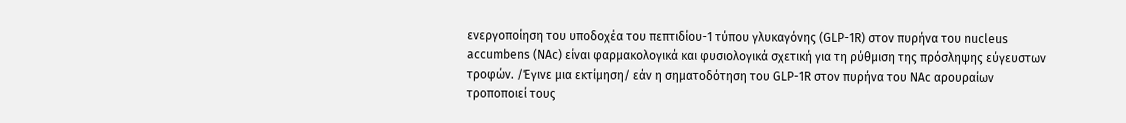ενεργοποίηση του υποδοχέα του πεπτιδίου-1 τύπου γλυκαγόνης (GLP-1R) στον πυρήνα του nucleus accumbens (NAc) είναι φαρμακολογικά και φυσιολογικά σχετική για τη ρύθμιση της πρόσληψης εύγευστων τροφών. /Έγινε μια εκτίμηση/ εάν η σηματοδότηση του GLP-1R στον πυρήνα του NAc αρουραίων τροποποιεί τους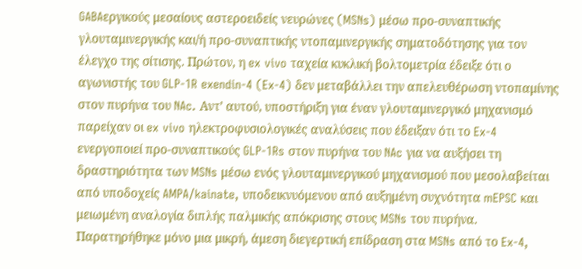GABAεργικούς μεσαίους αστεροειδείς νευρώνες (MSNs) μέσω προ-συναπτικής γλουταμινεργικής και/ή προ-συναπτικής ντοπαμινεργικής σηματοδότησης για τον έλεγχο της σίτισης. Πρώτον, η ex vivo ταχεία κυκλική βολτομετρία έδειξε ότι ο αγωνιστής του GLP-1R exendin-4 (Ex-4) δεν μεταβάλλει την απελευθέρωση ντοπαμίνης στον πυρήνα του NAc. Αντ’ αυτού, υποστήριξη για έναν γλουταμινεργικό μηχανισμό παρείχαν οι ex vivo ηλεκτροφυσιολογικές αναλύσεις που έδειξαν ότι το Ex-4 ενεργοποιεί προ-συναπτικούς GLP-1Rs στον πυρήνα του NAc για να αυξήσει τη δραστηριότητα των MSNs μέσω ενός γλουταμινεργικού μηχανισμού που μεσολαβείται από υποδοχείς AMPA/kainate, υποδεικνυόμενου από αυξημένη συχνότητα mEPSC και μειωμένη αναλογία διπλής παλμικής απόκρισης στους MSNs του πυρήνα. Παρατηρήθηκε μόνο μια μικρή, άμεση διεγερτική επίδραση στα MSNs από το Ex-4,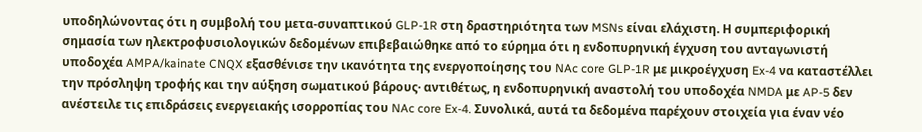υποδηλώνοντας ότι η συμβολή του μετα-συναπτικού GLP-1R στη δραστηριότητα των MSNs είναι ελάχιστη. Η συμπεριφορική σημασία των ηλεκτροφυσιολογικών δεδομένων επιβεβαιώθηκε από το εύρημα ότι η ενδοπυρηνική έγχυση του ανταγωνιστή υποδοχέα AMPA/kainate CNQX εξασθένισε την ικανότητα της ενεργοποίησης του NAc core GLP-1R με μικροέγχυση Ex-4 να καταστέλλει την πρόσληψη τροφής και την αύξηση σωματικού βάρους· αντιθέτως, η ενδοπυρηνική αναστολή του υποδοχέα NMDA με AP-5 δεν ανέστειλε τις επιδράσεις ενεργειακής ισορροπίας του NAc core Ex-4. Συνολικά, αυτά τα δεδομένα παρέχουν στοιχεία για έναν νέο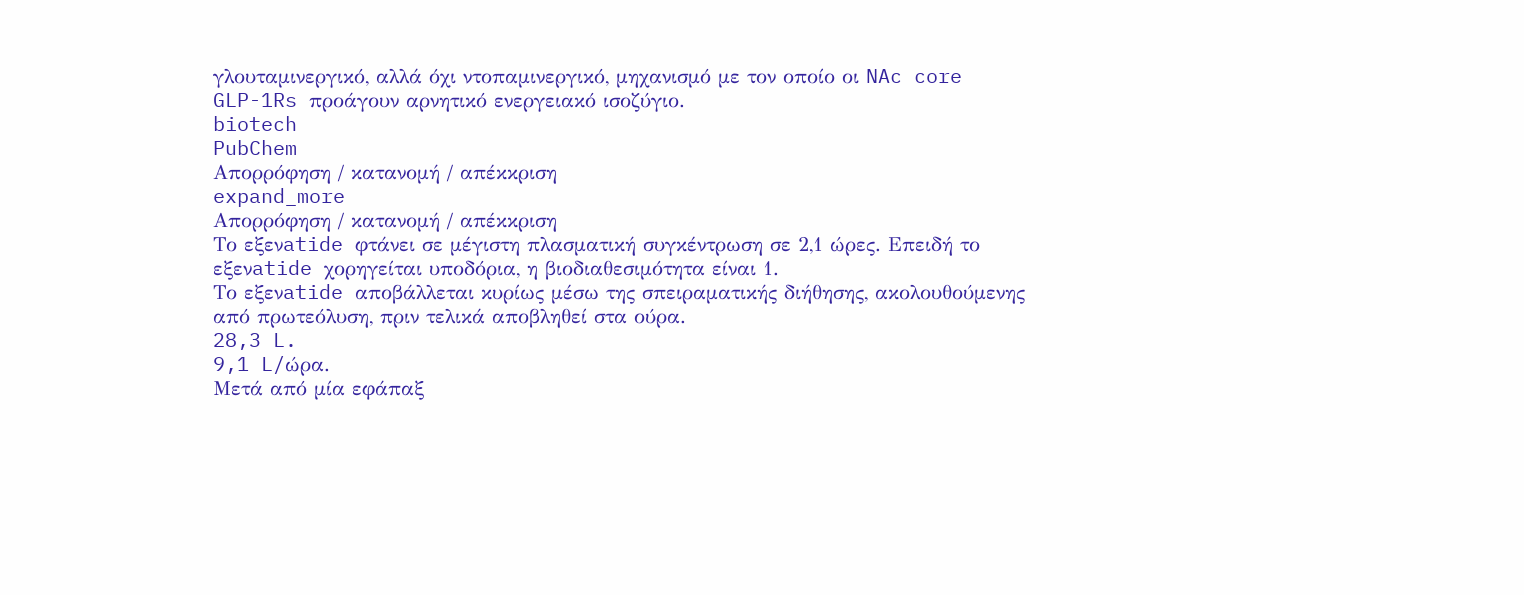γλουταμινεργικό, αλλά όχι ντοπαμινεργικό, μηχανισμό με τον οποίο οι NAc core GLP-1Rs προάγουν αρνητικό ενεργειακό ισοζύγιο.
biotech
PubChem
Απορρόφηση / κατανομή / απέκκριση
expand_more
Απορρόφηση / κατανομή / απέκκριση
Το εξενatide φτάνει σε μέγιστη πλασματική συγκέντρωση σε 2,1 ώρες. Επειδή το εξενatide χορηγείται υποδόρια, η βιοδιαθεσιμότητα είναι 1.
Το εξενatide αποβάλλεται κυρίως μέσω της σπειραματικής διήθησης, ακολουθούμενης από πρωτεόλυση, πριν τελικά αποβληθεί στα ούρα.
28,3 L.
9,1 L/ώρα.
Μετά από μία εφάπαξ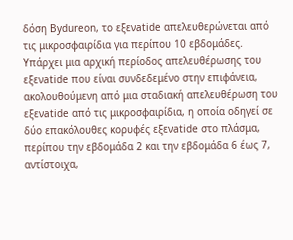δόση Bydureon, το εξενatide απελευθερώνεται από τις μικροσφαιρίδια για περίπου 10 εβδομάδες. Υπάρχει μια αρχική περίοδος απελευθέρωσης του εξενatide που είναι συνδεδεμένο στην επιφάνεια, ακολουθούμενη από μια σταδιακή απελευθέρωση του εξενatide από τις μικροσφαιρίδια, η οποία οδηγεί σε δύο επακόλουθες κορυφές εξενatide στο πλάσμα, περίπου την εβδομάδα 2 και την εβδομάδα 6 έως 7, αντίστοιχα,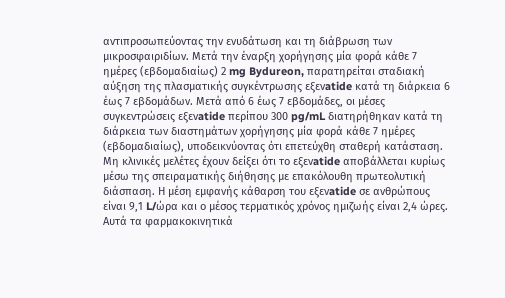αντιπροσωπεύοντας την ενυδάτωση και τη διάβρωση των μικροσφαιριδίων. Μετά την έναρξη χορήγησης μία φορά κάθε 7 ημέρες (εβδομαδιαίως) 2 mg Bydureon, παρατηρείται σταδιακή αύξηση της πλασματικής συγκέντρωσης εξενatide κατά τη διάρκεια 6 έως 7 εβδομάδων. Μετά από 6 έως 7 εβδομάδες, οι μέσες συγκεντρώσεις εξενatide περίπου 300 pg/mL διατηρήθηκαν κατά τη διάρκεια των διαστημάτων χορήγησης μία φορά κάθε 7 ημέρες (εβδομαδιαίως), υποδεικνύοντας ότι επετεύχθη σταθερή κατάσταση.
Μη κλινικές μελέτες έχουν δείξει ότι το εξενatide αποβάλλεται κυρίως μέσω της σπειραματικής διήθησης με επακόλουθη πρωτεολυτική διάσπαση. Η μέση εμφανής κάθαρση του εξενatide σε ανθρώπους είναι 9,1 L/ώρα και ο μέσος τερματικός χρόνος ημιζωής είναι 2,4 ώρες. Αυτά τα φαρμακοκινητικά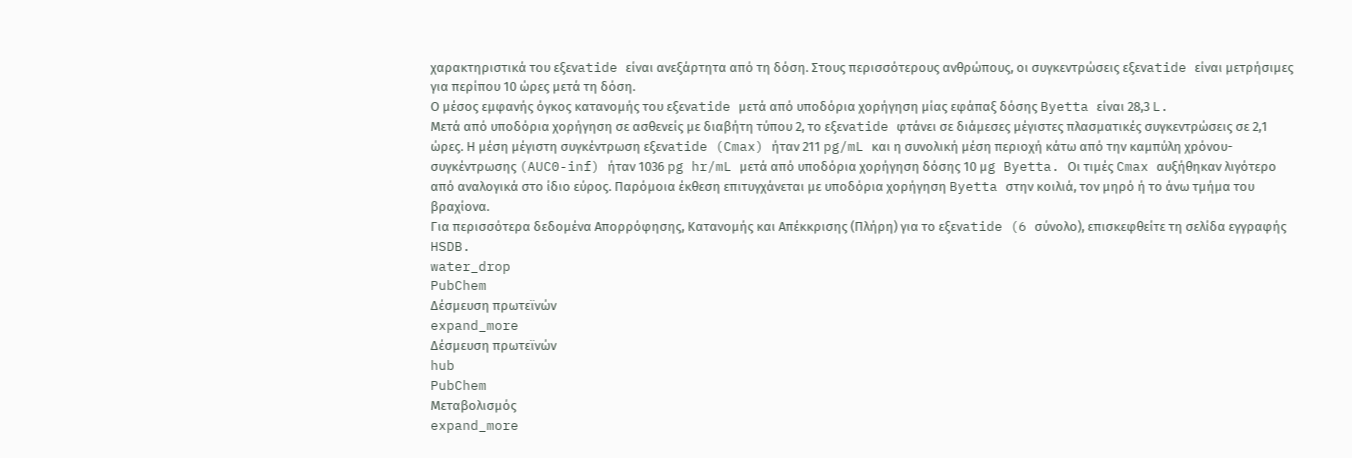χαρακτηριστικά του εξενatide είναι ανεξάρτητα από τη δόση. Στους περισσότερους ανθρώπους, οι συγκεντρώσεις εξενatide είναι μετρήσιμες για περίπου 10 ώρες μετά τη δόση.
Ο μέσος εμφανής όγκος κατανομής του εξενatide μετά από υποδόρια χορήγηση μίας εφάπαξ δόσης Byetta είναι 28,3 L.
Μετά από υποδόρια χορήγηση σε ασθενείς με διαβήτη τύπου 2, το εξενatide φτάνει σε διάμεσες μέγιστες πλασματικές συγκεντρώσεις σε 2,1 ώρες. Η μέση μέγιστη συγκέντρωση εξενatide (Cmax) ήταν 211 pg/mL και η συνολική μέση περιοχή κάτω από την καμπύλη χρόνου-συγκέντρωσης (AUC0-inf) ήταν 1036 pg hr/mL μετά από υποδόρια χορήγηση δόσης 10 μg Byetta. Οι τιμές Cmax αυξήθηκαν λιγότερο από αναλογικά στο ίδιο εύρος. Παρόμοια έκθεση επιτυγχάνεται με υποδόρια χορήγηση Byetta στην κοιλιά, τον μηρό ή το άνω τμήμα του βραχίονα.
Για περισσότερα δεδομένα Απορρόφησης, Κατανομής και Απέκκρισης (Πλήρη) για το εξενatide (6 σύνολο), επισκεφθείτε τη σελίδα εγγραφής HSDB.
water_drop
PubChem
Δέσμευση πρωτεϊνών
expand_more
Δέσμευση πρωτεϊνών
hub
PubChem
Μεταβολισμός
expand_more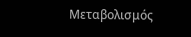Μεταβολισμός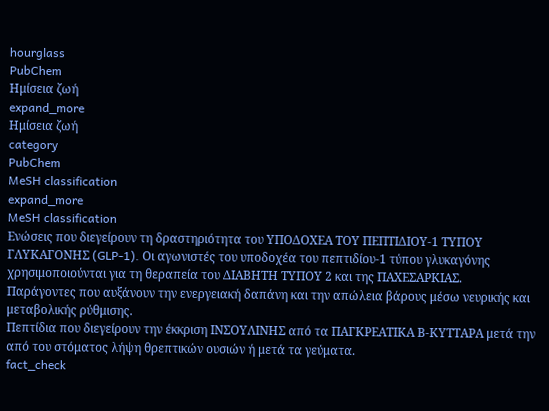hourglass
PubChem
Ημίσεια ζωή
expand_more
Ημίσεια ζωή
category
PubChem
MeSH classification
expand_more
MeSH classification
Ενώσεις που διεγείρουν τη δραστηριότητα του ΥΠΟΔΟΧΕΑ ΤΟΥ ΠΕΠΤΙΔΙΟΥ-1 ΤΥΠΟΥ ΓΛΥΚΑΓΟΝΗΣ (GLP-1). Οι αγωνιστές του υποδοχέα του πεπτιδίου-1 τύπου γλυκαγόνης χρησιμοποιούνται για τη θεραπεία του ΔΙΑΒΗΤΗ ΤΥΠΟΥ 2 και της ΠΑΧΕΣΑΡΚΙΑΣ.
Παράγοντες που αυξάνουν την ενεργειακή δαπάνη και την απώλεια βάρους μέσω νευρικής και μεταβολικής ρύθμισης.
Πεπτίδια που διεγείρουν την έκκριση ΙΝΣΟΥΛΙΝΗΣ από τα ΠΑΓΚΡΕΑΤΙΚΑ Β-ΚΥΤΤΑΡΑ μετά την από του στόματος λήψη θρεπτικών ουσιών ή μετά τα γεύματα.
fact_check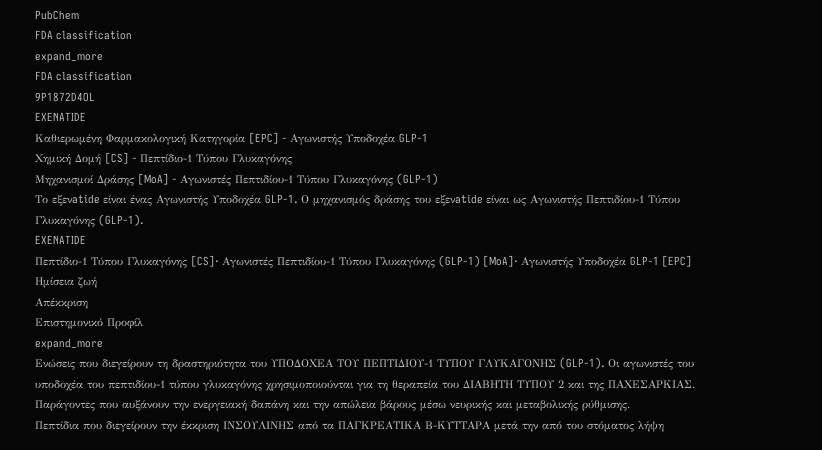PubChem
FDA classification
expand_more
FDA classification
9P1872D4OL
EXENATIDE
Καθιερωμένη Φαρμακολογική Κατηγορία [EPC] - Αγωνιστής Υποδοχέα GLP-1
Χημική Δομή [CS] - Πεπτίδιο-1 Τύπου Γλυκαγόνης
Μηχανισμοί Δράσης [MoA] - Αγωνιστές Πεπτιδίου-1 Τύπου Γλυκαγόνης (GLP-1)
Το εξενatide είναι ένας Αγωνιστής Υποδοχέα GLP-1. Ο μηχανισμός δράσης του εξενatide είναι ως Αγωνιστής Πεπτιδίου-1 Τύπου Γλυκαγόνης (GLP-1).
EXENATIDE
Πεπτίδιο-1 Τύπου Γλυκαγόνης [CS]· Αγωνιστές Πεπτιδίου-1 Τύπου Γλυκαγόνης (GLP-1) [MoA]· Αγωνιστής Υποδοχέα GLP-1 [EPC]
Ημίσεια ζωή
Απέκκριση
Επιστημονικό Προφίλ
expand_more
Ενώσεις που διεγείρουν τη δραστηριότητα του ΥΠΟΔΟΧΕΑ ΤΟΥ ΠΕΠΤΙΔΙΟΥ-1 ΤΥΠΟΥ ΓΛΥΚΑΓΟΝΗΣ (GLP-1). Οι αγωνιστές του υποδοχέα του πεπτιδίου-1 τύπου γλυκαγόνης χρησιμοποιούνται για τη θεραπεία του ΔΙΑΒΗΤΗ ΤΥΠΟΥ 2 και της ΠΑΧΕΣΑΡΚΙΑΣ.
Παράγοντες που αυξάνουν την ενεργειακή δαπάνη και την απώλεια βάρους μέσω νευρικής και μεταβολικής ρύθμισης.
Πεπτίδια που διεγείρουν την έκκριση ΙΝΣΟΥΛΙΝΗΣ από τα ΠΑΓΚΡΕΑΤΙΚΑ Β-ΚΥΤΤΑΡΑ μετά την από του στόματος λήψη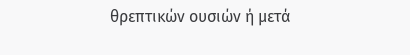θρεπτικών ουσιών ή μετά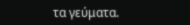τα γεύματα.